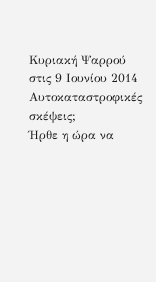Κυριακή Ψαρρού στις 9 Ιουνίου 2014
Αυτοκαταστροφικές σκέψεις;
Ήρθε η ώρα να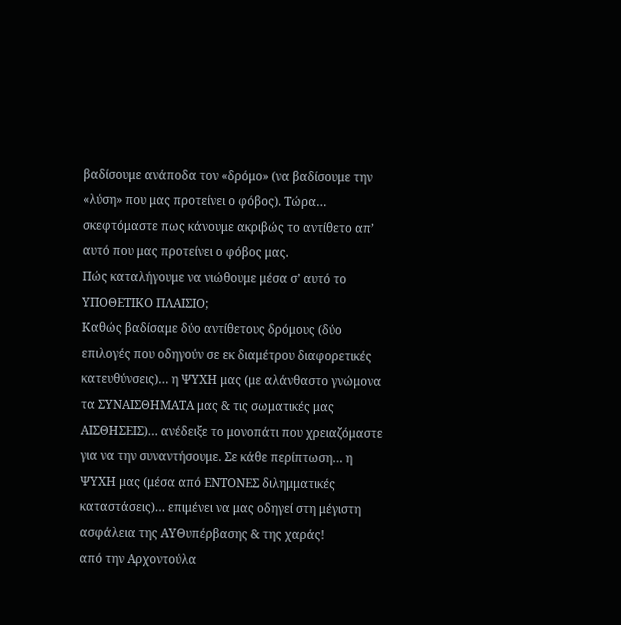βαδίσουμε ανάποδα τον «δρόμο» (να βαδίσουμε την «λύση» που μας προτείνει ο φόβος). Τώρα… σκεφτόμαστε πως κάνουμε ακριβώς το αντίθετο απ’ αυτό που μας προτείνει ο φόβος μας.
Πώς καταλήγουμε να νιώθουμε μέσα σ’ αυτό το ΥΠΟΘΕΤΙΚΟ ΠΛΑΙΣΙΟ;
Καθώς βαδίσαμε δύο αντίθετους δρόμους (δύο επιλογές που οδηγούν σε εκ διαμέτρου διαφορετικές κατευθύνσεις)… η ΨΥΧΗ μας (με αλάνθαστο γνώμονα τα ΣΥΝΑΙΣΘΗΜΑΤΑ μας & τις σωματικές μας ΑΙΣΘΗΣΕΙΣ)… ανέδειξε το μονοπάτι που χρειαζόμαστε για να την συναντήσουμε. Σε κάθε περίπτωση… η ΨΥΧΗ μας (μέσα από ΕΝΤΟΝΕΣ διλημματικές καταστάσεις)… επιμένει να μας οδηγεί στη μέγιστη ασφάλεια της ΑΥΘυπέρβασης & της χαράς!
από την Αρχοντούλα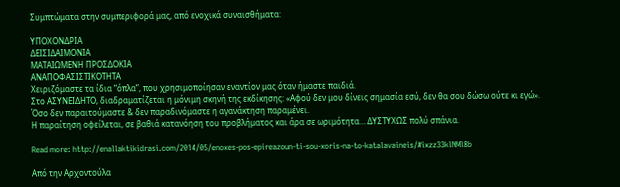Συμπτώματα στην συμπεριφορά μας, από ενοχικά συναισθήματα:

ΥΠΟΧΟΝΔΡΙΑ
ΔΕΙΣΙΔΑΙΜΟΝΙΑ
ΜΑΤΑΙΩΜΕΝΗ ΠΡΟΣΔΟΚΙΑ
ΑΝΑΠΟΦΑΣΙΣΤΙΚΟΤΗΤΑ
Χειριζόμαστε τα ίδια “όπλα”, που χρησιμοποίησαν εναντίον μας όταν ήμαστε παιδιά.
Στο ΑΣΥΝΕΙΔΗΤΟ, διαδραματίζεται η μόνιμη σκηνή της εκδίκησης: «Αφού δεν μου δίνεις σημασία εσύ, δεν θα σου δώσω ούτε κι εγώ».
Όσο δεν παραιτούμαστε & δεν παραδινόμαστε η αγανάκτηση παραμένει.
Η παραίτηση οφείλεται, σε βαθιά κατανόηση του προβλήματος και άρα σε ωριμότητα… ΔΥΣΤΥΧΩΣ πολύ σπάνια.

Read more: http://enallaktikidrasi.com/2014/05/enoxes-pos-epireazoun-ti-sou-xoris-na-to-katalavaineis/#ixzz33klNMl8b

Από την Αρχοντούλα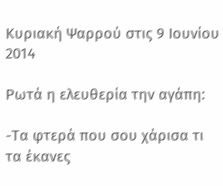Κυριακή Ψαρρού στις 9 Ιουνίου 2014

Ρωτά η ελευθερία την αγάπη:

-Τα φτερά που σου χάρισα τι τα έκανες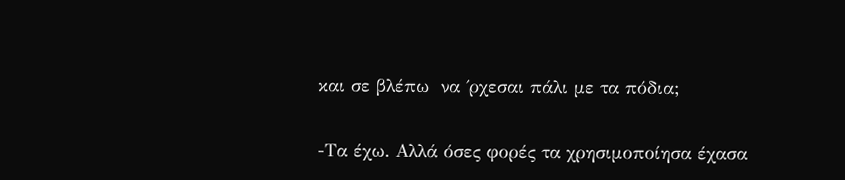και σε βλέπω  να ΄ρχεσαι πάλι με τα πόδια;

-Τα έχω. Αλλά όσες φορές τα χρησιμοποίησα έχασα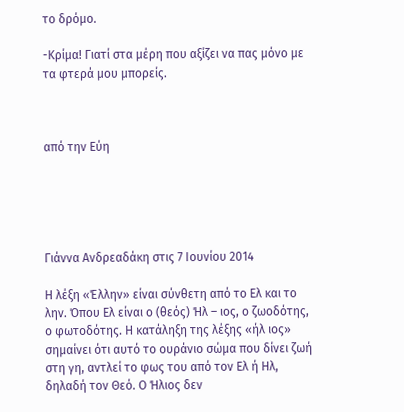το δρόμο.

-Κρίμα! Γιατί στα μέρη που αξίζει να πας μόνο με τα φτερά μου μπορείς.



από την Εύη





Γιάννα Ανδρεαδάκη στις 7 Ιουνίου 2014

Η λέξη «Έλλην» είναι σύνθετη από το Ελ και το λην. Όπου Ελ είναι ο (θεός) Ήλ – ιος, ο ζωοδότης, ο φωτοδότης. Η κατάληξη της λέξης «ήλ ιος» σημαίνει ότι αυτό το ουράνιο σώμα που δίνει ζωή στη γη, αντλεί το φως του από τον Ελ ή Ηλ, δηλαδή τον Θεό. Ο Ήλιος δεν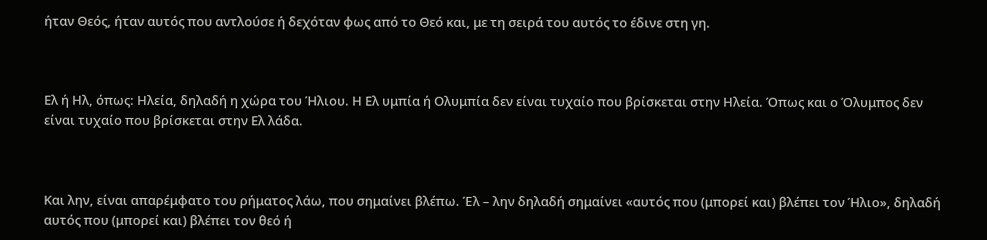ήταν Θεός, ήταν αυτός που αντλούσε ή δεχόταν φως από το Θεό και, με τη σειρά του αυτός το έδινε στη γη.



Ελ ή Ηλ, όπως: Ηλεία, δηλαδή η χώρα του Ήλιου. Η Ελ υμπία ή Ολυμπία δεν είναι τυχαίο που βρίσκεται στην Ηλεία. Όπως και ο Όλυμπος δεν είναι τυχαίο που βρίσκεται στην Ελ λάδα.



Και λην, είναι απαρέμφατο του ρήματος λάω, που σημαίνει βλέπω. Έλ – λην δηλαδή σημαίνει «αυτός που (μπορεί και) βλέπει τον Ήλιο», δηλαδή αυτός που (μπορεί και) βλέπει τον θεό ή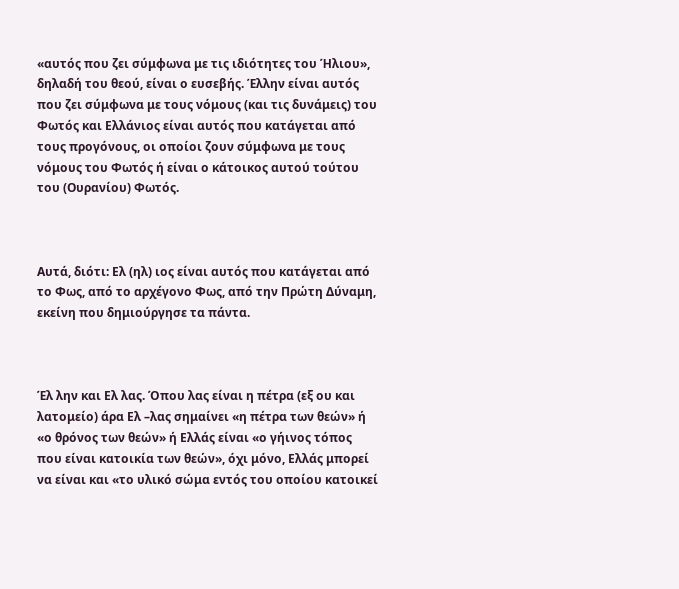«αυτός που ζει σύμφωνα με τις ιδιότητες του Ήλιου», δηλαδή του θεού, είναι ο ευσεβής. Έλλην είναι αυτός που ζει σύμφωνα με τους νόμους (και τις δυνάμεις) του Φωτός και Ελλάνιος είναι αυτός που κατάγεται από τους προγόνους, οι οποίοι ζουν σύμφωνα με τους νόμους του Φωτός ή είναι ο κάτοικος αυτού τούτου του (Ουρανίου) Φωτός.



Αυτά, διότι: Ελ (ηλ) ιος είναι αυτός που κατάγεται από το Φως, από το αρχέγονο Φως, από την Πρώτη Δύναμη, εκείνη που δημιούργησε τα πάντα.



Έλ λην και Ελ λας. Όπου λας είναι η πέτρα (εξ ου και λατομείο) άρα Ελ –λας σημαίνει «η πέτρα των θεών» ή «ο θρόνος των θεών» ή Ελλάς είναι «ο γήινος τόπος που είναι κατοικία των θεών», όχι μόνο, Ελλάς μπορεί να είναι και «το υλικό σώμα εντός του οποίου κατοικεί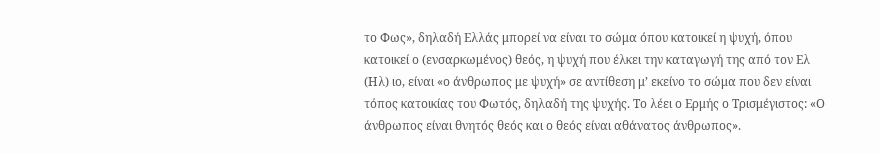το Φως», δηλαδή Ελλάς μπορεί να είναι το σώμα όπου κατοικεί η ψυχή, όπου κατοικεί ο (ενσαρκωμένος) θεός, η ψυχή που έλκει την καταγωγή της από τον Ελ (Ηλ) ιο, είναι «ο άνθρωπος με ψυχή» σε αντίθεση μ’ εκείνο το σώμα που δεν είναι τόπος κατοικίας του Φωτός, δηλαδή της ψυχής. Το λέει ο Ερμής ο Τρισμέγιστος: «Ο άνθρωπος είναι θνητός θεός και ο θεός είναι αθάνατος άνθρωπος».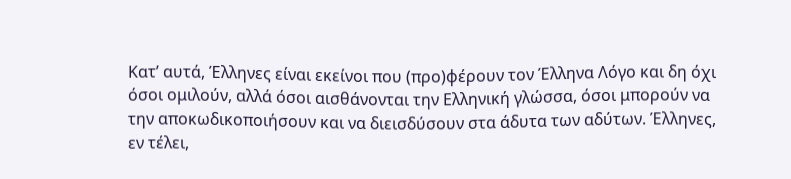Κατ’ αυτά, Έλληνες είναι εκείνοι που (προ)φέρουν τον Έλληνα Λόγο και δη όχι όσοι ομιλούν, αλλά όσοι αισθάνονται την Ελληνική γλώσσα, όσοι μπορούν να την αποκωδικοποιήσουν και να διεισδύσουν στα άδυτα των αδύτων. Έλληνες, εν τέλει,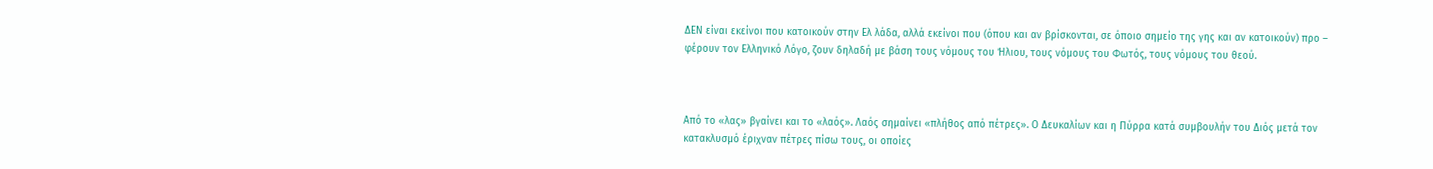ΔΕΝ είναι εκείνοι που κατοικούν στην Ελ λάδα, αλλά εκείνοι που (όπου και αν βρίσκονται, σε όποιο σημείο της γης και αν κατοικούν) προ – φέρουν τον Ελληνικό Λόγο, ζουν δηλαδή με βάση τους νόμους του Ήλιου, τους νόμους του Φωτός, τους νόμους του θεού.



Από το «λας» βγαίνει και το «λαός». Λαός σημαίνει «πλήθος από πέτρες». Ο Δευκαλίων και η Πύρρα κατά συμβουλήν του Διός μετά τον κατακλυσμό έριχναν πέτρες πίσω τους, οι οποίες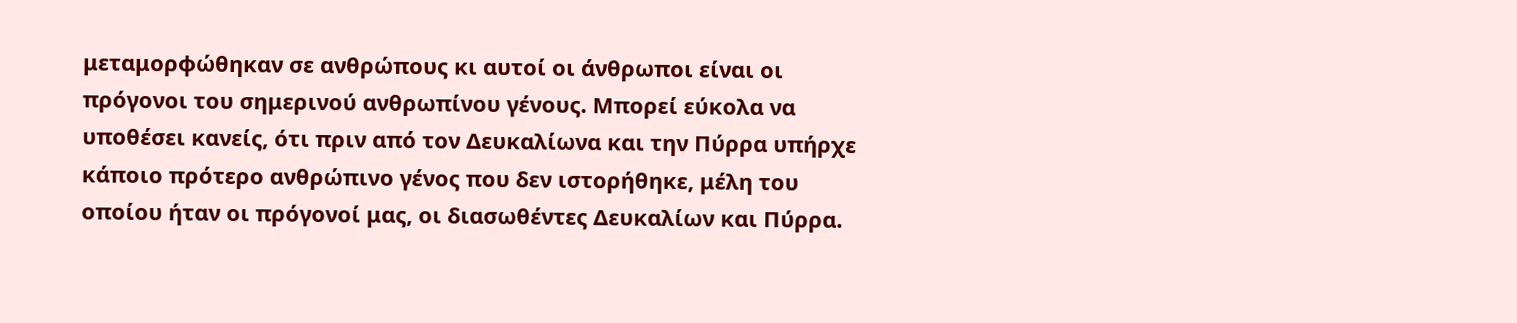μεταμορφώθηκαν σε ανθρώπους κι αυτοί οι άνθρωποι είναι οι πρόγονοι του σημερινού ανθρωπίνου γένους. Μπορεί εύκολα να υποθέσει κανείς, ότι πριν από τον Δευκαλίωνα και την Πύρρα υπήρχε κάποιο πρότερο ανθρώπινο γένος που δεν ιστορήθηκε, μέλη του οποίου ήταν οι πρόγονοί μας, οι διασωθέντες Δευκαλίων και Πύρρα.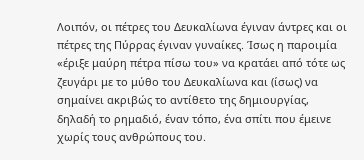Λοιπόν, οι πέτρες του Δευκαλίωνα έγιναν άντρες και οι πέτρες της Πύρρας έγιναν γυναίκες. Ίσως η παροιμία «έριξε μαύρη πέτρα πίσω του» να κρατάει από τότε ως ζευγάρι με το μύθο του Δευκαλίωνα και (ίσως) να σημαίνει ακριβώς το αντίθετο της δημιουργίας, δηλαδή το ρημαδιό, έναν τόπο, ένα σπίτι που έμεινε χωρίς τους ανθρώπους του.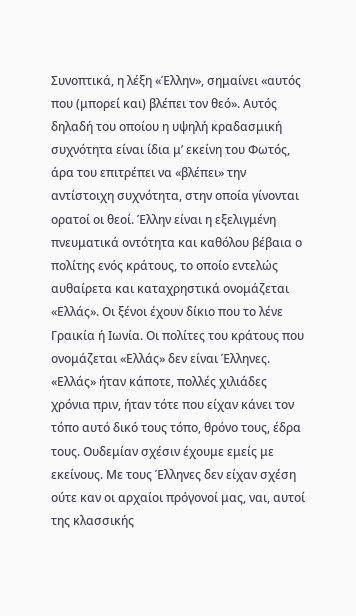Συνοπτικά, η λέξη «Έλλην», σημαίνει «αυτός που (μπορεί και) βλέπει τον θεό». Αυτός δηλαδή του οποίου η υψηλή κραδασμική συχνότητα είναι ίδια μ’ εκείνη του Φωτός, άρα του επιτρέπει να «βλέπει» την αντίστοιχη συχνότητα, στην οποία γίνονται ορατοί οι θεοί. Έλλην είναι η εξελιγμένη πνευματικά οντότητα και καθόλου βέβαια ο πολίτης ενός κράτους, το οποίο εντελώς αυθαίρετα και καταχρηστικά ονομάζεται «Ελλάς». Οι ξένοι έχουν δίκιο που το λένε Γραικία ή Ιωνία. Οι πολίτες του κράτους που ονομάζεται «Ελλάς» δεν είναι Έλληνες. «Ελλάς» ήταν κάποτε, πολλές χιλιάδες χρόνια πριν, ήταν τότε που είχαν κάνει τον τόπο αυτό δικό τους τόπο, θρόνο τους, έδρα τους. Ουδεμίαν σχέσιν έχουμε εμείς με εκείνους. Με τους Έλληνες δεν είχαν σχέση ούτε καν οι αρχαίοι πρόγονοί μας, ναι, αυτοί της κλασσικής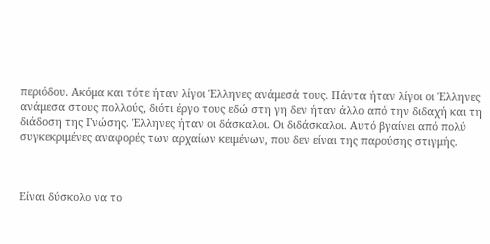περιόδου. Ακόμα και τότε ήταν λίγοι Έλληνες ανάμεσά τους. Πάντα ήταν λίγοι οι Έλληνες ανάμεσα στους πολλούς, διότι έργο τους εδώ στη γη δεν ήταν άλλο από την διδαχή και τη διάδοση της Γνώσης. Έλληνες ήταν οι δάσκαλοι. Οι διδάσκαλοι. Αυτό βγαίνει από πολύ συγκεκριμένες αναφορές των αρχαίων κειμένων, που δεν είναι της παρούσης στιγμής.



Είναι δύσκολο να το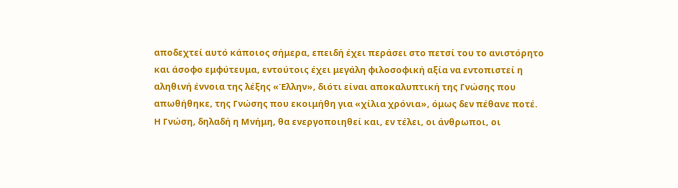αποδεχτεί αυτό κάποιος σήμερα, επειδή έχει περάσει στο πετσί του το ανιστόρητο και άσοφο εμφύτευμα, εντούτοις έχει μεγάλη φιλοσοφική αξία να εντοπιστεί η αληθινή έννοια της λέξης «Έλλην», διότι είναι αποκαλυπτική της Γνώσης που απωθήθηκε, της Γνώσης που εκοιμήθη για «χίλια χρόνια», όμως δεν πέθανε ποτέ. Η Γνώση, δηλαδή η Μνήμη, θα ενεργοποιηθεί και, εν τέλει, οι άνθρωποι, οι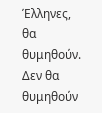Έλληνες, θα θυμηθούν. Δεν θα θυμηθούν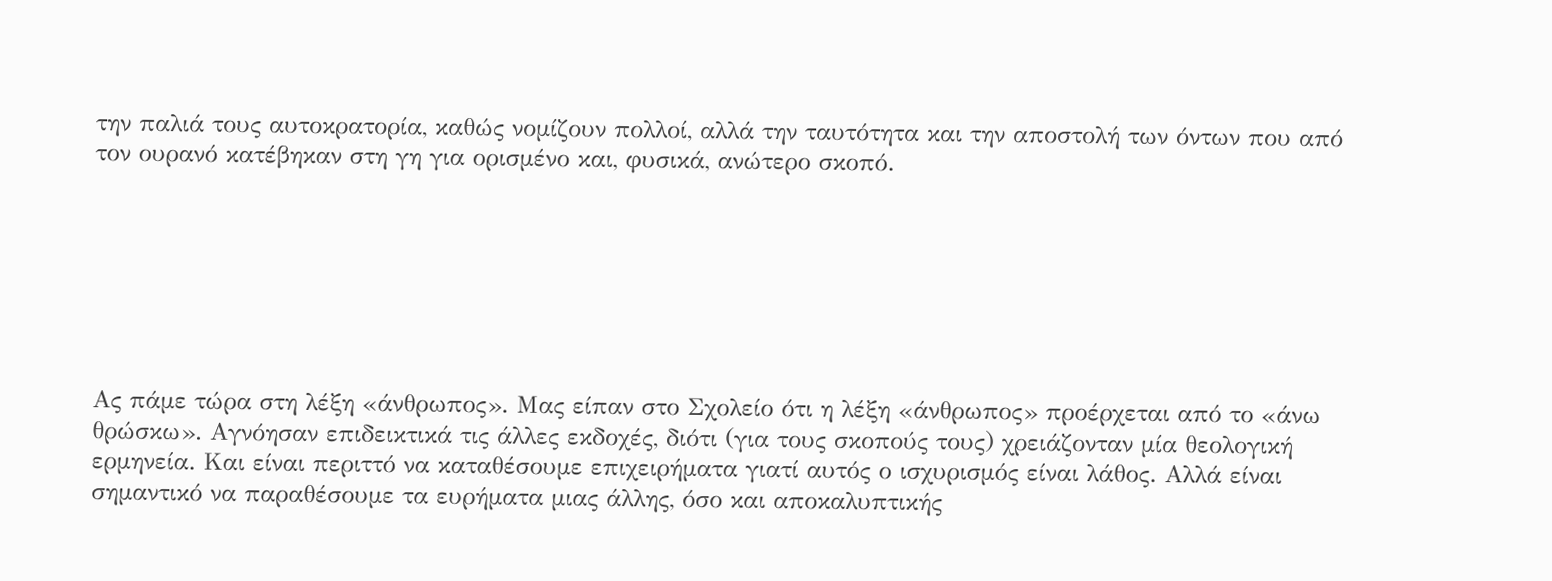την παλιά τους αυτοκρατορία, καθώς νομίζουν πολλοί, αλλά την ταυτότητα και την αποστολή των όντων που από τον ουρανό κατέβηκαν στη γη για ορισμένο και, φυσικά, ανώτερο σκοπό.







Ας πάμε τώρα στη λέξη «άνθρωπος». Μας είπαν στο Σχολείο ότι η λέξη «άνθρωπος» προέρχεται από το «άνω θρώσκω». Αγνόησαν επιδεικτικά τις άλλες εκδοχές, διότι (για τους σκοπούς τους) χρειάζονταν μία θεολογική ερμηνεία. Και είναι περιττό να καταθέσουμε επιχειρήματα γιατί αυτός ο ισχυρισμός είναι λάθος. Αλλά είναι σημαντικό να παραθέσουμε τα ευρήματα μιας άλλης, όσο και αποκαλυπτικής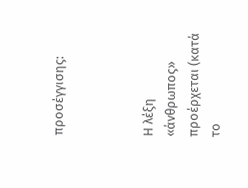προσέγγισης:



Η λέξη «άνθρωπος» προέρχεται (κατά το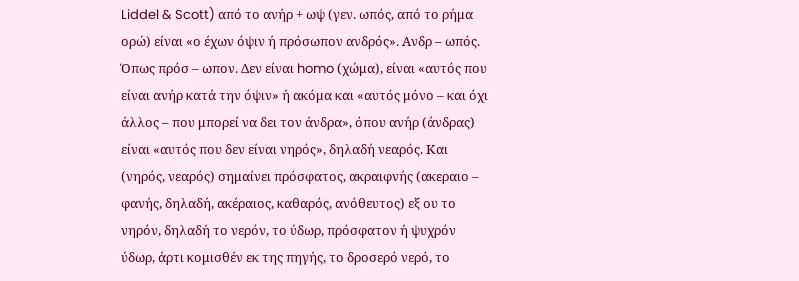Liddel & Scott) από το ανήρ + ωψ (γεν. ωπός, από το ρήμα ορώ) είναι «ο έχων όψιν ή πρόσωπον ανδρός». Ανδρ – ωπός. Όπως πρόσ – ωπον. Δεν είναι homo (χώμα), είναι «αυτός που είναι ανήρ κατά την όψιν» ή ακόμα και «αυτός μόνο – και όχι άλλος – που μπορεί να δει τον άνδρα», όπου ανήρ (άνδρας) είναι «αυτός που δεν είναι νηρός», δηλαδή νεαρός. Και (νηρός, νεαρός) σημαίνει πρόσφατος, ακραιφνής (ακεραιο – φανής, δηλαδή, ακέραιος, καθαρός, ανόθευτος) εξ ου το νηρόν, δηλαδή το νερόν, το ύδωρ, πρόσφατον ή ψυχρόν ύδωρ, άρτι κομισθέν εκ της πηγής, το δροσερό νερό, το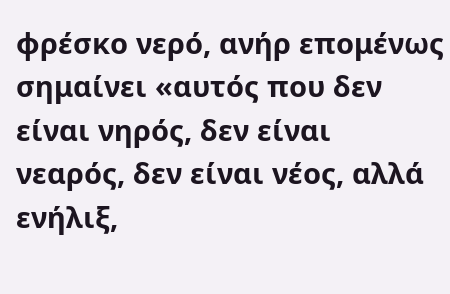φρέσκο νερό, ανήρ επομένως σημαίνει «αυτός που δεν είναι νηρός, δεν είναι νεαρός, δεν είναι νέος, αλλά ενήλιξ,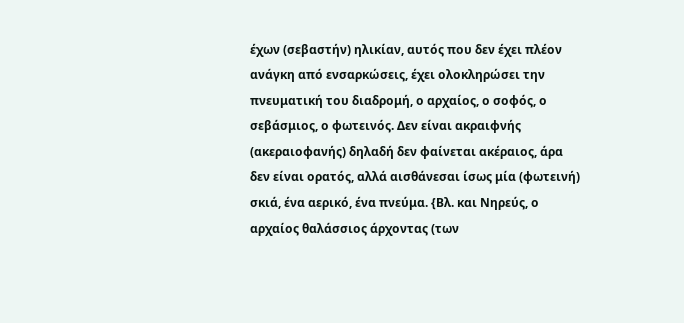έχων (σεβαστήν) ηλικίαν, αυτός που δεν έχει πλέον ανάγκη από ενσαρκώσεις, έχει ολοκληρώσει την πνευματική του διαδρομή, ο αρχαίος, ο σοφός, ο σεβάσμιος, ο φωτεινός. Δεν είναι ακραιφνής (ακεραιοφανής) δηλαδή δεν φαίνεται ακέραιος, άρα δεν είναι ορατός, αλλά αισθάνεσαι ίσως μία (φωτεινή) σκιά, ένα αερικό, ένα πνεύμα. {Βλ. και Νηρεύς, ο αρχαίος θαλάσσιος άρχοντας (των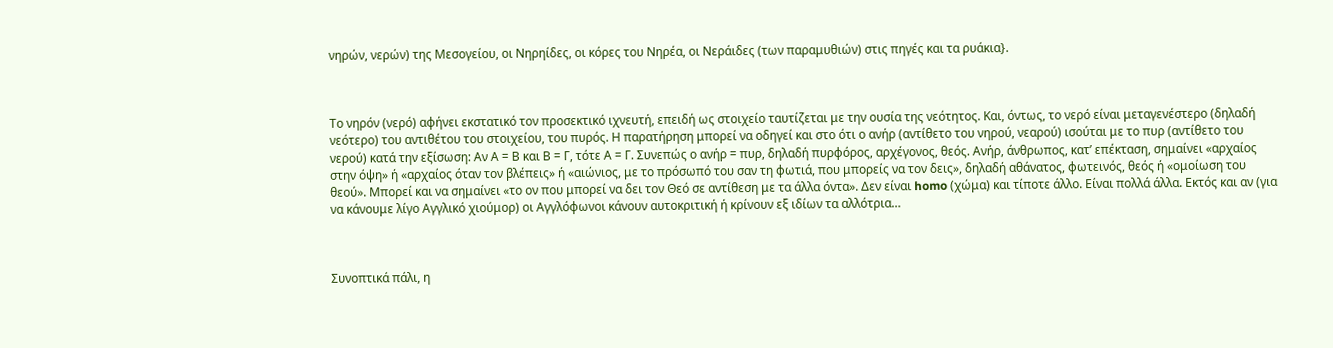νηρών, νερών) της Μεσογείου, οι Νηρηίδες, οι κόρες του Νηρέα, οι Νεράιδες (των παραμυθιών) στις πηγές και τα ρυάκια}.



Το νηρόν (νερό) αφήνει εκστατικό τον προσεκτικό ιχνευτή, επειδή ως στοιχείο ταυτίζεται με την ουσία της νεότητος. Και, όντως, το νερό είναι μεταγενέστερο (δηλαδή νεότερο) του αντιθέτου του στοιχείου, του πυρός. Η παρατήρηση μπορεί να οδηγεί και στο ότι ο ανήρ (αντίθετο του νηρού, νεαρού) ισούται με το πυρ (αντίθετο του νερού) κατά την εξίσωση: Αν Α = Β και Β = Γ, τότε Α = Γ. Συνεπώς ο ανήρ = πυρ, δηλαδή πυρφόρος, αρχέγονος, θεός. Ανήρ, άνθρωπος, κατ’ επέκταση, σημαίνει «αρχαίος στην όψη» ή «αρχαίος όταν τον βλέπεις» ή «αιώνιος, με το πρόσωπό του σαν τη φωτιά, που μπορείς να τον δεις», δηλαδή αθάνατος, φωτεινός, θεός ή «ομοίωση του θεού». Μπορεί και να σημαίνει «το ον που μπορεί να δει τον Θεό σε αντίθεση με τα άλλα όντα». Δεν είναι homo (χώμα) και τίποτε άλλο. Είναι πολλά άλλα. Εκτός και αν (για να κάνουμε λίγο Αγγλικό χιούμορ) οι Αγγλόφωνοι κάνουν αυτοκριτική ή κρίνουν εξ ιδίων τα αλλότρια…



Συνοπτικά πάλι, η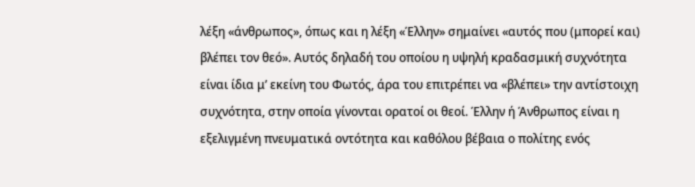λέξη «άνθρωπος», όπως και η λέξη «Έλλην» σημαίνει «αυτός που (μπορεί και) βλέπει τον θεό». Αυτός δηλαδή του οποίου η υψηλή κραδασμική συχνότητα είναι ίδια μ’ εκείνη του Φωτός, άρα του επιτρέπει να «βλέπει» την αντίστοιχη συχνότητα, στην οποία γίνονται ορατοί οι θεοί. Έλλην ή Άνθρωπος είναι η εξελιγμένη πνευματικά οντότητα και καθόλου βέβαια ο πολίτης ενός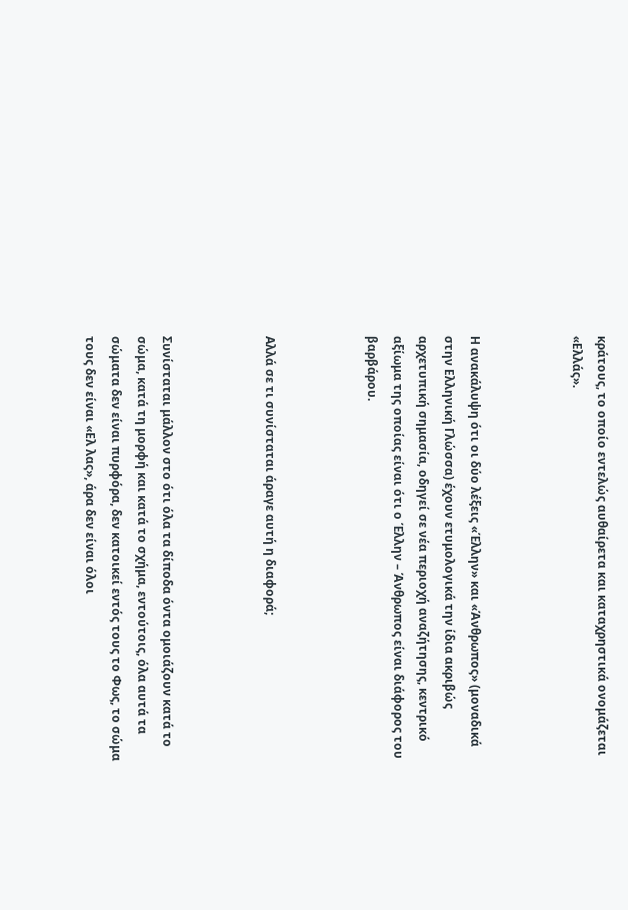κράτους, το οποίο εντελώς αυθαίρετα και καταχρηστικά ονομάζεται «Ελλάς».



Η ανακάλυψη ότι οι δύο λέξεις «Έλλην» και «Άνθρωπος» (μοναδικά στην Ελληνική Γλώσσα) έχουν ετυμολογικά την ίδια ακριβώς αρχετυπική σημασία, οδηγεί σε νέα περιοχή αναζήτησης, κεντρικό αξίωμα της οποίας είναι ότι ο Έλλην – Άνθρωπος είναι διάφορος του βαρβάρου.



Αλλά σε τι συνίσταται άραγε αυτή η διαφορά;



Συνίσταται μάλλον στο ότι όλα τα δίποδα όντα ομοιάζουν κατά το σώμα, κατά τη μορφή και κατά το σχήμα, εντούτοις, όλα αυτά τα σώματα δεν είναι πυρφόρα, δεν κατοικεί εντός τους το Φως, το σώμα τους δεν είναι «Ελ λας», άρα δεν είναι όλοι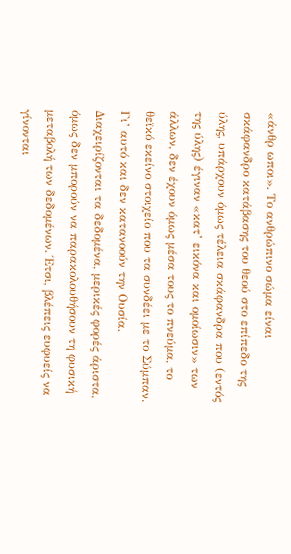«άνθρ ωποι». Το ανθρώπινο σώμα είναι σκάφανδρο κατάβασης του θεού στο επίπεδο της ύλης, υπάρχουν όμως τέλεια σκάφανδρα που (εντός της ύλης) έγιναν «κατ’ εικόνα και ομοίωσιν» των άλλων, δεν έχουν όμως μέσα τους το πνεύμα, το θεϊκό εκείνο στοιχείο που τα συνδέει με το Σύμπαν. Γι’ αυτό και δεν κατανοούν την Ουσία. Διαχειρίζονται τα δεδομένα, μερικές φορές άριστα, όμως δεν μπορούν να παρακολουθήσουν τη φυσική μεταβολή των δεδομένων. Έτσι, βλέπεις ευφυείς να γίνονται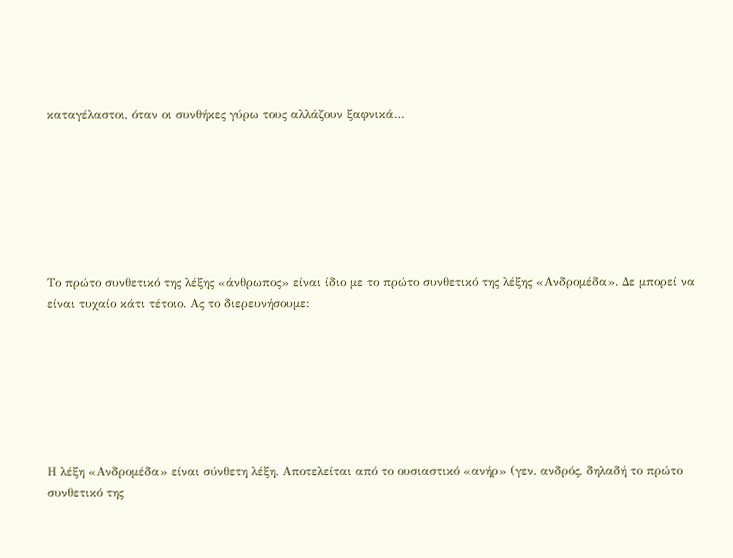καταγέλαστοι, όταν οι συνθήκες γύρω τους αλλάζουν ξαφνικά…







Το πρώτο συνθετικό της λέξης «άνθρωπος» είναι ίδιο με το πρώτο συνθετικό της λέξης «Ανδρομέδα». Δε μπορεί να είναι τυχαίο κάτι τέτοιο. Ας το διερευνήσουμε:







Η λέξη «Ανδρομέδα» είναι σύνθετη λέξη. Αποτελείται από το ουσιαστικό «ανήρ» (γεν. ανδρός, δηλαδή το πρώτο συνθετικό της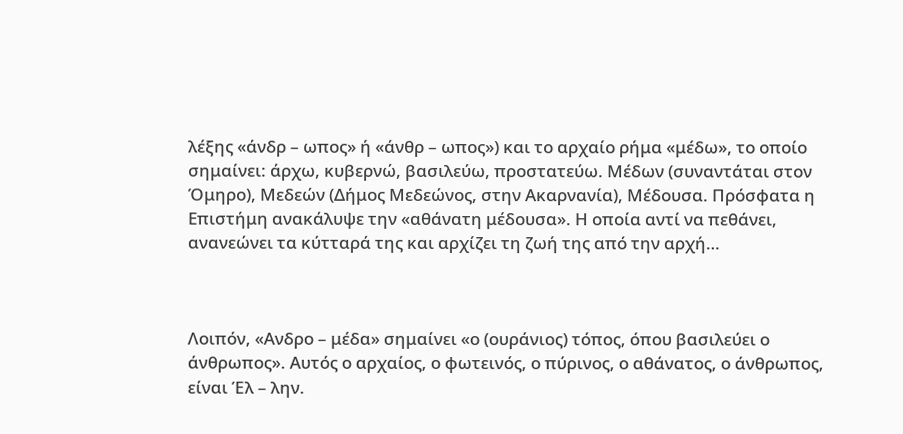λέξης «άνδρ – ωπος» ή «άνθρ – ωπος») και το αρχαίο ρήμα «μέδω», το οποίο σημαίνει: άρχω, κυβερνώ, βασιλεύω, προστατεύω. Μέδων (συναντάται στον Όμηρο), Μεδεών (Δήμος Μεδεώνος, στην Ακαρνανία), Μέδουσα. Πρόσφατα η Επιστήμη ανακάλυψε την «αθάνατη μέδουσα». Η οποία αντί να πεθάνει, ανανεώνει τα κύτταρά της και αρχίζει τη ζωή της από την αρχή…



Λοιπόν, «Ανδρο – μέδα» σημαίνει «ο (ουράνιος) τόπος, όπου βασιλεύει ο άνθρωπος». Αυτός ο αρχαίος, ο φωτεινός, ο πύρινος, ο αθάνατος, ο άνθρωπος, είναι Έλ – λην.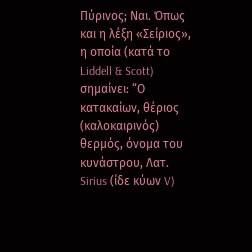Πύρινος; Ναι. Όπως και η λέξη «Σείριος», η οποία (κατά το Liddell & Scott) σημαίνει: “Ο κατακαίων, θέριος (καλοκαιρινός) θερμός, όνομα του κυνάστρου, Λατ. Sirius (ίδε κύων V)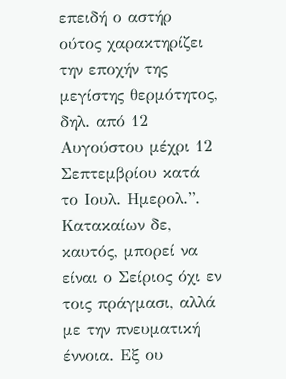επειδή ο αστήρ ούτος χαρακτηρίζει την εποχήν της μεγίστης θερμότητος, δηλ. από 12 Αυγούστου μέχρι 12 Σεπτεμβρίου κατά το Ιουλ. Ημερολ.”. Κατακαίων δε, καυτός, μπορεί να είναι ο Σείριος όχι εν τοις πράγμασι, αλλά με την πνευματική έννοια. Εξ ου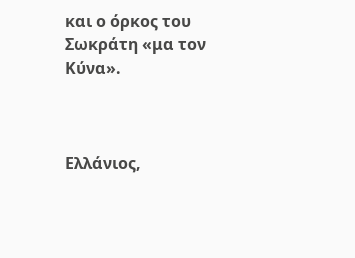και ο όρκος του Σωκράτη «μα τον Κύνα».



Ελλάνιος,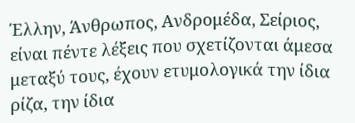Έλλην, Άνθρωπος, Ανδρομέδα, Σείριος, είναι πέντε λέξεις που σχετίζονται άμεσα μεταξύ τους, έχουν ετυμολογικά την ίδια ρίζα, την ίδια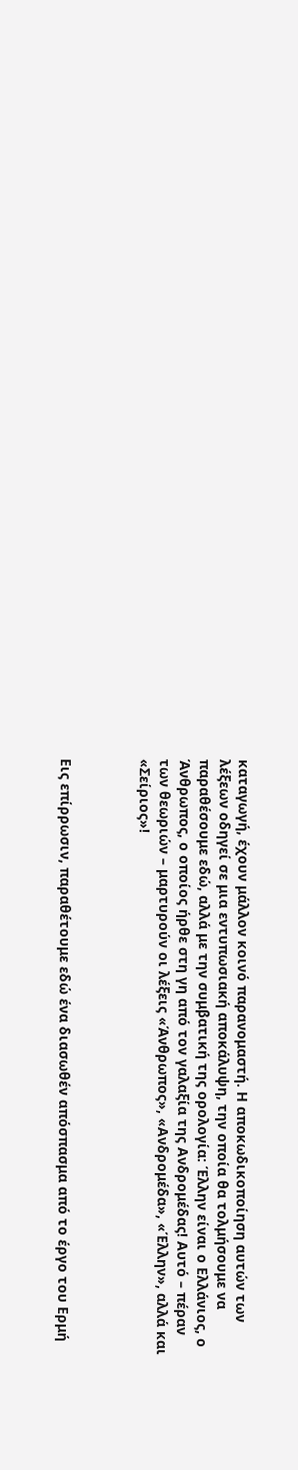καταγωγή, έχουν μάλλον κοινό παρανομαστή. Η αποκωδικοποίηση αυτών των λέξεων οδηγεί σε μια εντυπωσιακή αποκάλυψη, την οποία θα τολμήσουμε να παραθέσουμε εδώ, αλλά με την συμβατική της ορολογία: Έλλην είναι ο Ελλάνιος, ο Άνθρωπος, ο οποίος ήρθε στη γη από τον γαλαξία της Ανδρομέδας! Αυτό – πέραν των θεωριών – μαρτυρούν οι λέξεις «Άνθρωπος», «Ανδρομέδα», «Έλλην», αλλά και «Σείριος»!



Εις επίρρωσιν, παραθέτουμε εδώ ένα διασωθέν απόσπασμα από το έργο του Ερμή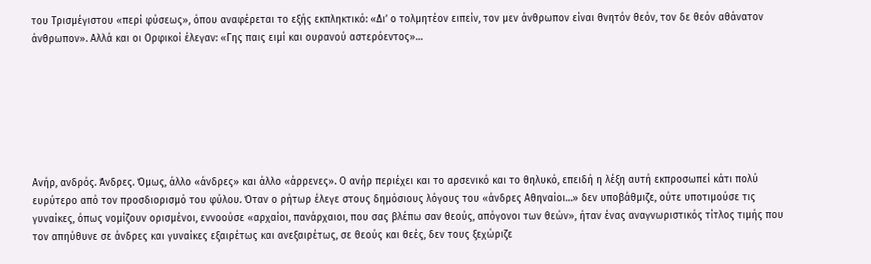του Τρισμέγιστου «περί φύσεως», όπου αναφέρεται το εξής εκπληκτικό: «Δι’ ο τολμητέον ειπείν, τον μεν άνθρωπον είναι θνητόν θεόν, τον δε θεόν αθάνατον άνθρωπον». Αλλά και οι Ορφικοί έλεγαν: «Γης παις ειμί και ουρανού αστερόεντος»…







Ανήρ, ανδρός. Άνδρες. Όμως, άλλο «άνδρες» και άλλο «άρρενες». Ο ανήρ περιέχει και το αρσενικό και το θηλυκό, επειδή η λέξη αυτή εκπροσωπεί κάτι πολύ ευρύτερο από τον προσδιορισμό του φύλου. Όταν ο ρήτωρ έλεγε στους δημόσιους λόγους του «άνδρες Αθηναίοι…» δεν υποβάθμιζε, ούτε υποτιμούσε τις γυναίκες, όπως νομίζουν ορισμένοι, εννοούσε «αρχαίοι, πανάρχαιοι, που σας βλέπω σαν θεούς, απόγονοι των θεών», ήταν ένας αναγνωριστικός τίτλος τιμής που τον απηύθυνε σε άνδρες και γυναίκες εξαιρέτως και ανεξαιρέτως, σε θεούς και θεές, δεν τους ξεχώριζε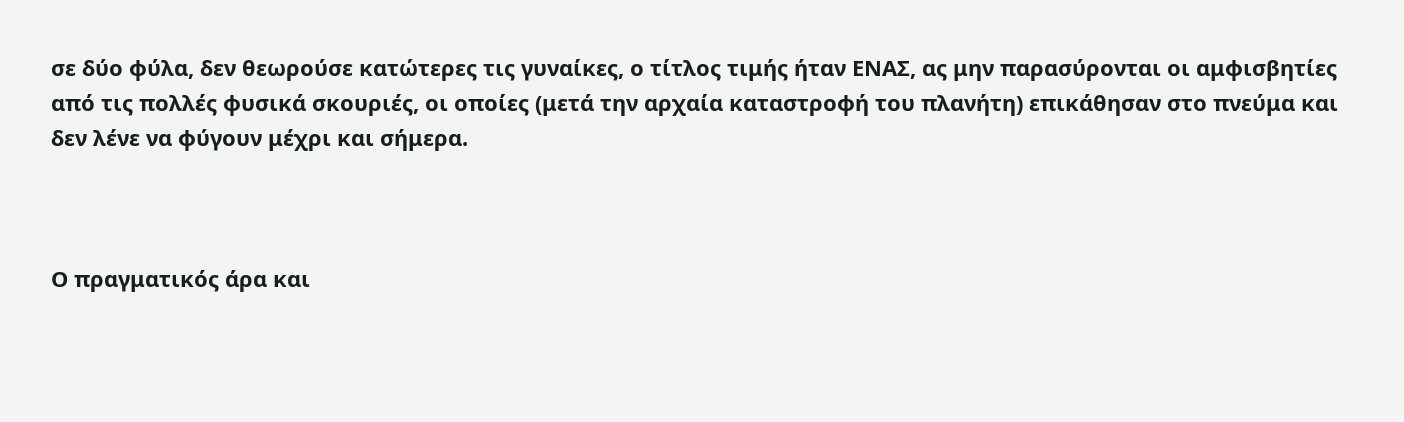σε δύο φύλα, δεν θεωρούσε κατώτερες τις γυναίκες, ο τίτλος τιμής ήταν ΕΝΑΣ, ας μην παρασύρονται οι αμφισβητίες από τις πολλές φυσικά σκουριές, οι οποίες (μετά την αρχαία καταστροφή του πλανήτη) επικάθησαν στο πνεύμα και δεν λένε να φύγουν μέχρι και σήμερα.



Ο πραγματικός άρα και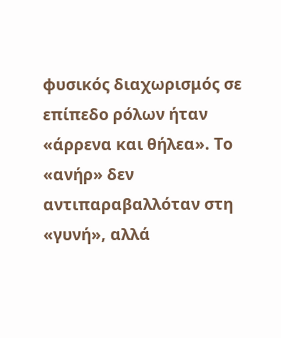φυσικός διαχωρισμός σε επίπεδο ρόλων ήταν «άρρενα και θήλεα». Το «ανήρ» δεν αντιπαραβαλλόταν στη «γυνή», αλλά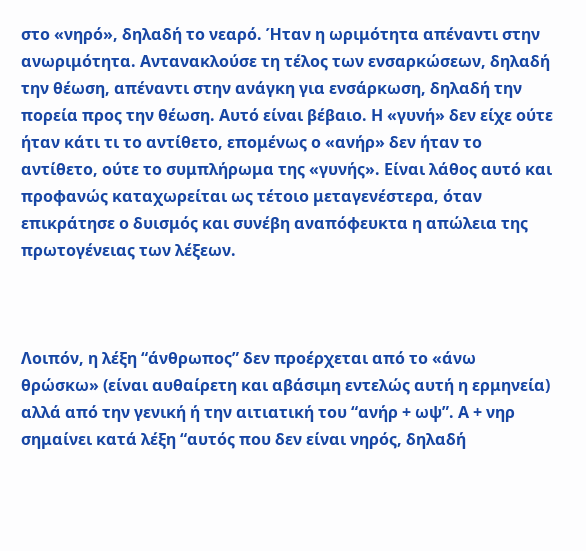στο «νηρό», δηλαδή το νεαρό. Ήταν η ωριμότητα απέναντι στην ανωριμότητα. Αντανακλούσε τη τέλος των ενσαρκώσεων, δηλαδή την θέωση, απέναντι στην ανάγκη για ενσάρκωση, δηλαδή την πορεία προς την θέωση. Αυτό είναι βέβαιο. Η «γυνή» δεν είχε ούτε ήταν κάτι τι το αντίθετο, επομένως ο «ανήρ» δεν ήταν το αντίθετο, ούτε το συμπλήρωμα της «γυνής». Είναι λάθος αυτό και προφανώς καταχωρείται ως τέτοιο μεταγενέστερα, όταν επικράτησε ο δυισμός και συνέβη αναπόφευκτα η απώλεια της πρωτογένειας των λέξεων.



Λοιπόν, η λέξη “άνθρωπος” δεν προέρχεται από το «άνω θρώσκω» (είναι αυθαίρετη και αβάσιμη εντελώς αυτή η ερμηνεία) αλλά από την γενική ή την αιτιατική του “ανήρ + ωψ”. Α + νηρ σημαίνει κατά λέξη “αυτός που δεν είναι νηρός, δηλαδή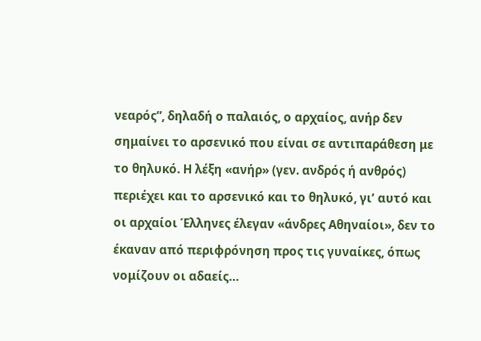νεαρός”, δηλαδή ο παλαιός, ο αρχαίος, ανήρ δεν σημαίνει το αρσενικό που είναι σε αντιπαράθεση με το θηλυκό. Η λέξη «ανήρ» (γεν. ανδρός ή ανθρός) περιέχει και το αρσενικό και το θηλυκό, γι’ αυτό και οι αρχαίοι Έλληνες έλεγαν «άνδρες Αθηναίοι», δεν το έκαναν από περιφρόνηση προς τις γυναίκες, όπως νομίζουν οι αδαείς…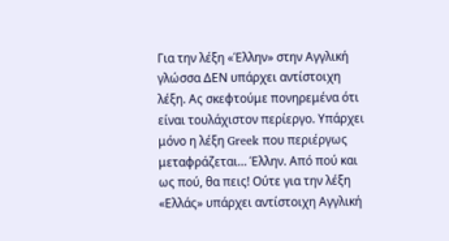Για την λέξη «Έλλην» στην Αγγλική γλώσσα ΔΕΝ υπάρχει αντίστοιχη λέξη. Ας σκεφτούμε πονηρεμένα ότι είναι τουλάχιστον περίεργο. Υπάρχει μόνο η λέξη Greek που περιέργως μεταφράζεται… Έλλην. Από πού και ως πού, θα πεις! Ούτε για την λέξη «Ελλάς» υπάρχει αντίστοιχη Αγγλική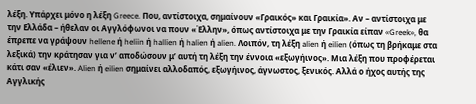λέξη. Υπάρχει μόνο η λέξη Greece. Που, αντίστοιχα, σημαίνουν «Γραικός» και Γραικία». Αν – αντίστοιχα με την Ελλάδα – ήθελαν οι Αγγλόφωνοι να πουν «Έλλην», όπως αντίστοιχα με την Γραικία είπαν «Greek», θα έπρεπε να γράψουν hellene ή heliin ή hallien ή halien ή alien. Λοιπόν, τη λέξη alien ή eilien (όπως τη βρήκαμε στα λεξικά) την κράτησαν για ν’ αποδώσουν μ’ αυτή τη λέξη την έννοια «εξωγήινος». Μια λέξη που προφέρεται κάτι σαν «έλιεν». Alien ή eilien σημαίνει αλλοδαπός, εξωγήινος, άγνωστος, ξενικός. Αλλά ο ήχος αυτής της Αγγλικής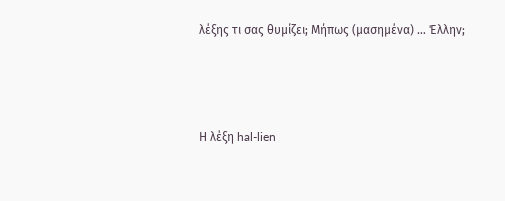λέξης τι σας θυμίζει; Μήπως (μασημένα) … Έλλην;



Η λέξη hal-lien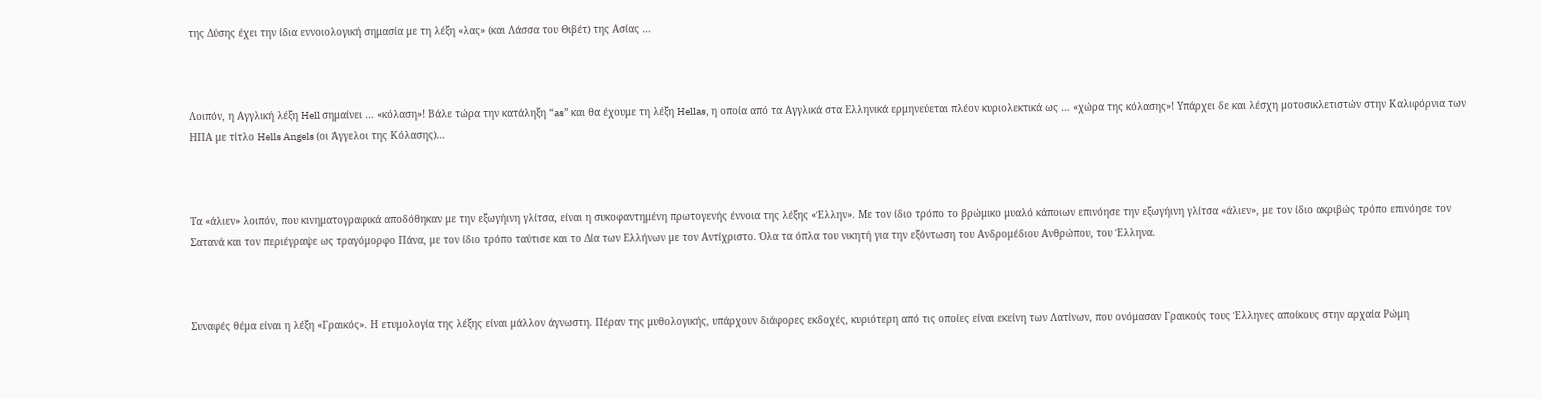της Δύσης έχει την ίδια εννοιολογική σημασία με τη λέξη «λας» (και Λάσσα του Θιβέτ) της Ασίας …



Λοιπόν, η Αγγλική λέξη Hell σημαίνει … «κόλαση»! Βάλε τώρα την κατάληξη “as” και θα έχουμε τη λέξη Hellas, η οποία από τα Αγγλικά στα Ελληνικά ερμηνεύεται πλέον κυριολεκτικά ως … «χώρα της κόλασης»! Υπάρχει δε και λέσχη μοτοσικλετιστών στην Καλιφόρνια των ΗΠΑ με τίτλο Hells Angels (οι Άγγελοι της Κόλασης)…



Τα «άλιεν» λοιπόν, που κινηματογραφικά αποδόθηκαν με την εξωγήινη γλίτσα, είναι η συκοφαντημένη πρωτογενής έννοια της λέξης «Έλλην». Με τον ίδιο τρόπο το βρώμικο μυαλό κάποιων επινόησε την εξωγήινη γλίτσα «άλιεν», με τον ίδιο ακριβώς τρόπο επινόησε τον Σατανά και τον περιέγραψε ως τραγόμορφο Πάνα, με τον ίδιο τρόπο ταύτισε και το Δία των Ελλήνων με τον Αντίχριστο. Όλα τα όπλα του νικητή για την εξόντωση του Ανδρομέδιου Ανθρώπου, του Έλληνα.



Συναφές θέμα είναι η λέξη «Γραικός». Η ετυμολογία της λέξης είναι μάλλον άγνωστη. Πέραν της μυθολογικής, υπάρχουν διάφορες εκδοχές, κυριότερη από τις οποίες είναι εκείνη των Λατίνων, που ονόμασαν Γραικούς τους Έλληνες αποίκους στην αρχαία Ρώμη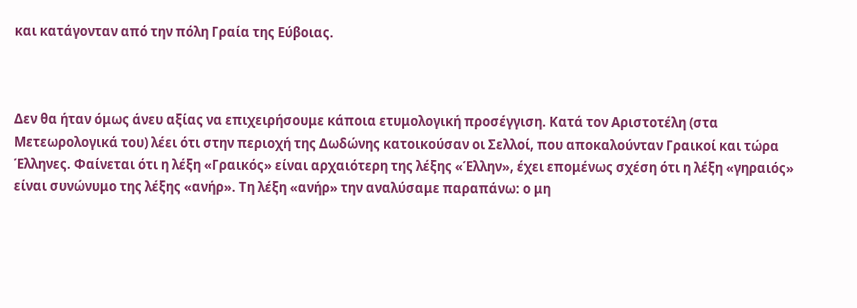και κατάγονταν από την πόλη Γραία της Εύβοιας.



Δεν θα ήταν όμως άνευ αξίας να επιχειρήσουμε κάποια ετυμολογική προσέγγιση. Κατά τον Αριστοτέλη (στα Μετεωρολογικά του) λέει ότι στην περιοχή της Δωδώνης κατοικούσαν οι Σελλοί, που αποκαλούνταν Γραικοί και τώρα Έλληνες. Φαίνεται ότι η λέξη «Γραικός» είναι αρχαιότερη της λέξης «Έλλην», έχει επομένως σχέση ότι η λέξη «γηραιός» είναι συνώνυμο της λέξης «ανήρ». Τη λέξη «ανήρ» την αναλύσαμε παραπάνω: ο μη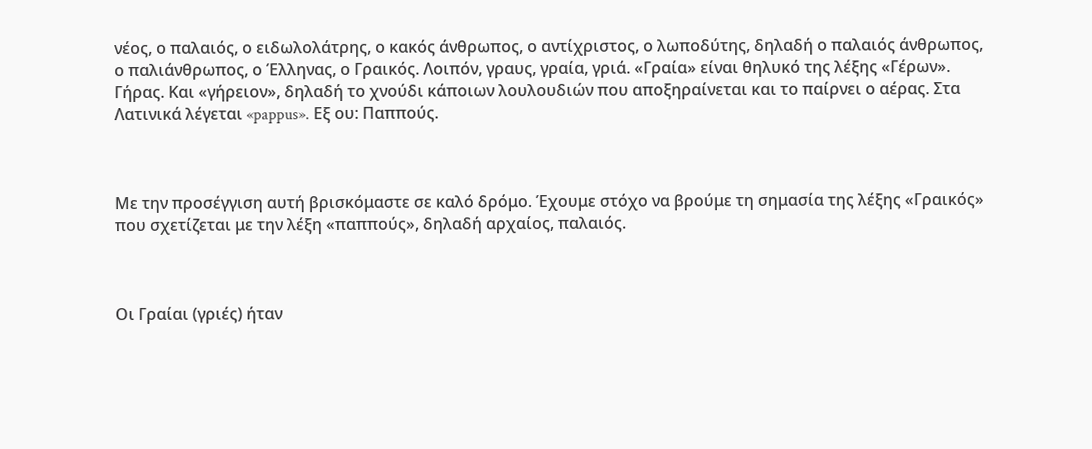νέος, ο παλαιός, ο ειδωλολάτρης, ο κακός άνθρωπος, ο αντίχριστος, ο λωποδύτης, δηλαδή ο παλαιός άνθρωπος, ο παλιάνθρωπος, ο Έλληνας, ο Γραικός. Λοιπόν, γραυς, γραία, γριά. «Γραία» είναι θηλυκό της λέξης «Γέρων». Γήρας. Και «γήρειον», δηλαδή το χνούδι κάποιων λουλουδιών που αποξηραίνεται και το παίρνει ο αέρας. Στα Λατινικά λέγεται «pappus». Εξ ου: Παππούς.



Με την προσέγγιση αυτή βρισκόμαστε σε καλό δρόμο. Έχουμε στόχο να βρούμε τη σημασία της λέξης «Γραικός» που σχετίζεται με την λέξη «παππούς», δηλαδή αρχαίος, παλαιός.



Οι Γραίαι (γριές) ήταν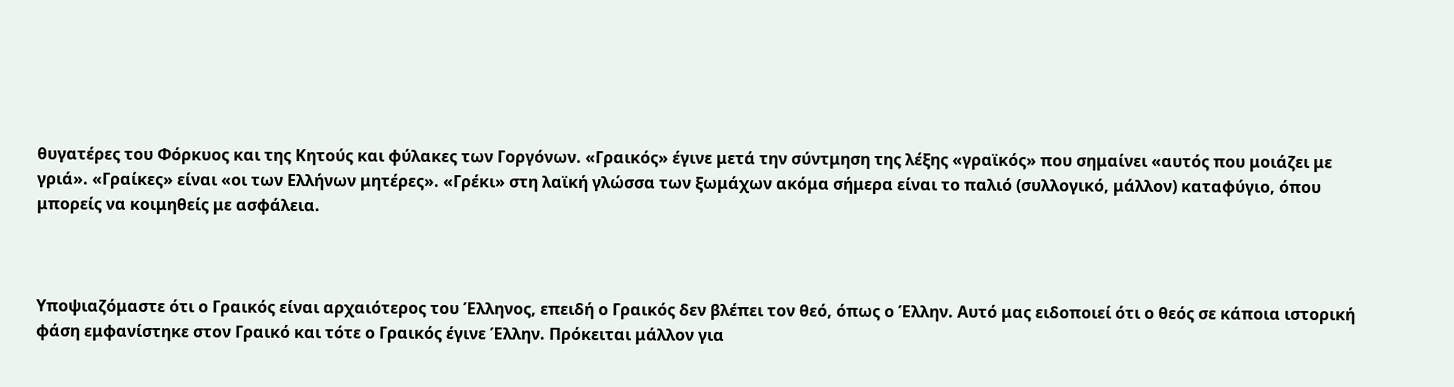θυγατέρες του Φόρκυος και της Κητούς και φύλακες των Γοργόνων. «Γραικός» έγινε μετά την σύντμηση της λέξης «γραϊκός» που σημαίνει «αυτός που μοιάζει με γριά». «Γραίκες» είναι «οι των Ελλήνων μητέρες». «Γρέκι» στη λαϊκή γλώσσα των ξωμάχων ακόμα σήμερα είναι το παλιό (συλλογικό, μάλλον) καταφύγιο, όπου μπορείς να κοιμηθείς με ασφάλεια.



Υποψιαζόμαστε ότι ο Γραικός είναι αρχαιότερος του Έλληνος, επειδή ο Γραικός δεν βλέπει τον θεό, όπως ο Έλλην. Αυτό μας ειδοποιεί ότι ο θεός σε κάποια ιστορική φάση εμφανίστηκε στον Γραικό και τότε ο Γραικός έγινε Έλλην. Πρόκειται μάλλον για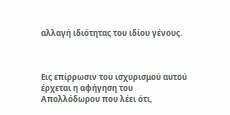αλλαγή ιδιότητας του ιδίου γένους.



Εις επίρρωσιν του ισχυρισμού αυτού έρχεται η αφήγηση του Απολλόδωρου που λέει ότι,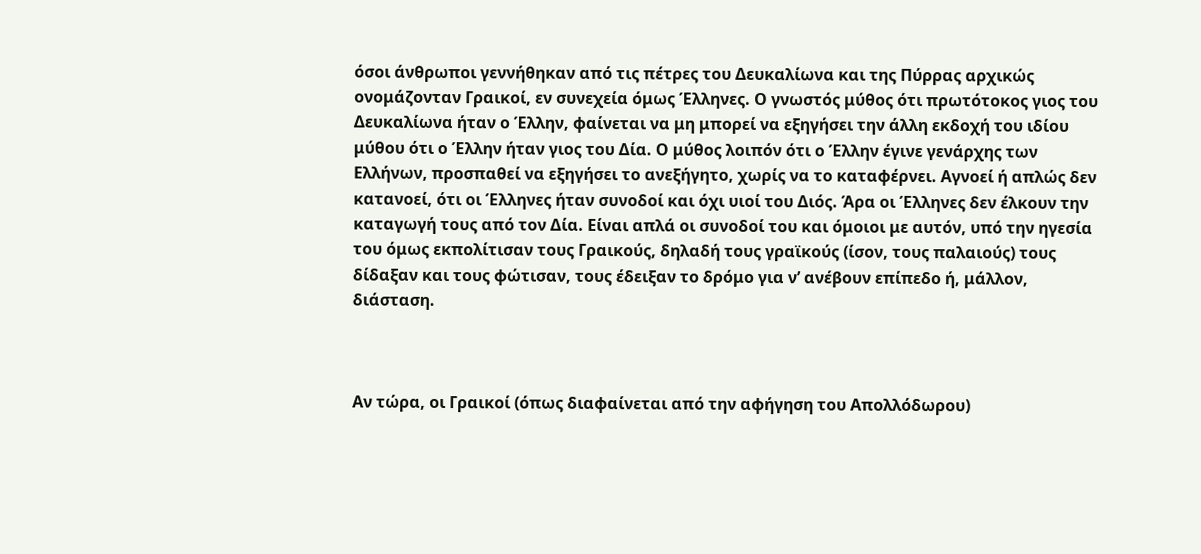όσοι άνθρωποι γεννήθηκαν από τις πέτρες του Δευκαλίωνα και της Πύρρας αρχικώς ονομάζονταν Γραικοί, εν συνεχεία όμως Έλληνες. Ο γνωστός μύθος ότι πρωτότοκος γιος του Δευκαλίωνα ήταν ο Έλλην, φαίνεται να μη μπορεί να εξηγήσει την άλλη εκδοχή του ιδίου μύθου ότι ο Έλλην ήταν γιος του Δία. Ο μύθος λοιπόν ότι ο Έλλην έγινε γενάρχης των Ελλήνων, προσπαθεί να εξηγήσει το ανεξήγητο, χωρίς να το καταφέρνει. Αγνοεί ή απλώς δεν κατανοεί, ότι οι Έλληνες ήταν συνοδοί και όχι υιοί του Διός. Άρα οι Έλληνες δεν έλκουν την καταγωγή τους από τον Δία. Είναι απλά οι συνοδοί του και όμοιοι με αυτόν, υπό την ηγεσία του όμως εκπολίτισαν τους Γραικούς, δηλαδή τους γραϊκούς (ίσον, τους παλαιούς) τους δίδαξαν και τους φώτισαν, τους έδειξαν το δρόμο για ν’ ανέβουν επίπεδο ή, μάλλον, διάσταση.



Αν τώρα, οι Γραικοί (όπως διαφαίνεται από την αφήγηση του Απολλόδωρου)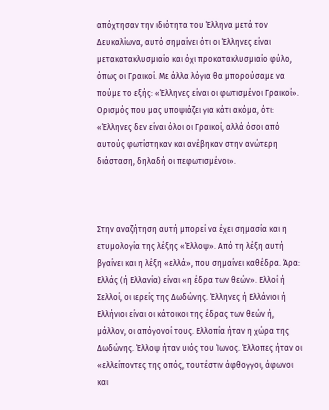απόχτησαν την ιδιότητα του Έλληνα μετά τον Δευκαλίωνα, αυτό σημαίνει ότι οι Έλληνες είναι μετακατακλυσμιαίο και όχι προκατακλυσμιαίο φύλο, όπως οι Γραικοί. Με άλλα λόγια θα μπορούσαμε να πούμε το εξής: «Έλληνες είναι οι φωτισμένοι Γραικοί». Ορισμός που μας υποψιάζει για κάτι ακόμα, ότι: «Έλληνες δεν είναι όλοι οι Γραικοί, αλλά όσοι από αυτούς φωτίστηκαν και ανέβηκαν στην ανώτερη διάσταση, δηλαδή οι πεφωτισμένοι».



Στην αναζήτηση αυτή μπορεί να έχει σημασία και η ετυμολογία της λέξης «Έλλοψ». Από τη λέξη αυτή βγαίνει και η λέξη «ελλά», που σημαίνει καθέδρα. Άρα: Ελλάς (ή Ελλανία) είναι «η έδρα των θεών». Ελλοί ή Σελλοί, οι ιερείς της Δωδώνης. Έλληνες ή Ελλάνιοι ή Ελλήνιοι είναι οι κάτοικοι της έδρας των θεών ή, μάλλον, οι απόγονοί τους. Ελλοπία ήταν η χώρα της Δωδώνης. Έλλοψ ήταν υιός του Ίωνος. Έλλοπες ήταν οι «ελλείποντες της οπός, τουτέστιν άφθογγοι, άφωνοι και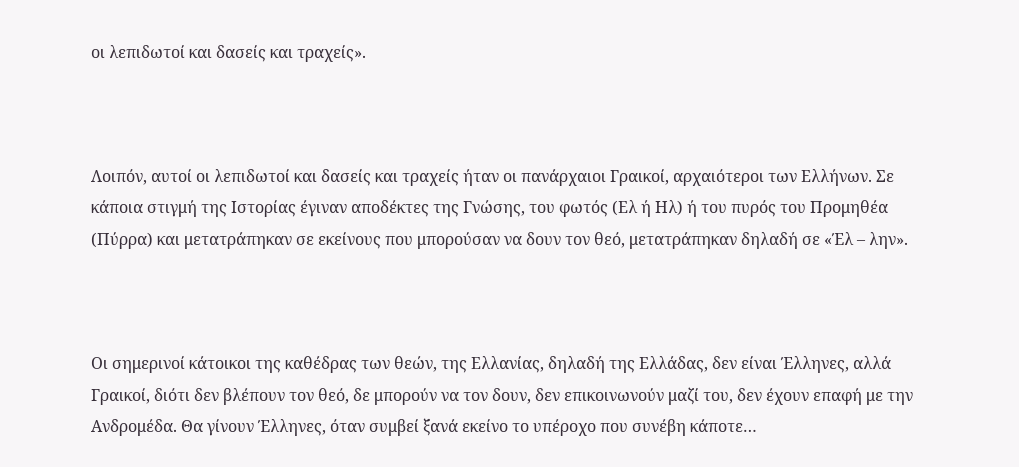οι λεπιδωτοί και δασείς και τραχείς».



Λοιπόν, αυτοί οι λεπιδωτοί και δασείς και τραχείς ήταν οι πανάρχαιοι Γραικοί, αρχαιότεροι των Ελλήνων. Σε κάποια στιγμή της Ιστορίας έγιναν αποδέκτες της Γνώσης, του φωτός (Ελ ή Ηλ) ή του πυρός του Προμηθέα (Πύρρα) και μετατράπηκαν σε εκείνους που μπορούσαν να δουν τον θεό, μετατράπηκαν δηλαδή σε «Έλ – λην».



Οι σημερινοί κάτοικοι της καθέδρας των θεών, της Ελλανίας, δηλαδή της Ελλάδας, δεν είναι Έλληνες, αλλά Γραικοί, διότι δεν βλέπουν τον θεό, δε μπορούν να τον δουν, δεν επικοινωνούν μαζί του, δεν έχουν επαφή με την Ανδρομέδα. Θα γίνουν Έλληνες, όταν συμβεί ξανά εκείνο το υπέροχο που συνέβη κάποτε…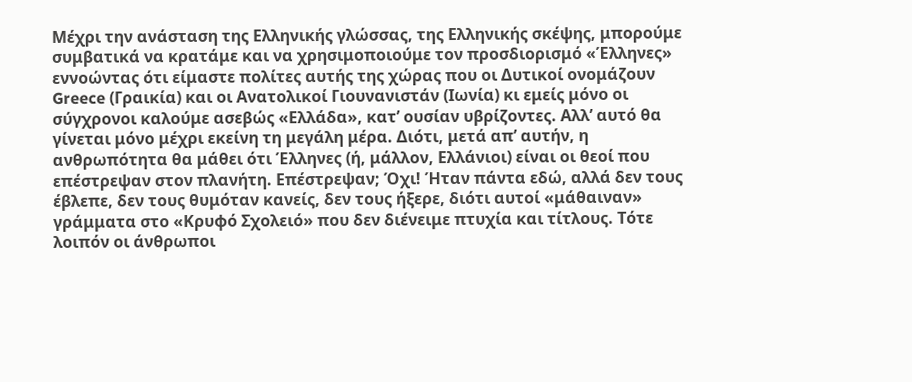Μέχρι την ανάσταση της Ελληνικής γλώσσας, της Ελληνικής σκέψης, μπορούμε συμβατικά να κρατάμε και να χρησιμοποιούμε τον προσδιορισμό «Έλληνες» εννοώντας ότι είμαστε πολίτες αυτής της χώρας που οι Δυτικοί ονομάζουν Greece (Γραικία) και οι Ανατολικοί Γιουνανιστάν (Ιωνία) κι εμείς μόνο οι σύγχρονοι καλούμε ασεβώς «Ελλάδα», κατ’ ουσίαν υβρίζοντες. Αλλ’ αυτό θα γίνεται μόνο μέχρι εκείνη τη μεγάλη μέρα. Διότι, μετά απ’ αυτήν, η ανθρωπότητα θα μάθει ότι Έλληνες (ή, μάλλον, Ελλάνιοι) είναι οι θεοί που επέστρεψαν στον πλανήτη. Επέστρεψαν; Όχι! Ήταν πάντα εδώ, αλλά δεν τους έβλεπε, δεν τους θυμόταν κανείς, δεν τους ήξερε, διότι αυτοί «μάθαιναν» γράμματα στο «Κρυφό Σχολειό» που δεν διένειμε πτυχία και τίτλους. Τότε λοιπόν οι άνθρωποι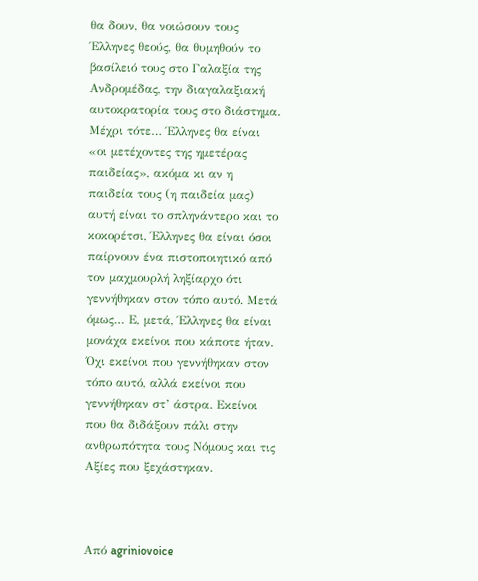θα δουν, θα νοιώσουν τους Έλληνες θεούς, θα θυμηθούν το βασίλειό τους στο Γαλαξία της Ανδρομέδας, την διαγαλαξιακή αυτοκρατορία τους στο διάστημα. Μέχρι τότε… Έλληνες θα είναι «οι μετέχοντες της ημετέρας παιδείας», ακόμα κι αν η παιδεία τους (η παιδεία μας) αυτή είναι το σπληνάντερο και το κοκορέτσι, Έλληνες θα είναι όσοι παίρνουν ένα πιστοποιητικό από τον μαχμουρλή ληξίαρχο ότι γεννήθηκαν στον τόπο αυτό. Μετά όμως… Ε, μετά, Έλληνες θα είναι μονάχα εκείνοι που κάποτε ήταν. Όχι εκείνοι που γεννήθηκαν στον τόπο αυτό, αλλά εκείνοι που γεννήθηκαν στ’ άστρα. Εκείνοι που θα διδάξουν πάλι στην ανθρωπότητα τους Νόμους και τις Αξίες που ξεχάστηκαν.



Από agriniovoice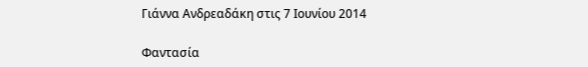Γιάννα Ανδρεαδάκη στις 7 Ιουνίου 2014

Φαντασία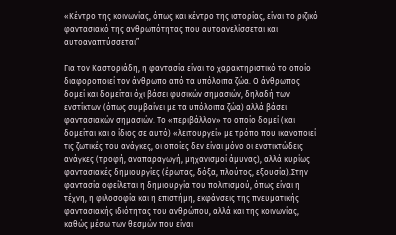«Κέντρο της κοινωνίας, όπως και κέντρο της ιστορίας, είναι το ριζικό φαντασιακό της ανθρωπότητας που αυτοανελίσσεται και αυτοαναπτύσσεται”

Για τον Καστοριάδη, η φαντασία είναι το χαρακτηριστικό το οποίο διαφοροποιεί τον άνθρωπο από τα υπόλοιπα ζώα. Ο άνθρωπος δομεί και δομείται όχι βάσει φυσικών σημασιών, δηλαδή των ενστίκτων (όπως συμβαίνει με τα υπόλοιπα ζώα) αλλά βάσει φαντασιακών σημασιών. Το «περιβάλλον» το οποίο δομεί (και δομείται και ο ίδιος σε αυτό) «λειτουργεί» με τρόπο που ικανοποιεί τις ζωτικές του ανάγκες, οι οποίες δεν είναι μόνο οι ενστικτώδεις ανάγκες (τροφή, αναπαραγωγή, μηχανισμοί άμυνας), αλλά κυρίως φαντασιακές δημιουργίες (έρωτας, δόξα, πλούτος, εξουσία).Στην φαντασία οφείλεται η δημιουργία του πολιτισμού, όπως είναι η τέχνη, η φιλοσοφία και η επιστήμη, εκφάνσεις της πνευματικής φαντασιακής ιδιότητας του ανθρώπου, αλλά και της κοινωνίας, καθώς μέσω των θεσμών που είναι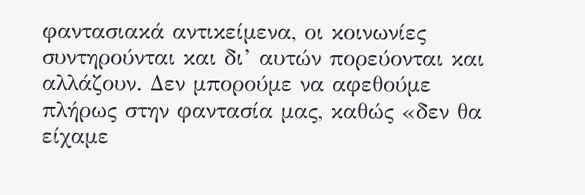φαντασιακά αντικείμενα, οι κοινωνίες συντηρούνται και δι’ αυτών πορεύονται και αλλάζουν. Δεν μπορούμε να αφεθούμε πλήρως στην φαντασία μας, καθώς «δεν θα είχαμε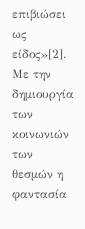επιβιώσει ως είδος»[2]. Με την δημιουργία των κοινωνιών των θεσμών η φαντασία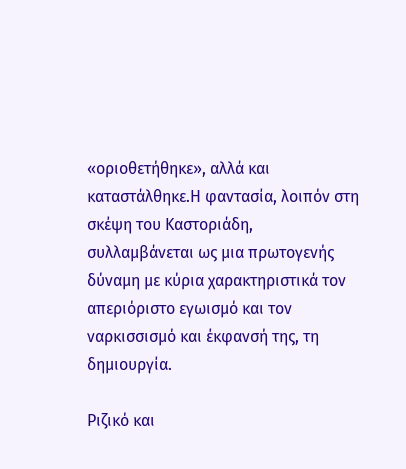«οριοθετήθηκε», αλλά και καταστάλθηκε.Η φαντασία, λοιπόν στη σκέψη του Καστοριάδη, συλλαμβάνεται ως μια πρωτογενής δύναμη με κύρια χαρακτηριστικά τον απεριόριστο εγωισμό και τον ναρκισσισμό και έκφανσή της, τη δημιουργία.

Ριζικό και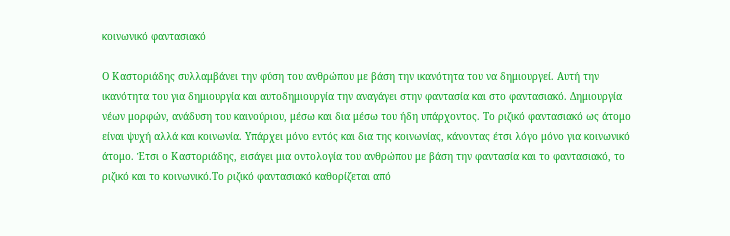κοινωνικό φαντασιακό

Ο Καστοριάδης συλλαμβάνει την φύση του ανθρώπου με βάση την ικανότητα του να δημιουργεί. Αυτή την ικανότητα του για δημιουργία και αυτοδημιουργία την αναγάγει στην φαντασία και στο φαντασιακό. Δημιουργία νέων μορφών, ανάδυση του καινούριου, μέσω και δια μέσω του ήδη υπάρχοντος. Το ριζικό φαντασιακό ως άτομο είναι ψυχή αλλά και κοινωνία. Υπάρχει μόνο εντός και δια της κοινωνίας, κάνοντας έτσι λόγο μόνο για κοινωνικό άτομο. Έτσι ο Καστοριάδης, εισάγει μια οντολογία του ανθρώπου με βάση την φαντασία και το φαντασιακό, το ριζικό και το κοινωνικό.Το ριζικό φαντασιακό καθορίζεται από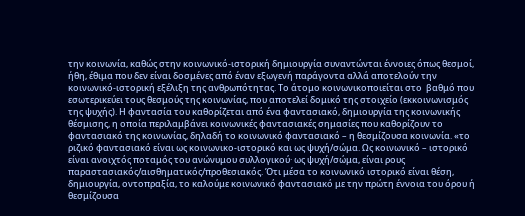την κοινωνία, καθώς στην κοινωνικό-ιστορική δημιουργία συναντώνται έννοιες όπως θεσμοί, ήθη, έθιμα που δεν είναι δοσμένες από έναν εξωγενή παράγοντα αλλά αποτελούν την κοινωνικό-ιστορική εξέλιξη της ανθρωπότητας. Το άτομο κοινωνικοποιείται στο  βαθμό που εσωτερικεύει τους θεσμούς της κοινωνίας, που αποτελεί δομικό της στοιχείο (εκκοινωνισμός της ψυχής). Η φαντασία του καθορίζεται από ένα φαντασιακό, δημιουργία της κοινωνικής θέσμισης, η οποία περιλαμβάνει κοινωνικές φαντασιακές σημασίες που καθορίζουν το φαντασιακό της κοινωνίας, δηλαδή το κοινωνικό φαντασιακό – η θεσμίζουσα κοινωνία. «το ριζικό φαντασιακό είναι ως κοινωνικο-ιστορικό και ως ψυχή/σώμα. Ως κοινωνικό – ιστορικό είναι ανοιχτός ποταμός του ανώνυμου συλλογικού· ως ψυχή/σώμα, είναι ρους παραστασιακός/αισθηματικός/προθεσιακός. Ότι μέσα το κοινωνικό ιστορικό είναι θέση, δημιουργία, οντοπραξία, το καλούμε κοινωνικό φαντασιακό με την πρώτη έννοια του όρου ή θεσμίζουσα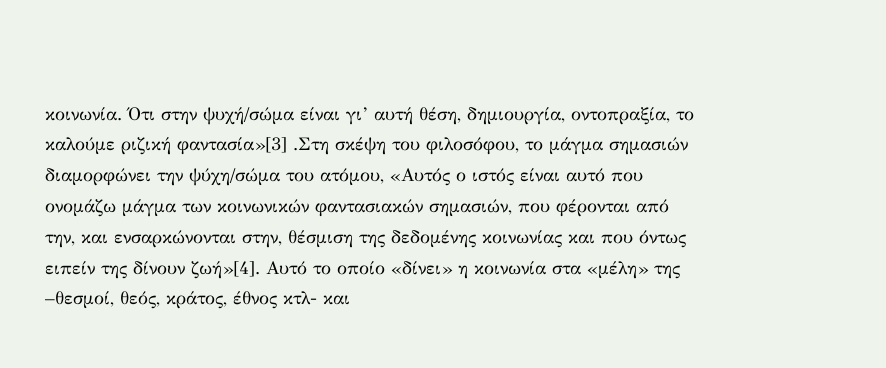κοινωνία. Ότι στην ψυχή/σώμα είναι γι’ αυτή θέση, δημιουργία, οντοπραξία, το καλούμε ριζική φαντασία»[3] .Στη σκέψη του φιλοσόφου, το μάγμα σημασιών διαμορφώνει την ψύχη/σώμα του ατόμου, «Αυτός ο ιστός είναι αυτό που ονομάζω μάγμα των κοινωνικών φαντασιακών σημασιών, που φέρονται από την, και ενσαρκώνονται στην, θέσμιση της δεδομένης κοινωνίας και που όντως ειπείν της δίνουν ζωή»[4]. Αυτό το οποίο «δίνει» η κοινωνία στα «μέλη» της –θεσμοί, θεός, κράτος, έθνος κτλ- και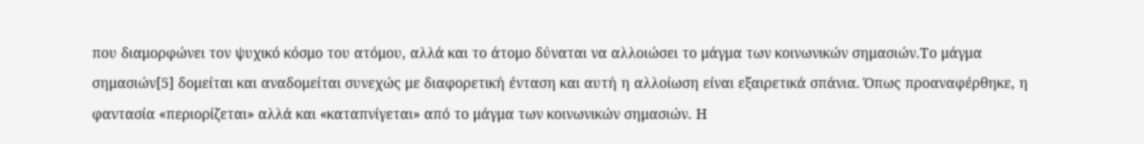που διαμορφώνει τον ψυχικό κόσμο του ατόμου, αλλά και το άτομο δύναται να αλλοιώσει το μάγμα των κοινωνικών σημασιών.Το μάγμα σημασιών[5] δομείται και αναδομείται συνεχώς με διαφορετική ένταση και αυτή η αλλοίωση είναι εξαιρετικά σπάνια. Όπως προαναφέρθηκε, η φαντασία «περιορίζεται» αλλά και «καταπνίγεται» από το μάγμα των κοινωνικών σημασιών. Η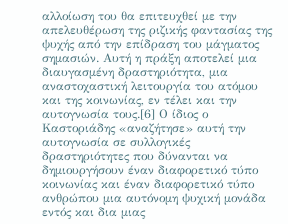αλλοίωση του θα επιτευχθεί με την απελευθέρωση της ριζικής φαντασίας της ψυχής από την επίδραση του μάγματος σημασιών. Αυτή η πράξη αποτελεί μια διαυγασμένη δραστηριότητα, μια αναστοχαστική λειτουργία του ατόμου και της κοινωνίας, εν τέλει και την αυτογνωσία τους.[6] Ο ίδιος ο Καστοριάδης «αναζήτησε» αυτή την αυτογνωσία σε συλλογικές δραστηριότητες που δύνανται να δημιουργήσουν έναν διαφορετικό τύπο κοινωνίας και έναν διαφορετικό τύπο ανθρώπου μια αυτόνομη ψυχική μονάδα εντός και δια μιας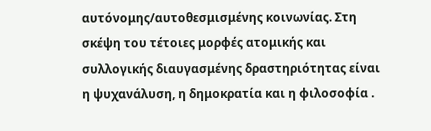αυτόνομης/αυτοθεσμισμένης κοινωνίας. Στη σκέψη του τέτοιες μορφές ατομικής και συλλογικής διαυγασμένης δραστηριότητας είναι η ψυχανάλυση, η δημοκρατία και η φιλοσοφία .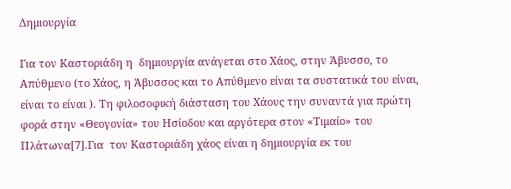Δημιουργία

Για τον Καστοριάδη η  δημιουργία ανάγεται στο Χάος, στην Άβυσσο, το Απύθμενο (το Χάος, η Άβυσσος και το Απύθμενο είναι τα συστατικά του είναι, είναι το είναι ). Τη φιλοσοφική διάσταση του Χάους την συναντά για πρώτη φορά στην «Θεογονία» του Ησίοδου και αργότερα στον «Τιμαίο» του Πλάτωνα[7].Για  τον Καστοριάδη χάος είναι η δημιουργία εκ του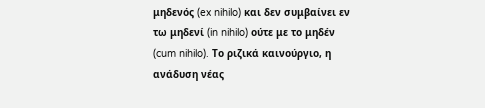μηδενός (ex nihilo) και δεν συμβαίνει εν τω μηδενί (in nihilo) ούτε με το μηδέν (cum nihilo). Το ριζικά καινούργιο, η ανάδυση νέας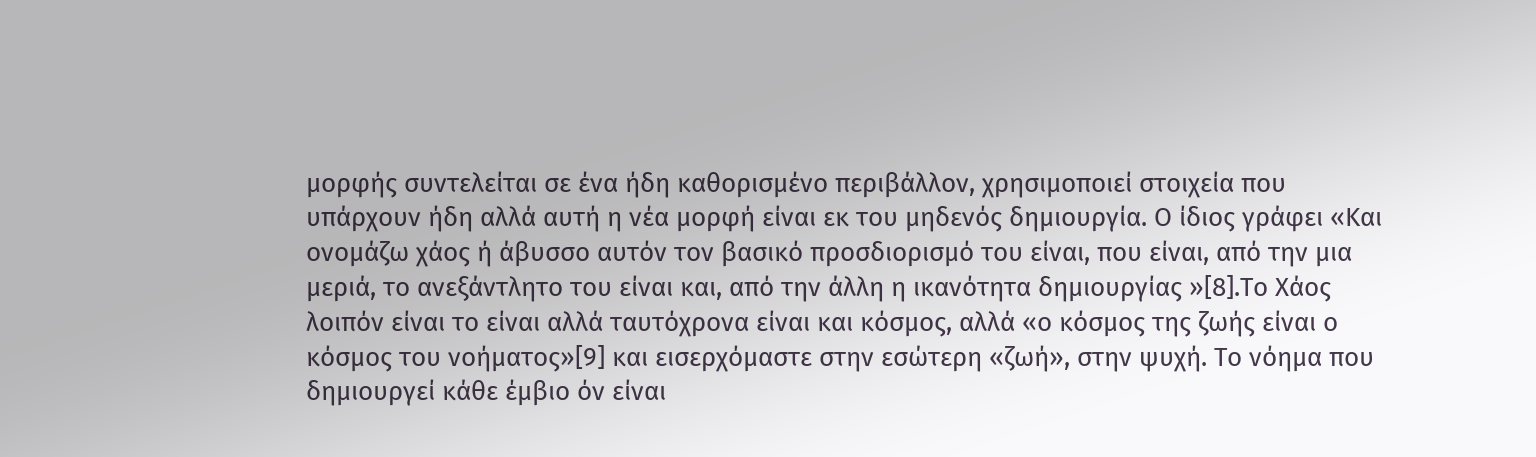μορφής συντελείται σε ένα ήδη καθορισμένο περιβάλλον, χρησιμοποιεί στοιχεία που υπάρχουν ήδη αλλά αυτή η νέα μορφή είναι εκ του μηδενός δημιουργία. Ο ίδιος γράφει «Και ονομάζω χάος ή άβυσσο αυτόν τον βασικό προσδιορισμό του είναι, που είναι, από την μια μεριά, το ανεξάντλητο του είναι και, από την άλλη η ικανότητα δημιουργίας »[8].Το Χάος λοιπόν είναι το είναι αλλά ταυτόχρονα είναι και κόσμος, αλλά «ο κόσμος της ζωής είναι ο κόσμος του νοήματος»[9] και εισερχόμαστε στην εσώτερη «ζωή», στην ψυχή. Το νόημα που δημιουργεί κάθε έμβιο όν είναι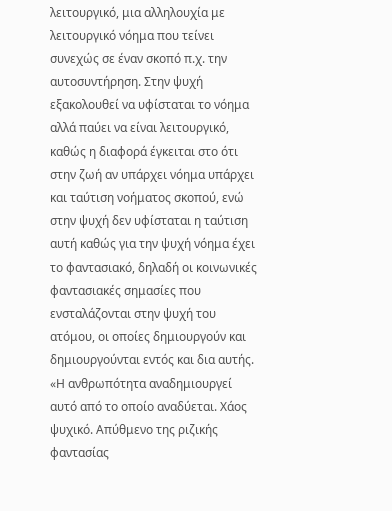λειτουργικό, μια αλληλουχία με λειτουργικό νόημα που τείνει συνεχώς σε έναν σκοπό π.χ. την αυτοσυντήρηση. Στην ψυχή εξακολουθεί να υφίσταται το νόημα αλλά παύει να είναι λειτουργικό, καθώς η διαφορά έγκειται στο ότι στην ζωή αν υπάρχει νόημα υπάρχει και ταύτιση νοήματος σκοπού, ενώ στην ψυχή δεν υφίσταται η ταύτιση αυτή καθώς για την ψυχή νόημα έχει το φαντασιακό, δηλαδή οι κοινωνικές φαντασιακές σημασίες που ενσταλάζονται στην ψυχή του ατόμου, οι οποίες δημιουργούν και δημιουργούνται εντός και δια αυτής. «Η ανθρωπότητα αναδημιουργεί αυτό από το οποίο αναδύεται. Χάος ψυχικό. Απύθμενο της ριζικής φαντασίας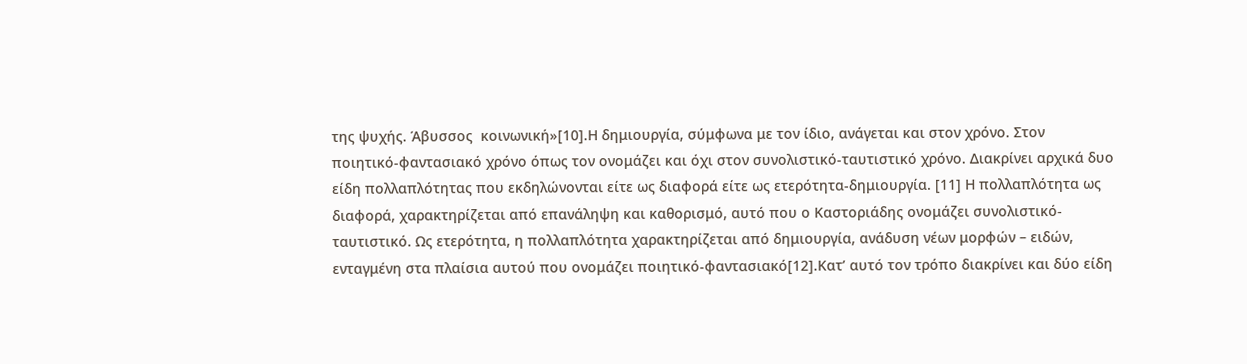της ψυχής. Άβυσσος  κοινωνική»[10].Η δημιουργία, σύμφωνα με τον ίδιο, ανάγεται και στον χρόνο. Στον ποιητικό-φαντασιακό χρόνο όπως τον ονομάζει και όχι στον συνολιστικό-ταυτιστικό χρόνο. Διακρίνει αρχικά δυο είδη πολλαπλότητας που εκδηλώνονται είτε ως διαφορά είτε ως ετερότητα-δημιουργία. [11] Η πολλαπλότητα ως διαφορά, χαρακτηρίζεται από επανάληψη και καθορισμό, αυτό που ο Καστοριάδης ονομάζει συνολιστικό-ταυτιστικό. Ως ετερότητα, η πολλαπλότητα χαρακτηρίζεται από δημιουργία, ανάδυση νέων μορφών – ειδών, ενταγμένη στα πλαίσια αυτού που ονομάζει ποιητικό-φαντασιακό[12].Κατ’ αυτό τον τρόπο διακρίνει και δύο είδη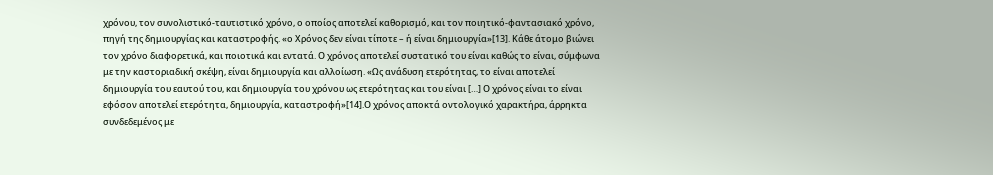χρόνου, τον συνολιστικό-ταυτιστικό χρόνο, ο οποίος αποτελεί καθορισμό, και τον ποιητικό-φαντασιακό χρόνο, πηγή της δημιουργίας και καταστροφής. «ο Χρόνος δεν είναι τίποτε – ή είναι δημιουργία»[13]. Κάθε άτομο βιώνει τον χρόνο διαφορετικά, και ποιοτικά και εντατά. Ο χρόνος αποτελεί συστατικό του είναι καθώς το είναι, σύμφωνα με την καστοριαδική σκέψη, είναι δημιουργία και αλλοίωση. «Ως ανάδυση ετερότητας, το είναι αποτελεί δημιουργία του εαυτού του, και δημιουργία του χρόνου ως ετερότητας και του είναι […] Ο χρόνος είναι το είναι εφόσον αποτελεί ετερότητα, δημιουργία, καταστροφή»[14].Ο χρόνος αποκτά οντολογικό χαρακτήρα, άρρηκτα συνδεδεμένος με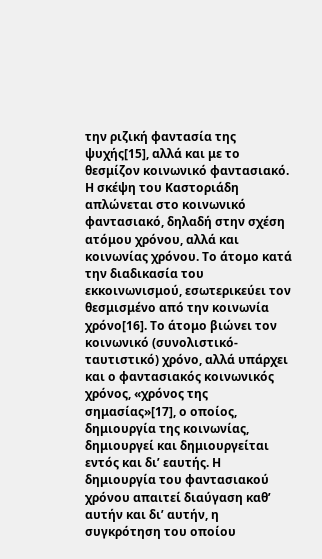την ριζική φαντασία της ψυχής[15], αλλά και με το θεσμίζον κοινωνικό φαντασιακό. Η σκέψη του Καστοριάδη απλώνεται στο κοινωνικό φαντασιακό, δηλαδή στην σχέση ατόμου χρόνου, αλλά και κοινωνίας χρόνου. Το άτομο κατά την διαδικασία του εκκοινωνισμού, εσωτερικεύει τον θεσμισμένο από την κοινωνία χρόνο[16]. Το άτομο βιώνει τον κοινωνικό (συνολιστικό-ταυτιστικό) χρόνο, αλλά υπάρχει και ο φαντασιακός κοινωνικός χρόνος, «χρόνος της σημασίας»[17], ο οποίος, δημιουργία της κοινωνίας, δημιουργεί και δημιουργείται εντός και δι’ εαυτής. Η δημιουργία του φαντασιακού χρόνου απαιτεί διαύγαση καθ’ αυτήν και δι’ αυτήν, η συγκρότηση του οποίου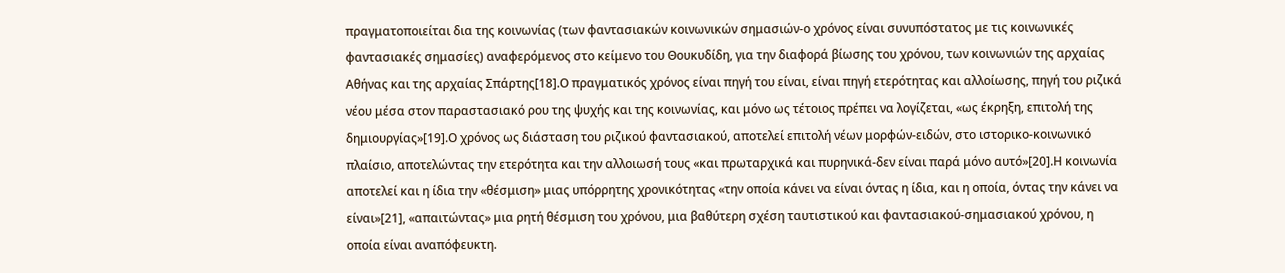πραγματοποιείται δια της κοινωνίας (των φαντασιακών κοινωνικών σημασιών-ο χρόνος είναι συνυπόστατος με τις κοινωνικές φαντασιακές σημασίες) αναφερόμενος στο κείμενο του Θουκυδίδη, για την διαφορά βίωσης του χρόνου, των κοινωνιών της αρχαίας Αθήνας και της αρχαίας Σπάρτης[18].Ο πραγματικός χρόνος είναι πηγή του είναι, είναι πηγή ετερότητας και αλλοίωσης, πηγή του ριζικά νέου μέσα στον παραστασιακό ρου της ψυχής και της κοινωνίας, και μόνο ως τέτοιος πρέπει να λογίζεται, «ως έκρηξη, επιτολή της δημιουργίας»[19].Ο χρόνος ως διάσταση του ριζικού φαντασιακού, αποτελεί επιτολή νέων μορφών-ειδών, στο ιστορικο-κοινωνικό πλαίσιο, αποτελώντας την ετερότητα και την αλλοιωσή τους «και πρωταρχικά και πυρηνικά-δεν είναι παρά μόνο αυτό»[20].Η κοινωνία αποτελεί και η ίδια την «θέσμιση» μιας υπόρρητης χρονικότητας «την οποία κάνει να είναι όντας η ίδια, και η οποία, όντας την κάνει να είναι»[21], «απαιτώντας» μια ρητή θέσμιση του χρόνου, μια βαθύτερη σχέση ταυτιστικού και φαντασιακού-σημασιακού χρόνου, η οποία είναι αναπόφευκτη.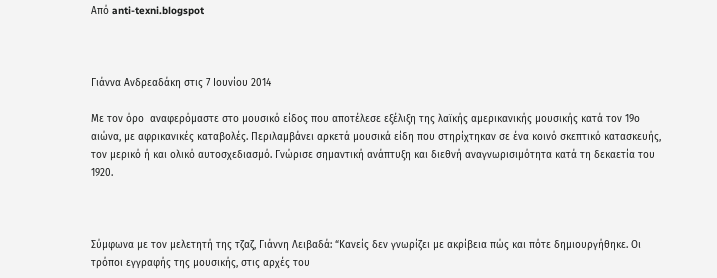Από anti-texni.blogspot



Γιάννα Ανδρεαδάκη στις 7 Ιουνίου 2014

Με τον όρο  αναφερόμαστε στο μουσικό είδος που αποτέλεσε εξέλιξη της λαϊκής αμερικανικής μουσικής κατά τον 19ο αιώνα, με αφρικανικές καταβολές. Περιλαμβάνει αρκετά μουσικά είδη που στηρίχτηκαν σε ένα κοινό σκεπτικό κατασκευής, τον μερικό ή και ολικό αυτοσχεδιασμό. Γνώρισε σημαντική ανάπτυξη και διεθνή αναγνωρισιμότητα κατά τη δεκαετία του 1920.



Σύμφωνα με τον μελετητή της τζαζ, Γιάννη Λειβαδά: “Κανείς δεν γνωρίζει με ακρίβεια πώς και πότε δημιουργήθηκε. Οι τρόποι εγγραφής της μουσικής, στις αρχές του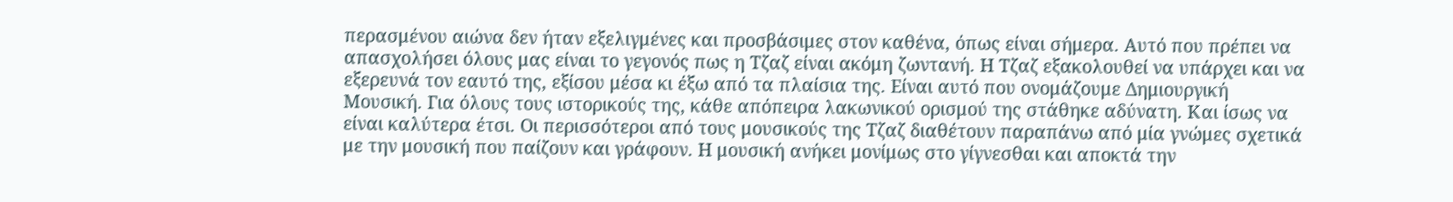περασμένου αιώνα δεν ήταν εξελιγμένες και προσβάσιμες στον καθένα, όπως είναι σήμερα. Αυτό που πρέπει να απασχολήσει όλους μας είναι το γεγονός πως η Τζαζ είναι ακόμη ζωντανή. Η Τζαζ εξακολουθεί να υπάρχει και να εξερευνά τον εαυτό της, εξίσου μέσα κι έξω από τα πλαίσια της. Είναι αυτό που ονομάζουμε Δημιουργική Μουσική. Για όλους τους ιστορικούς της, κάθε απόπειρα λακωνικού ορισμού της στάθηκε αδύνατη. Και ίσως να είναι καλύτερα έτσι. Οι περισσότεροι από τους μουσικούς της Τζαζ διαθέτουν παραπάνω από μία γνώμες σχετικά με την μουσική που παίζουν και γράφουν. Η μουσική ανήκει μονίμως στο γίγνεσθαι και αποκτά την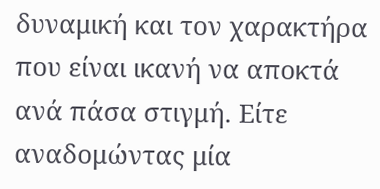δυναμική και τον χαρακτήρα που είναι ικανή να αποκτά ανά πάσα στιγμή. Είτε αναδομώντας μία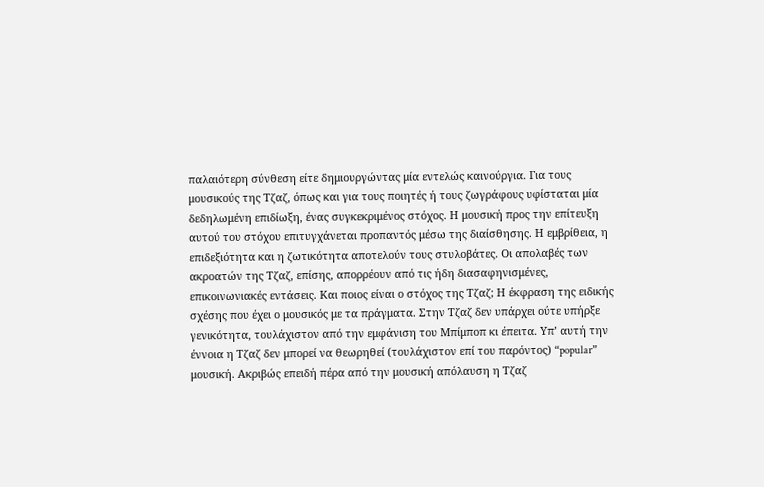παλαιότερη σύνθεση είτε δημιουργώντας μία εντελώς καινούργια. Για τους μουσικούς της Τζαζ, όπως και για τους ποιητές ή τους ζωγράφους υφίσταται μία δεδηλωμένη επιδίωξη, ένας συγκεκριμένος στόχος. Η μουσική προς την επίτευξη αυτού του στόχου επιτυγχάνεται προπαντός μέσω της διαίσθησης. Η εμβρίθεια, η επιδεξιότητα και η ζωτικότητα αποτελούν τους στυλοβάτες. Οι απολαβές των ακροατών της Τζαζ, επίσης, απορρέουν από τις ήδη διασαφηνισμένες, επικοινωνιακές εντάσεις. Και ποιος είναι ο στόχος της Τζαζ; Η έκφραση της ειδικής σχέσης που έχει ο μουσικός με τα πράγματα. Στην Τζαζ δεν υπάρχει ούτε υπήρξε γενικότητα, τουλάχιστον από την εμφάνιση του Μπίμποπ κι έπειτα. Υπ’ αυτή την έννοια η Τζαζ δεν μπορεί να θεωρηθεί (τουλάχιστον επί του παρόντος) “popular” μουσική. Ακριβώς επειδή πέρα από την μουσική απόλαυση η Τζαζ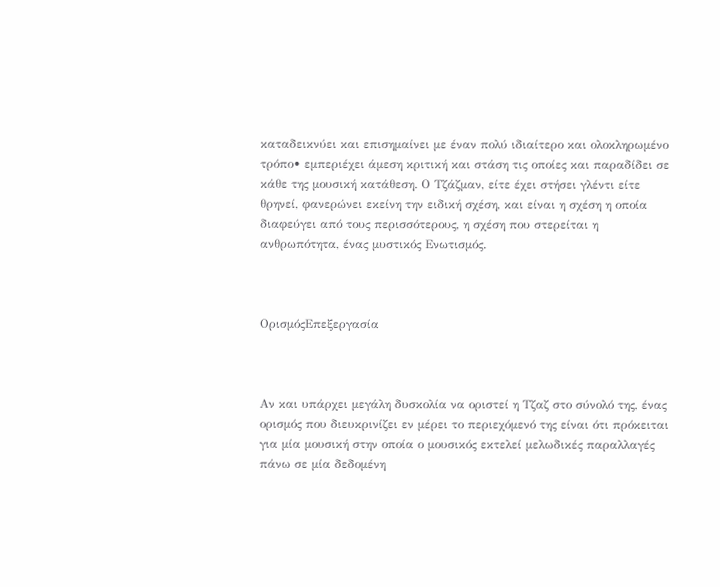καταδεικνύει και επισημαίνει με έναν πολύ ιδιαίτερο και ολοκληρωμένο τρόπο• εμπεριέχει άμεση κριτική και στάση τις οποίες και παραδίδει σε κάθε της μουσική κατάθεση. Ο Τζάζμαν, είτε έχει στήσει γλέντι είτε θρηνεί, φανερώνει εκείνη την ειδική σχέση, και είναι η σχέση η οποία διαφεύγει από τους περισσότερους, η σχέση που στερείται η ανθρωπότητα, ένας μυστικός Ενωτισμός.



ΟρισμόςΕπεξεργασία



Αν και υπάρχει μεγάλη δυσκολία να οριστεί η Τζαζ στο σύνολό της, ένας ορισμός που διευκρινίζει εν μέρει το περιεχόμενό της είναι ότι πρόκειται για μία μουσική στην οποία ο μουσικός εκτελεί μελωδικές παραλλαγές πάνω σε μία δεδομένη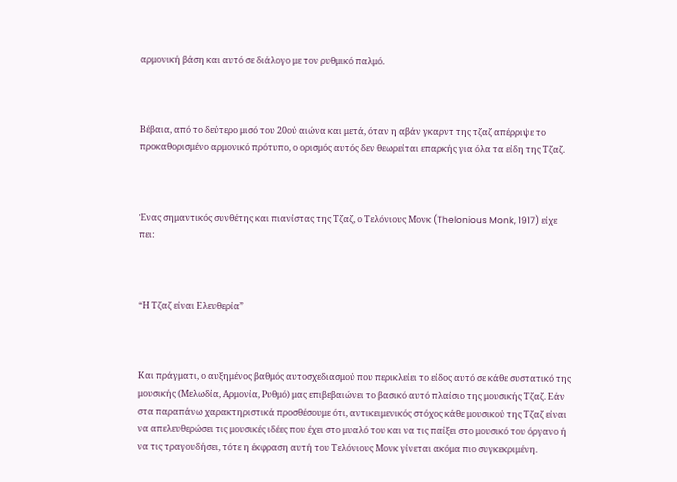αρμονική βάση και αυτό σε διάλογο με τον ρυθμικό παλμό.



Βέβαια, από το δεύτερο μισό του 20ού αιώνα και μετά, όταν η αβάν γκαρντ της τζαζ απέρριψε το προκαθορισμένο αρμονικό πρότυπο, ο ορισμός αυτός δεν θεωρείται επαρκής για όλα τα είδη της Τζαζ.



Ένας σημαντικός συνθέτης και πιανίστας της Τζαζ, ο Τελόνιους Μονκ (Thelonious Monk, 1917) είχε πει:



“Η Τζαζ είναι Ελευθερία”



Και πράγματι, ο αυξημένος βαθμός αυτοσχεδιασμού που περικλείει το είδος αυτό σε κάθε συστατικό της μουσικής (Μελωδία, Αρμονία, Ρυθμό) μας επιβεβαιώνει το βασικό αυτό πλαίσιο της μουσικής Τζαζ. Εάν στα παραπάνω χαρακτηριστικά προσθέσουμε ότι, αντικειμενικός στόχος κάθε μουσικού της Τζαζ είναι να απελευθερώσει τις μουσικές ιδέες που έχει στο μυαλό του και να τις παίξει στο μουσικό του όργανο ή να τις τραγουδήσει, τότε η έκφραση αυτή του Τελόνιους Μονκ γίνεται ακόμα πιο συγκεκριμένη.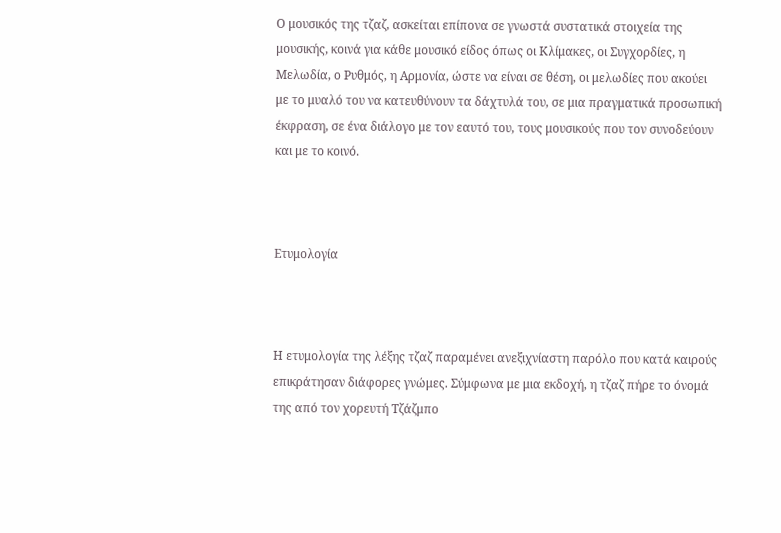Ο μουσικός της τζαζ, ασκείται επίπονα σε γνωστά συστατικά στοιχεία της μουσικής, κοινά για κάθε μουσικό είδος όπως οι Κλίμακες, οι Συγχορδίες, η Μελωδία, ο Ρυθμός, η Αρμονία, ώστε να είναι σε θέση, οι μελωδίες που ακούει με το μυαλό του να κατευθύνουν τα δάχτυλά του, σε μια πραγματικά προσωπική έκφραση, σε ένα διάλογο με τον εαυτό του, τους μουσικούς που τον συνοδεύουν και με το κοινό.



Ετυμολογία



Η ετυμολογία της λέξης τζαζ παραμένει ανεξιχνίαστη παρόλο που κατά καιρούς επικράτησαν διάφορες γνώμες. Σύμφωνα με μια εκδοχή, η τζαζ πήρε το όνομά της από τον χορευτή Τζάζμπο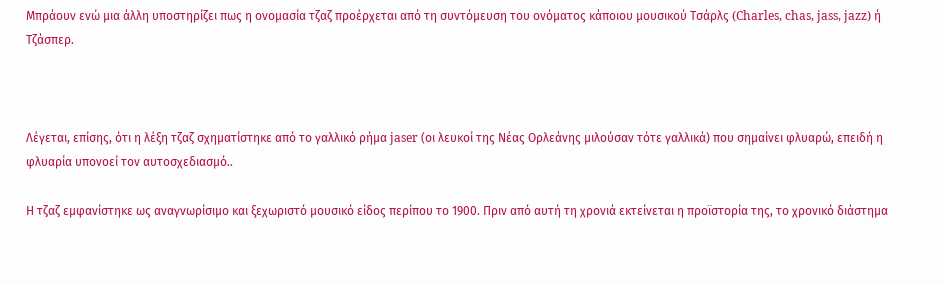Μπράουν ενώ μια άλλη υποστηρίζει πως η ονομασία τζαζ προέρχεται από τη συντόμευση του ονόματος κάποιου μουσικού Τσάρλς (Charles, chas, jass, jazz) ή Τζάσπερ.



Λέγεται, επίσης, ότι η λέξη τζαζ σχηματίστηκε από το γαλλικό ρήμα jaser (οι λευκοί της Νέας Ορλεάνης μιλούσαν τότε γαλλικά) που σημαίνει φλυαρώ, επειδή η φλυαρία υπονοεί τον αυτοσχεδιασμό..

Η τζαζ εμφανίστηκε ως αναγνωρίσιμο και ξεχωριστό μουσικό είδος περίπου το 1900. Πριν από αυτή τη χρονιά εκτείνεται η προϊστορία της, το χρονικό διάστημα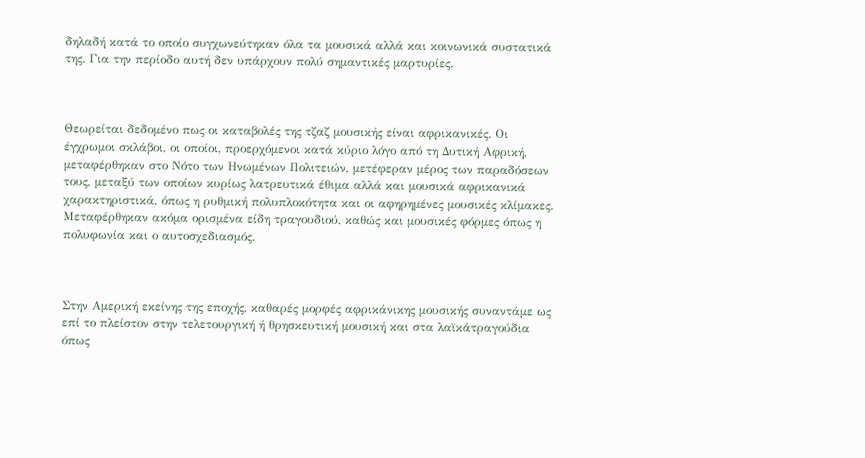δηλαδή κατά το οποίο συγχωνεύτηκαν όλα τα μουσικά αλλά και κοινωνικά συστατικά της. Για την περίοδο αυτή δεν υπάρχουν πολύ σημαντικές μαρτυρίες.



Θεωρείται δεδομένο πως οι καταβολές της τζαζ μουσικής είναι αφρικανικές. Οι έγχρωμοι σκλάβοι, οι οποίοι, προερχόμενοι κατά κύριο λόγο από τη Δυτική Αφρική, μεταφέρθηκαν στο Νότο των Ηνωμένων Πολιτειών, μετέφεραν μέρος των παραδόσεων τους, μεταξύ των οποίων κυρίως λατρευτικά έθιμα αλλά και μουσικά αφρικανικά χαρακτηριστικά, όπως η ρυθμική πολυπλοκότητα και οι αφηρημένες μουσικές κλίμακες. Μεταφέρθηκαν ακόμα ορισμένα είδη τραγουδιού, καθώς και μουσικές φόρμες όπως η πολυφωνία και ο αυτοσχεδιασμός.



Στην Αμερική εκείνης της εποχής, καθαρές μορφές αφρικάνικης μουσικής συναντάμε ως επί το πλείστον στην τελετουργική ή θρησκευτική μουσική και στα λαϊκάτραγούδια όπως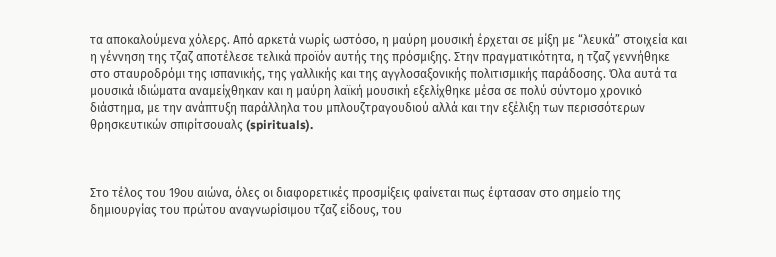τα αποκαλούμενα χόλερς. Από αρκετά νωρίς ωστόσο, η μαύρη μουσική έρχεται σε μίξη με “λευκά” στοιχεία και η γέννηση της τζαζ αποτέλεσε τελικά προϊόν αυτής της πρόσμιξης. Στην πραγματικότητα, η τζαζ γεννήθηκε στο σταυροδρόμι της ισπανικής, της γαλλικής και της αγγλοσαξονικής πολιτισμικής παράδοσης. Όλα αυτά τα μουσικά ιδιώματα αναμείχθηκαν και η μαύρη λαϊκή μουσική εξελίχθηκε μέσα σε πολύ σύντομο χρονικό διάστημα, με την ανάπτυξη παράλληλα του μπλουζτραγουδιού αλλά και την εξέλιξη των περισσότερων θρησκευτικών σπιρίτσουαλς (spirituals).



Στο τέλος του 19ου αιώνα, όλες οι διαφορετικές προσμίξεις φαίνεται πως έφτασαν στο σημείο της δημιουργίας του πρώτου αναγνωρίσιμου τζαζ είδους, του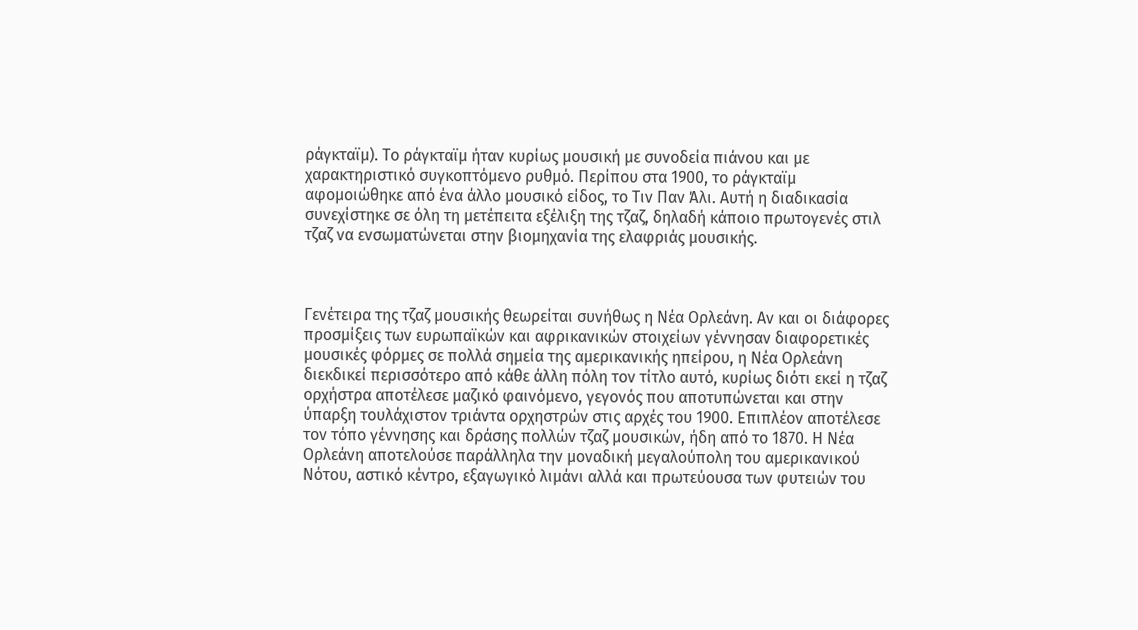ράγκταϊμ). Το ράγκταϊμ ήταν κυρίως μουσική με συνοδεία πιάνου και με χαρακτηριστικό συγκοπτόμενο ρυθμό. Περίπου στα 1900, το ράγκταϊμ αφομοιώθηκε από ένα άλλο μουσικό είδος, το Τιν Παν Άλι. Αυτή η διαδικασία συνεχίστηκε σε όλη τη μετέπειτα εξέλιξη της τζαζ, δηλαδή κάποιο πρωτογενές στιλ τζαζ να ενσωματώνεται στην βιομηχανία της ελαφριάς μουσικής.



Γενέτειρα της τζαζ μουσικής θεωρείται συνήθως η Νέα Ορλεάνη. Αν και οι διάφορες προσμίξεις των ευρωπαϊκών και αφρικανικών στοιχείων γέννησαν διαφορετικές μουσικές φόρμες σε πολλά σημεία της αμερικανικής ηπείρου, η Νέα Ορλεάνη διεκδικεί περισσότερο από κάθε άλλη πόλη τον τίτλο αυτό, κυρίως διότι εκεί η τζαζ ορχήστρα αποτέλεσε μαζικό φαινόμενο, γεγονός που αποτυπώνεται και στην ύπαρξη τουλάχιστον τριάντα ορχηστρών στις αρχές του 1900. Επιπλέον αποτέλεσε τον τόπο γέννησης και δράσης πολλών τζαζ μουσικών, ήδη από το 1870. Η Νέα Ορλεάνη αποτελούσε παράλληλα την μοναδική μεγαλούπολη του αμερικανικού Νότου, αστικό κέντρο, εξαγωγικό λιμάνι αλλά και πρωτεύουσα των φυτειών του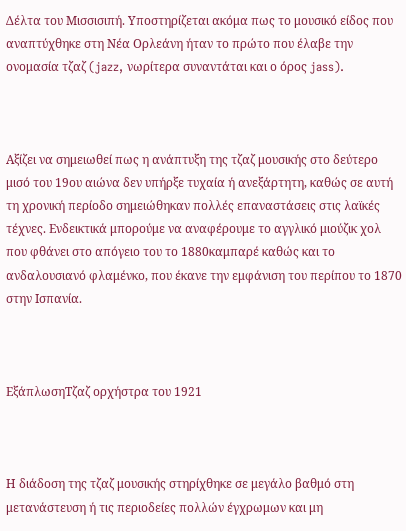Δέλτα του Μισσισιπή. Υποστηρίζεται ακόμα πως το μουσικό είδος που αναπτύχθηκε στη Νέα Ορλεάνη ήταν το πρώτο που έλαβε την ονομασία τζαζ (jazz, νωρίτερα συναντάται και ο όρος jass).



Αξίζει να σημειωθεί πως η ανάπτυξη της τζαζ μουσικής στο δεύτερο μισό του 19ου αιώνα δεν υπήρξε τυχαία ή ανεξάρτητη, καθώς σε αυτή τη χρονική περίοδο σημειώθηκαν πολλές επαναστάσεις στις λαϊκές τέχνες. Ενδεικτικά μπορούμε να αναφέρουμε το αγγλικό μιούζικ χολ που φθάνει στο απόγειο του το 1880καμπαρέ καθώς και το ανδαλουσιανό φλαμένκο, που έκανε την εμφάνιση του περίπου το 1870 στην Ισπανία.



ΕξάπλωσηΤζαζ ορχήστρα του 1921



Η διάδοση της τζαζ μουσικής στηρίχθηκε σε μεγάλο βαθμό στη μετανάστευση ή τις περιοδείες πολλών έγχρωμων και μη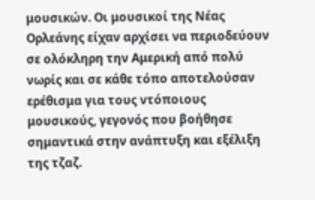μουσικών. Οι μουσικοί της Νέας Ορλεάνης είχαν αρχίσει να περιοδεύουν σε ολόκληρη την Αμερική από πολύ νωρίς και σε κάθε τόπο αποτελούσαν ερέθισμα για τους ντόποιους μουσικούς, γεγονός που βοήθησε σημαντικά στην ανάπτυξη και εξέλιξη της τζαζ.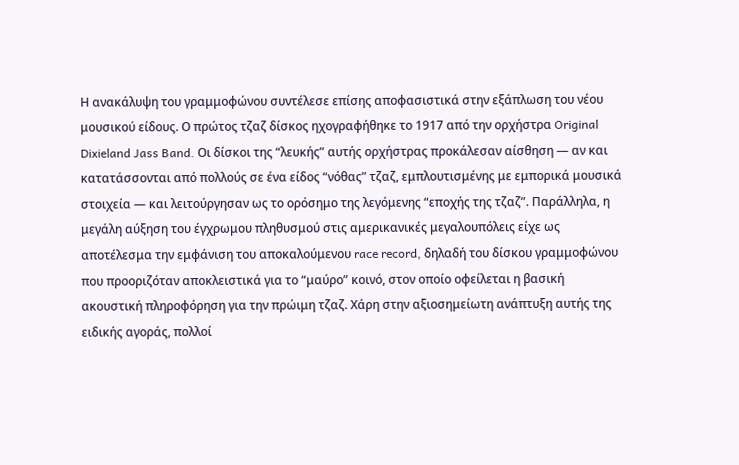Η ανακάλυψη του γραμμοφώνου συντέλεσε επίσης αποφασιστικά στην εξάπλωση του νέου μουσικού είδους. Ο πρώτος τζαζ δίσκος ηχογραφήθηκε το 1917 από την ορχήστρα Original Dixieland Jass Band. Οι δίσκοι της “λευκής” αυτής ορχήστρας προκάλεσαν αίσθηση — αν και κατατάσσονται από πολλούς σε ένα είδος “νόθας” τζαζ, εμπλουτισμένης με εμπορικά μουσικά στοιχεία — και λειτούργησαν ως το ορόσημο της λεγόμενης “εποχής της τζαζ”. Παράλληλα, η μεγάλη αύξηση του έγχρωμου πληθυσμού στις αμερικανικές μεγαλουπόλεις είχε ως αποτέλεσμα την εμφάνιση του αποκαλούμενου race record, δηλαδή του δίσκου γραμμοφώνου που προοριζόταν αποκλειστικά για το “μαύρο” κοινό, στον οποίο οφείλεται η βασική ακουστική πληροφόρηση για την πρώιμη τζαζ. Χάρη στην αξιοσημείωτη ανάπτυξη αυτής της ειδικής αγοράς, πολλοί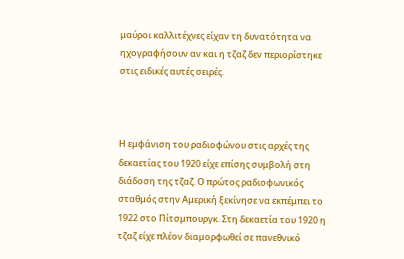μαύροι καλλιτέχνες είχαν τη δυνατότητα να ηχογραφήσουν αν και η τζαζ δεν περιορίστηκε στις ειδικές αυτές σειρές.



Η εμφάνιση του ραδιοφώνου στις αρχές της δεκαετίας του 1920 είχε επίσης συμβολή στη διάδοση της τζαζ. Ο πρώτος ραδιοφωνικός σταθμός στην Αμερική ξεκίνησε να εκπέμπει το 1922 στο Πίτσμπουργκ. Στη δεκαετία του 1920 η τζαζ είχε πλέον διαμορφωθεί σε πανεθνικό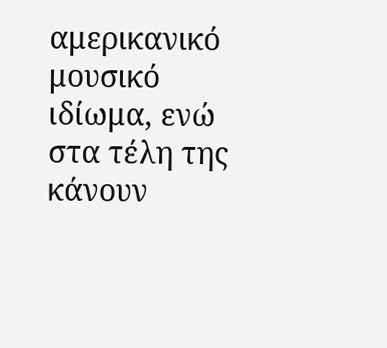αμερικανικό μουσικό ιδίωμα, ενώ στα τέλη της κάνουν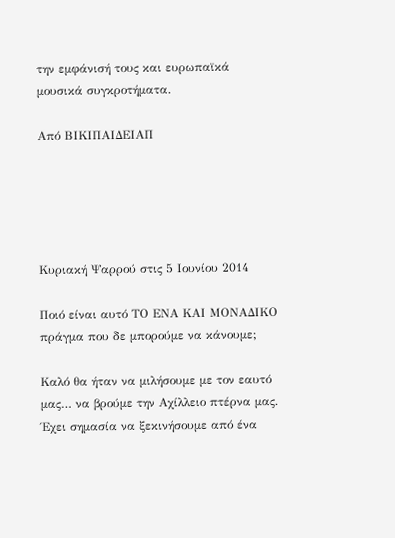την εμφάνισή τους και ευρωπαϊκά μουσικά συγκροτήματα.

Από ΒΙΚΙΠΑΙΔΕΙΑΠ





Κυριακή Ψαρρού στις 5 Ιουνίου 2014

Ποιό είναι αυτό TΟ ΕΝΑ ΚΑΙ ΜΟΝΑΔΙΚΟ πράγμα που δε μπορούμε να κάνουμε;

Καλό θα ήταν να μιλήσουμε με τον εαυτό μας… να βρούμε την Αχίλλειο πτέρνα μας.
Έχει σημασία να ξεκινήσουμε από ένα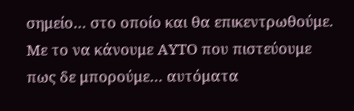σημείο… στο οποίο και θα επικεντρωθούμε.
Με το να κάνουμε ΑΥΤΟ που πιστεύουμε πως δε μπορούμε… αυτόματα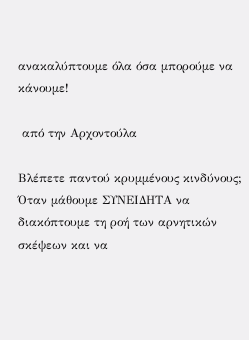ανακαλύπτουμε όλα όσα μπορούμε να κάνουμε!

 από την Αρχοντούλα

Βλέπετε παντού κρυμμένους κινδύνους;
Όταν μάθουμε ΣΥΝΕΙΔΗΤΑ να διακόπτουμε τη ροή των αρνητικών σκέψεων και να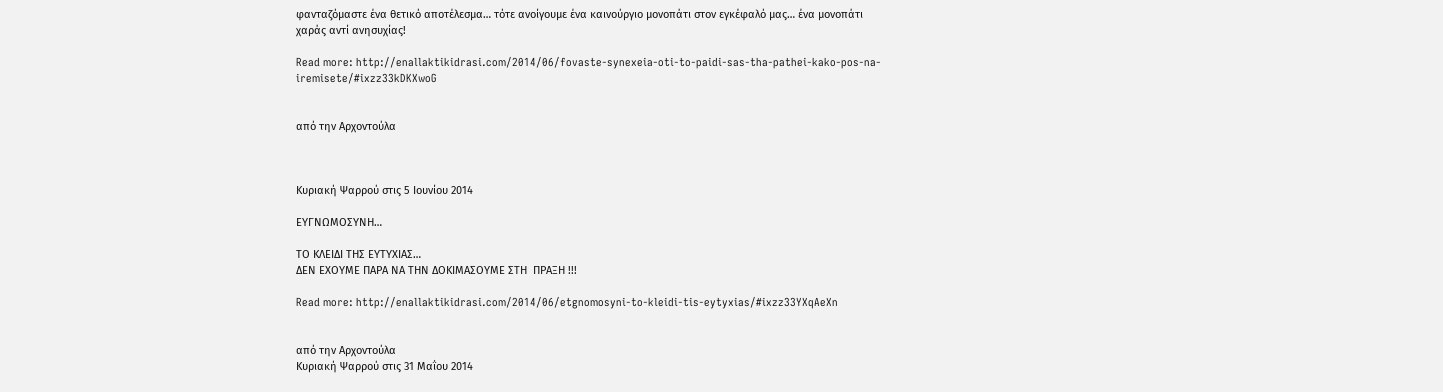φανταζόμαστε ένα θετικό αποτέλεσμα… τότε ανοίγουμε ένα καινούργιο μονοπάτι στον εγκέφαλό μας… ένα μονοπάτι χαράς αντί ανησυχίας!

Read more: http://enallaktikidrasi.com/2014/06/fovaste-synexeia-oti-to-paidi-sas-tha-pathei-kako-pos-na-iremisete/#ixzz33kDKXwoG


από την Αρχοντούλα



Κυριακή Ψαρρού στις 5 Ιουνίου 2014

ΕΥΓΝΩΜΟΣΥΝΗ…

ΤΟ ΚΛΕΙΔΙ ΤΗΣ ΕΥΤΥΧΙΑΣ…
ΔΕΝ ΕΧΟΥΜΕ ΠΑΡΑ ΝΑ ΤΗΝ ΔΟΚΙΜΑΣΟΥΜΕ ΣΤΗ  ΠΡΑΞΗ !!!

Read more: http://enallaktikidrasi.com/2014/06/etgnomosyni-to-kleidi-tis-eytyxias/#ixzz33YXqAeXn


από την Αρχοντούλα
Κυριακή Ψαρρού στις 31 Μαΐου 2014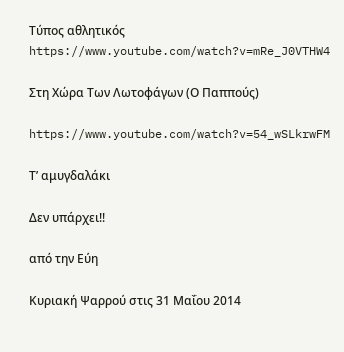Τύπος αθλητικός
https://www.youtube.com/watch?v=mRe_J0VTHW4

Στη Χώρα Των Λωτοφάγων (Ο Παππούς)

https://www.youtube.com/watch?v=54_wSLkrwFM

Τ’ αμυγδαλάκι

Δεν υπάρχει!!

από την Εύη

Κυριακή Ψαρρού στις 31 Μαΐου 2014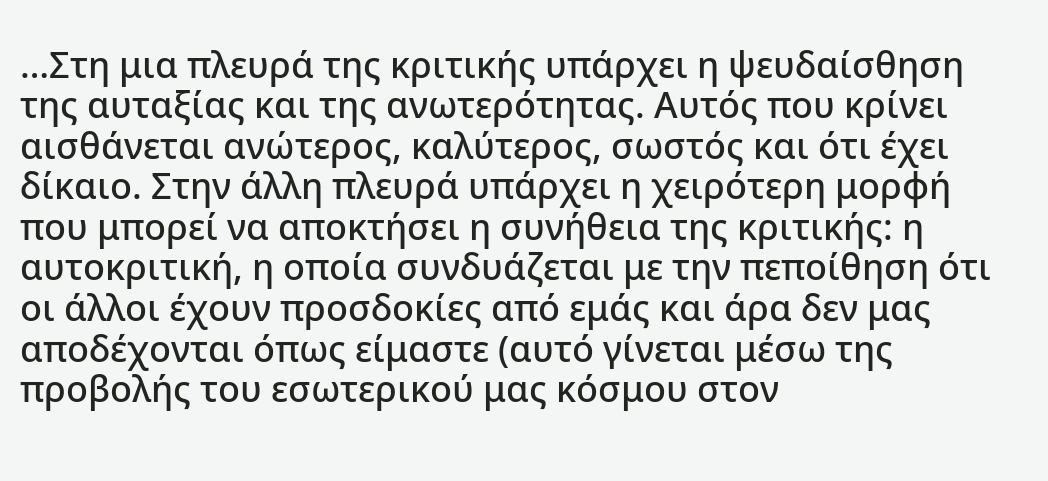…Στη μια πλευρά της κριτικής υπάρχει η ψευδαίσθηση της αυταξίας και της ανωτερότητας. Αυτός που κρίνει αισθάνεται ανώτερος, καλύτερος, σωστός και ότι έχει δίκαιο. Στην άλλη πλευρά υπάρχει η χειρότερη μορφή που μπορεί να αποκτήσει η συνήθεια της κριτικής: η αυτοκριτική, η οποία συνδυάζεται με την πεποίθηση ότι οι άλλοι έχουν προσδοκίες από εμάς και άρα δεν μας αποδέχονται όπως είμαστε (αυτό γίνεται μέσω της προβολής του εσωτερικού μας κόσμου στον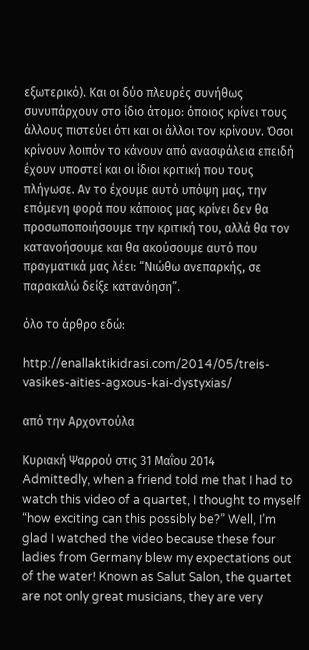εξωτερικό). Και οι δύο πλευρές συνήθως συνυπάρχουν στο ίδιο άτομο: όποιος κρίνει τους άλλους πιστεύει ότι και οι άλλοι τον κρίνουν. Όσοι κρίνουν λοιπόν το κάνουν από ανασφάλεια επειδή έχουν υποστεί και οι ίδιοι κριτική που τους πλήγωσε. Αν το έχουμε αυτό υπόψη μας, την επόμενη φορά που κάποιος μας κρίνει δεν θα προσωποποιήσουμε την κριτική του, αλλά θα τον κατανοήσουμε και θα ακούσουμε αυτό που πραγματικά μας λέει: “Νιώθω ανεπαρκής, σε παρακαλώ δείξε κατανόηση”.

όλο το άρθρο εδώ:

http://enallaktikidrasi.com/2014/05/treis-vasikes-aities-agxous-kai-dystyxias/

από την Αρχοντούλα

Κυριακή Ψαρρού στις 31 Μαΐου 2014
Admittedly, when a friend told me that I had to watch this video of a quartet, I thought to myself “how exciting can this possibly be?” Well, I’m glad I watched the video because these four ladies from Germany blew my expectations out of the water! Known as Salut Salon, the quartet are not only great musicians, they are very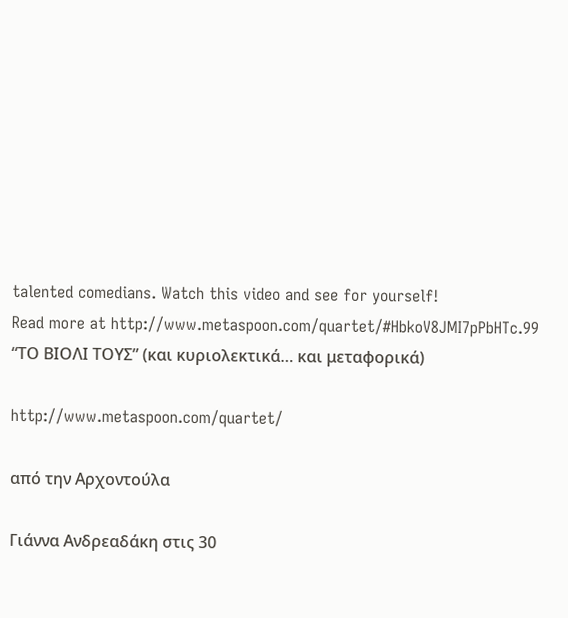talented comedians. Watch this video and see for yourself!
Read more at http://www.metaspoon.com/quartet/#HbkoV8JMI7pPbHTc.99
“ΤΟ ΒΙΟΛΙ ΤΟΥΣ” (και κυριολεκτικά… και μεταφορικά)

http://www.metaspoon.com/quartet/

από την Αρχοντούλα

Γιάννα Ανδρεαδάκη στις 30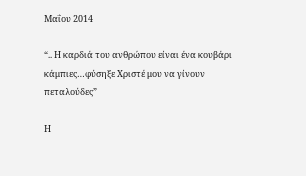Μαΐου 2014

“.. Η καρδιά του ανθρώπου είναι ένα κουβάρι κάμπιες…φύσηξε Χριστέ μου να γίνουν πεταλούδες”

Η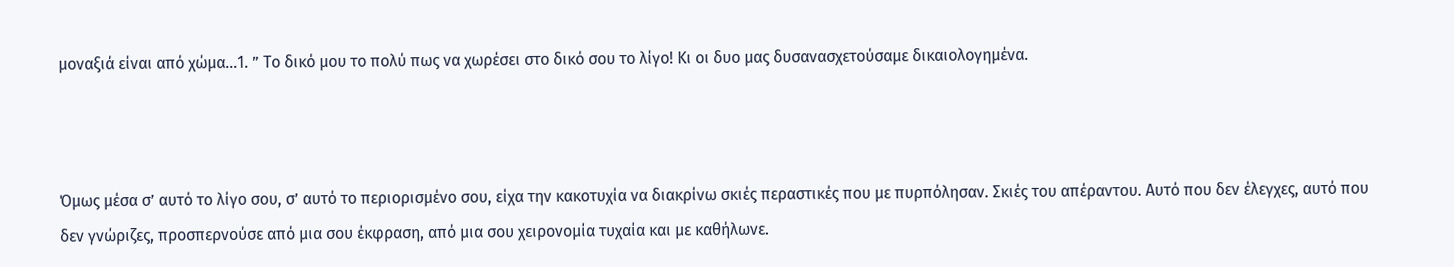μοναξιά είναι από χώμα…1. ” Το δικό μου το πολύ πως να χωρέσει στο δικό σου το λίγο! Κι οι δυο μας δυσανασχετούσαμε δικαιολογημένα.



Όμως μέσα σ’ αυτό το λίγο σου, σ’ αυτό το περιορισμένο σου, είχα την κακοτυχία να διακρίνω σκιές περαστικές που με πυρπόλησαν. Σκιές του απέραντου. Αυτό που δεν έλεγχες, αυτό που δεν γνώριζες, προσπερνούσε από μια σου έκφραση, από μια σου χειρονομία τυχαία και με καθήλωνε.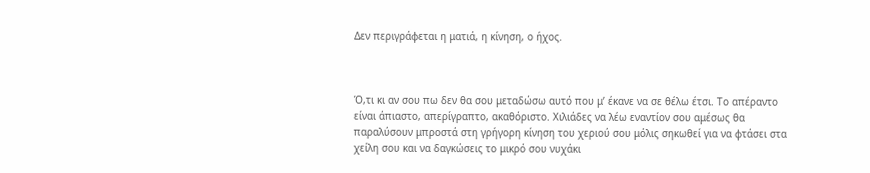Δεν περιγράφεται η ματιά, η κίνηση, ο ήχος.



Ό,τι κι αν σου πω δεν θα σου μεταδώσω αυτό που μ’ έκανε να σε θέλω έτσι. Το απέραντο είναι άπιαστο, απερίγραπτο, ακαθόριστο. Χιλιάδες να λέω εναντίον σου αμέσως θα παραλύσουν μπροστά στη γρήγορη κίνηση του χεριού σου μόλις σηκωθεί για να φτάσει στα χείλη σου και να δαγκώσεις το μικρό σου νυχάκι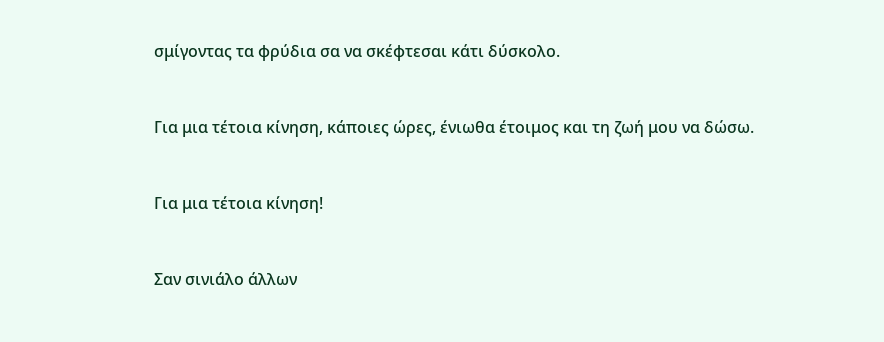σμίγοντας τα φρύδια σα να σκέφτεσαι κάτι δύσκολο.



Για μια τέτοια κίνηση, κάποιες ώρες, ένιωθα έτοιμος και τη ζωή μου να δώσω.



Για μια τέτοια κίνηση!



Σαν σινιάλο άλλων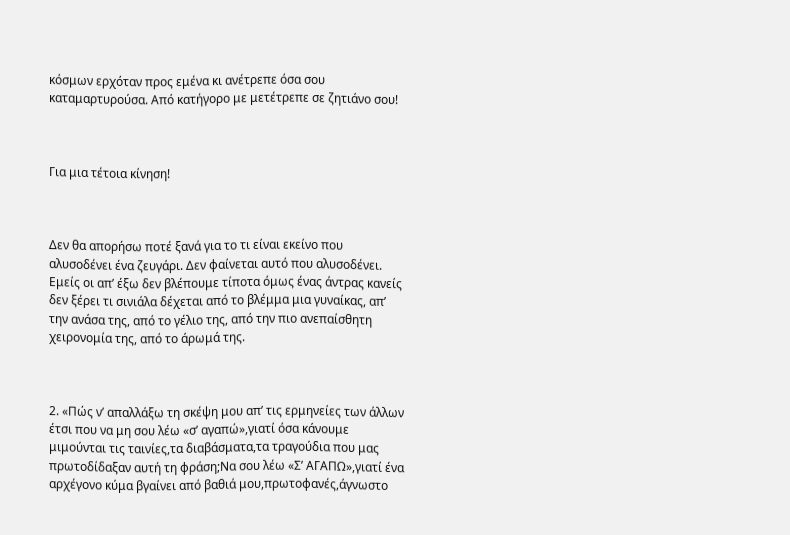κόσμων ερχόταν προς εμένα κι ανέτρεπε όσα σου καταμαρτυρούσα. Από κατήγορο με μετέτρεπε σε ζητιάνο σου!



Για μια τέτοια κίνηση!



Δεν θα απορήσω ποτέ ξανά για το τι είναι εκείνο που αλυσοδένει ένα ζευγάρι. Δεν φαίνεται αυτό που αλυσοδένει. Εμείς οι απ’ έξω δεν βλέπουμε τίποτα όμως ένας άντρας κανείς δεν ξέρει τι σινιάλα δέχεται από το βλέμμα μια γυναίκας, απ’ την ανάσα της, από το γέλιο της, από την πιο ανεπαίσθητη χειρονομία της, από το άρωμά της.



2. «Πώς ν’ απαλλάξω τη σκέψη μου απ’ τις ερμηνείες των άλλων έτσι που να μη σου λέω «σ’ αγαπώ»,γιατί όσα κάνουμε μιμούνται τις ταινίες,τα διαβάσματα,τα τραγούδια που μας πρωτοδίδαξαν αυτή τη φράση;Να σου λέω «Σ’ ΑΓΑΠΩ»,γιατί ένα αρχέγονο κύμα βγαίνει από βαθιά μου,πρωτοφανές,άγνωστο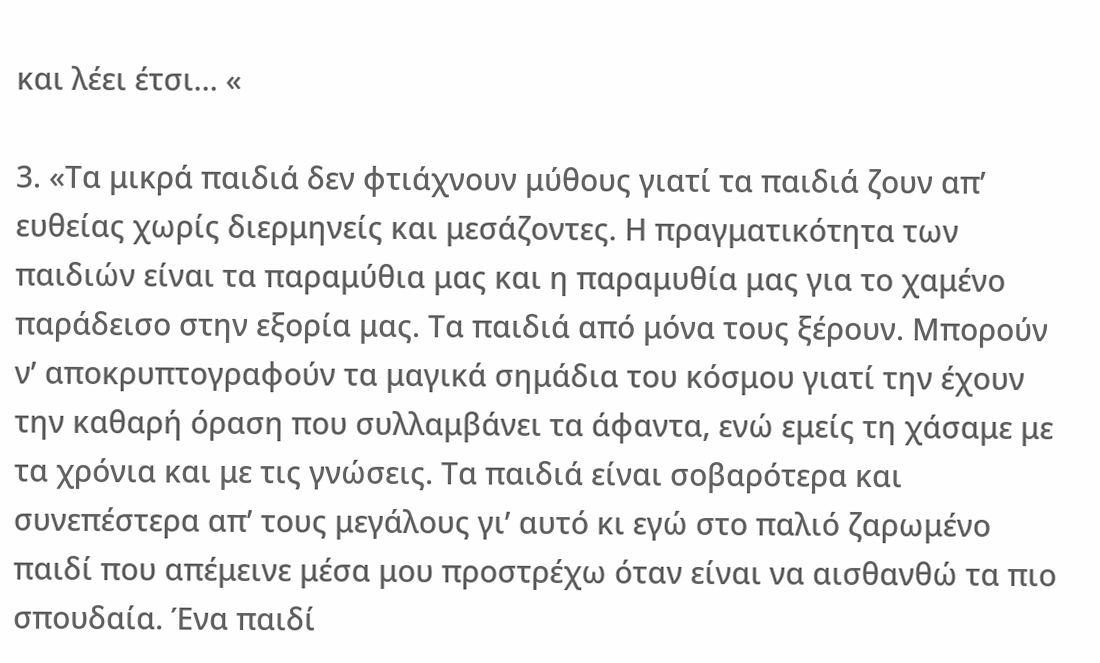και λέει έτσι… «

3. «Τα μικρά παιδιά δεν φτιάχνουν μύθους γιατί τα παιδιά ζουν απ’ ευθείας χωρίς διερμηνείς και μεσάζοντες. Η πραγματικότητα των παιδιών είναι τα παραμύθια μας και η παραμυθία μας για το χαμένο παράδεισο στην εξορία μας. Τα παιδιά από μόνα τους ξέρουν. Μπορούν ν’ αποκρυπτογραφούν τα μαγικά σημάδια του κόσμου γιατί την έχουν την καθαρή όραση που συλλαμβάνει τα άφαντα, ενώ εμείς τη χάσαμε με τα χρόνια και με τις γνώσεις. Τα παιδιά είναι σοβαρότερα και συνεπέστερα απ’ τους μεγάλους γι’ αυτό κι εγώ στο παλιό ζαρωμένο παιδί που απέμεινε μέσα μου προστρέχω όταν είναι να αισθανθώ τα πιο σπουδαία. Ένα παιδί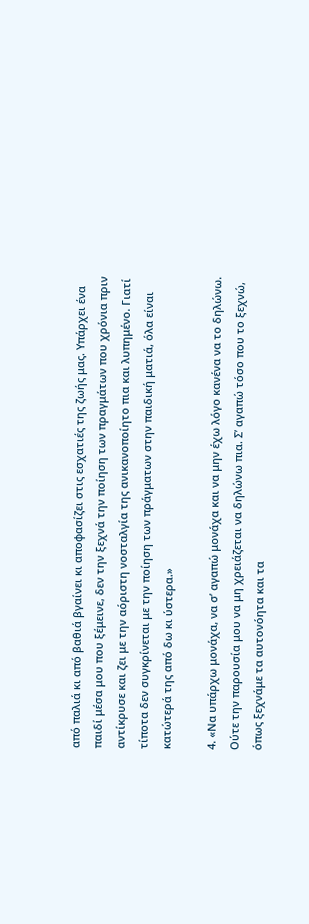από παλιά κι από βαθιά βγαίνει κι αποφασίζει στις εσχατιές της ζωής μας. Υπάρχει ένα παιδί μέσα μου που ξέμεινε, δεν την ξεχνά την ποίηση των πραγμάτων που χρόνια πριν αντίκρυσε και ζει με την αόριστη νοσταλγία της ανικανοποίητο πια και λυπημένο. Γιατί τίποτα δεν συγκρίνεται με την ποίηση των πράγματων στην παιδική ματιά, όλα είναι κατώτερά της από δω κι ύστερα.»

4. «Να υπάρχω μονάχα, να σ’ αγαπώ μονάχα και να μην έχω λόγο κανένα να το δηλώνω. Ούτε την παρουσία μου να μη χρειάζεται να δηλώνω πια. Σ’ αγαπώ τόσο που το ξεχνώ, όπως ξεχνάμε τα αυτονόητα και τα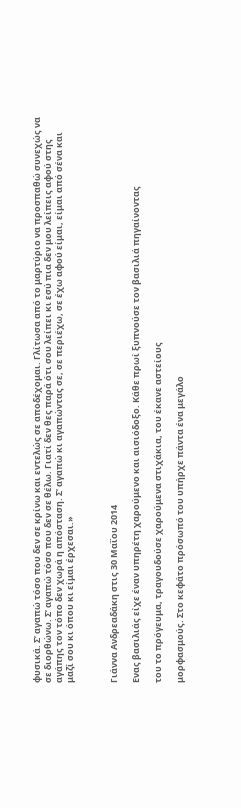φυσικά. Σ’ αγαπώ τόσο που δεν σε κρίνω και εντελώς σε αποδέχομαι. Γλίτωσα από το μαρτύριο να προσπαθώ συνεχώς να σε διορθώνω. Σ’ αγαπώ τόσο που δεν σε θέλω. Γιατί δεν θες παρά ότι σου λείπει κι εσύ πια δεν μου λείπεις αφού στης αγάπης τον τόπο δεν χωρά η απόσταση. Σ’ αγαπώ κι αγαπώντας σε, σε περιέχω, σε έχω αφού είμαι, είμαι από σένα και μαζί σου κι όπου κι είμαι έρχεσαι.»



Γιάννα Ανδρεαδάκη στις 30 Μαΐου 2014

Ενας βασιλιάς είχε έναν υπηρέτη χαρούμενο και αισιόδοξο. Κάθε πρωί ξυπνούσε τον βασιλιά πηγαίνοντας

του το πρόγευμα, τραγουδούσε χαρούμενα στιχάκια, του έκανε αστείους

μορφασμούς. Στο κεφάτο πρόσωπό του υπήρχε πάντα ένα μεγάλο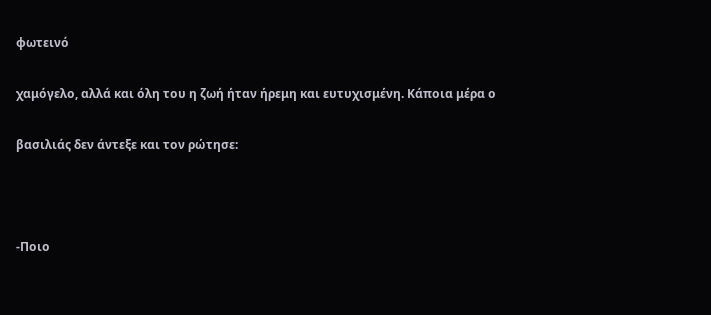φωτεινό

χαμόγελο, αλλά και όλη του η ζωή ήταν ήρεμη και ευτυχισμένη. Κάποια μέρα ο

βασιλιάς δεν άντεξε και τον ρώτησε:



-Ποιο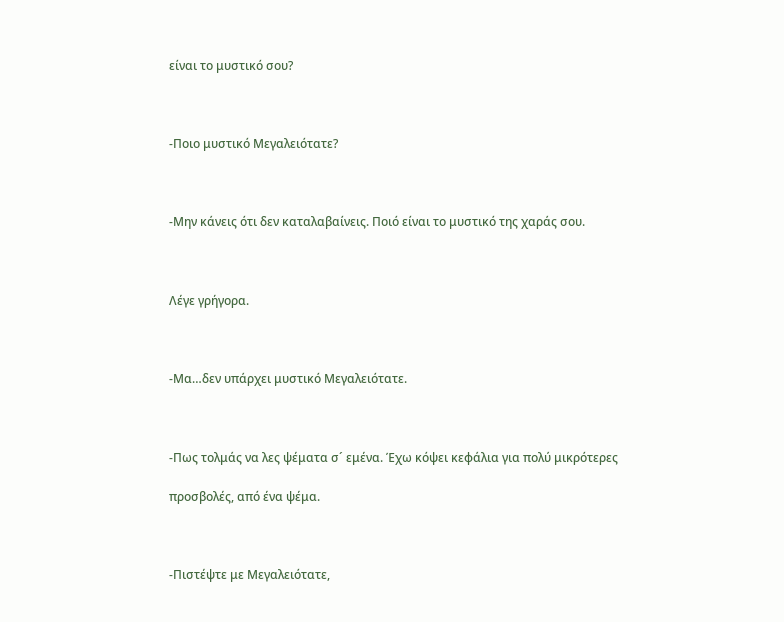είναι το μυστικό σου?



-Ποιο μυστικό Μεγαλειότατε?



-Μην κάνεις ότι δεν καταλαβαίνεις. Ποιό είναι το μυστικό της χαράς σου.



Λέγε γρήγορα.



-Μα…δεν υπάρχει μυστικό Μεγαλειότατε.



-Πως τολμάς να λες ψέματα σ´ εμένα. Έχω κόψει κεφάλια για πολύ μικρότερες

προσβολές, από ένα ψέμα.



-Πιστέψτε με Μεγαλειότατε,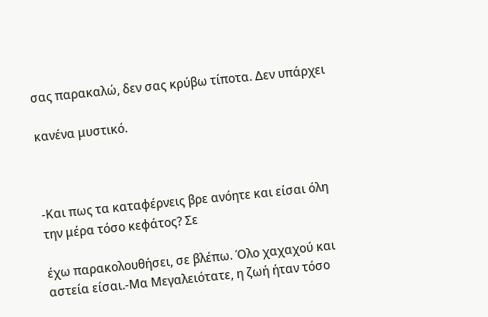σας παρακαλώ, δεν σας κρύβω τίποτα. Δεν υπάρχει

κανένα μυστικό.



-Και πως τα καταφέρνεις βρε ανόητε και είσαι όλη την μέρα τόσο κεφάτος? Σε

έχω παρακολουθήσει, σε βλέπω. Όλο χαχαχού και αστεία είσαι.-Μα Μεγαλειότατε, η ζωή ήταν τόσο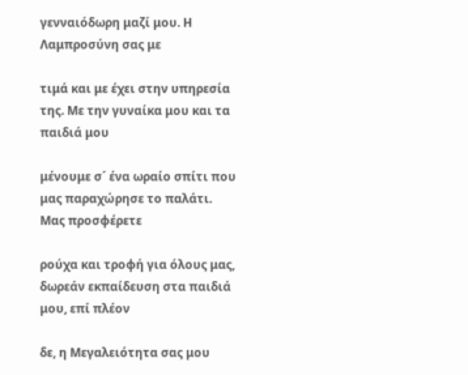γενναιόδωρη μαζί μου. Η Λαμπροσύνη σας με

τιμά και με έχει στην υπηρεσία της. Με την γυναίκα μου και τα παιδιά μου

μένουμε σ´ ένα ωραίο σπίτι που μας παραχώρησε το παλάτι. Μας προσφέρετε

ρούχα και τροφή για όλους μας, δωρεάν εκπαίδευση στα παιδιά μου, επί πλέον

δε, η Μεγαλειότητα σας μου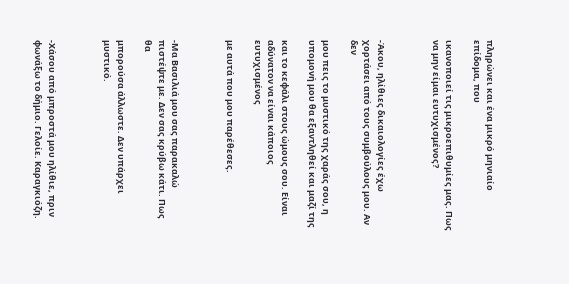πληρώνει και ένα μικρό μηνιαίο επίδομα, που

ικανοποιεί τις μικροεπιθυμίες μας. Πως να μην είμαι ευτυχισμένος?



-Άκου, ηλίθιες δικαιολογίες έχω χορτάσει από τους συμβούλους μου. Αν δεν

μου πεις το μυστικό της χαράς σου, η υπομονή μου θα εξαντληθεί και μαζί της

και το κεφάλι στους ώμους σου. Είναι αδύνατον να είναι κάποιος ευτυχισμένος

με αυτά που μου παρέθεσες.



-Μα Βασιλιά μου σας παρακαλώ πιστέψτε με. Δεν σας κρύβω κάτι. Πως θα

μπορούσα άλλωστε. Δεν υπάρχει μυστικό.



-Χάσου από μπροστά μου ηλίθιε, πριν φωνάξω το δήμιο. Γελοίε. Καραγκιόζη.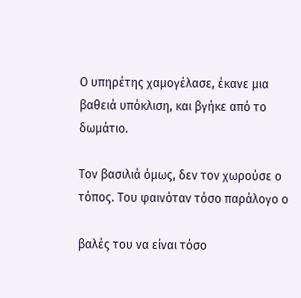Ο υπηρέτης χαμογέλασε, έκανε μια βαθειά υπόκλιση, και βγήκε από το δωμάτιο.

Τον βασιλιά όμως, δεν τον χωρούσε ο τόπος. Του φαινόταν τόσο παράλογο ο

βαλές του να είναι τόσο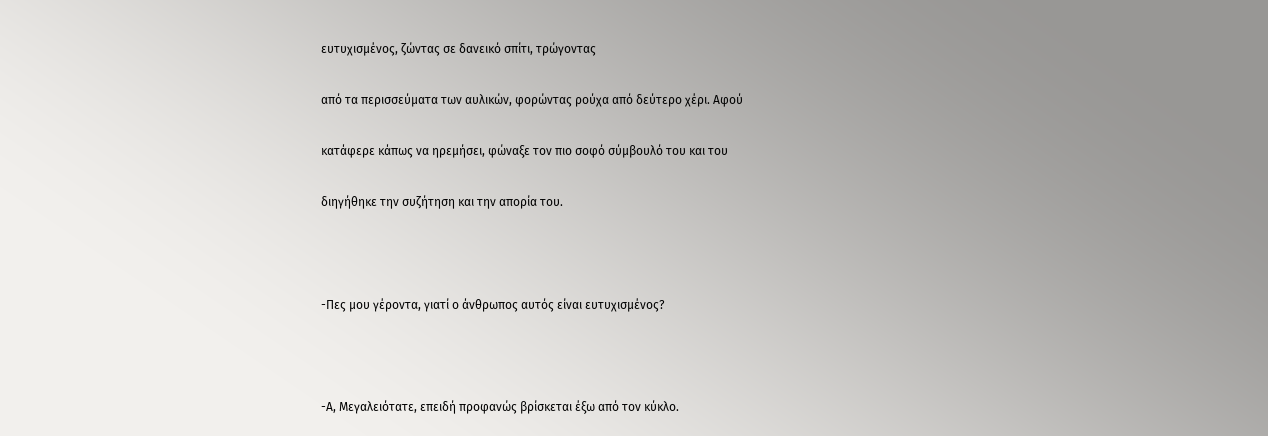ευτυχισμένος, ζώντας σε δανεικό σπίτι, τρώγοντας

από τα περισσεύματα των αυλικών, φορώντας ρούχα από δεύτερο χέρι. Αφού

κατάφερε κάπως να ηρεμήσει, φώναξε τον πιο σοφό σύμβουλό του και του

διηγήθηκε την συζήτηση και την απορία του.



-Πες μου γέροντα, γιατί ο άνθρωπος αυτός είναι ευτυχισμένος?



-Α, Μεγαλειότατε, επειδή προφανώς βρίσκεται έξω από τον κύκλο.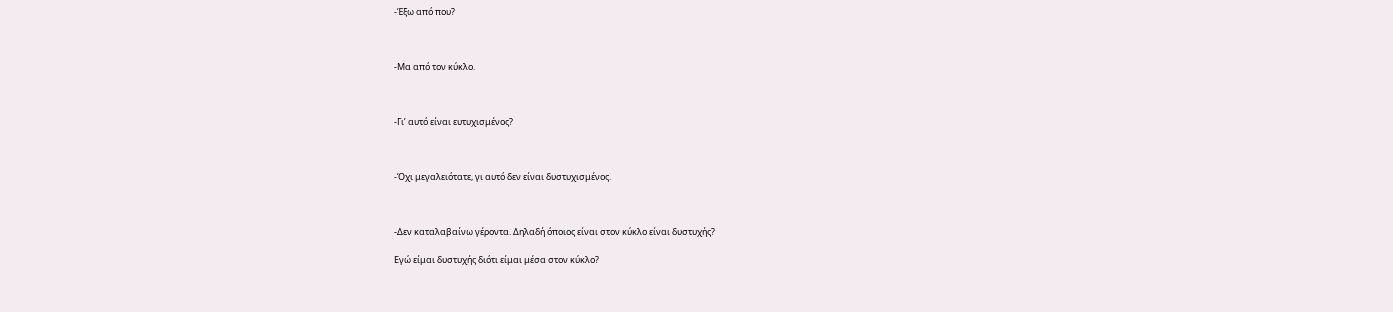-Έξω από που?



-Μα από τον κύκλο.



-Γι’ αυτό είναι ευτυχισμένος?



-Όχι μεγαλειότατε, γι αυτό δεν είναι δυστυχισμένος.



-Δεν καταλαβαίνω γέροντα. Δηλαδή όποιος είναι στον κύκλο είναι δυστυχής?

Εγώ είμαι δυστυχής διότι είμαι μέσα στον κύκλο?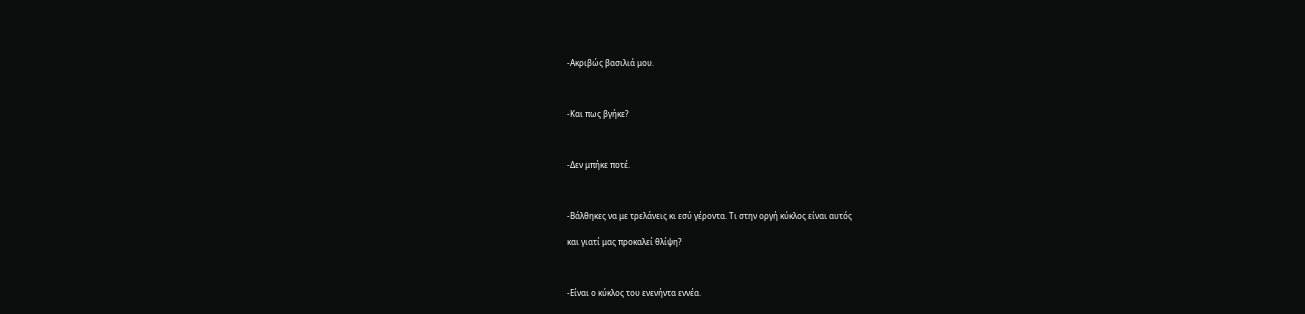-Ακριβώς βασιλιά μου.



-Και πως βγήκε?



-Δεν μπήκε ποτέ.



-Βάλθηκες να με τρελάνεις κι εσύ γέροντα. Τι στην οργή κύκλος είναι αυτός

και γιατί μας προκαλεί θλίψη?



-Είναι ο κύκλος του ενενήντα εννέα.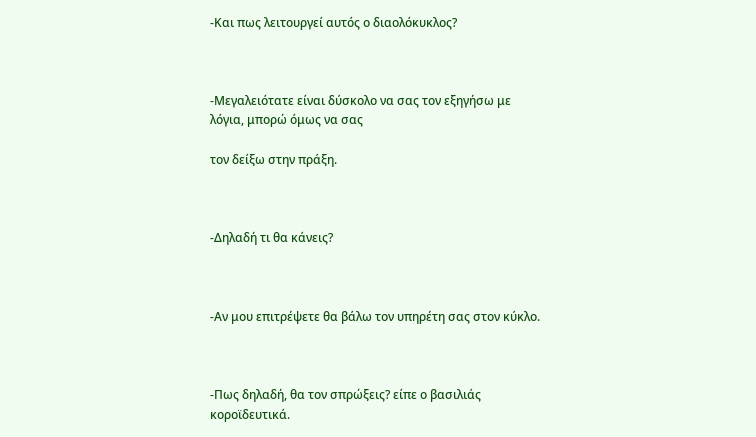-Και πως λειτουργεί αυτός ο διαολόκυκλος?



-Μεγαλειότατε είναι δύσκολο να σας τον εξηγήσω με λόγια, μπορώ όμως να σας

τον δείξω στην πράξη.



-Δηλαδή τι θα κάνεις?



-Αν μου επιτρέψετε θα βάλω τον υπηρέτη σας στον κύκλο.



-Πως δηλαδή, θα τον σπρώξεις? είπε ο βασιλιάς κοροϊδευτικά.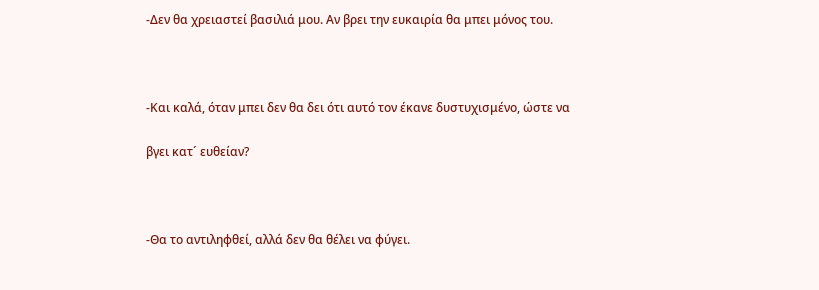-Δεν θα χρειαστεί βασιλιά μου. Αν βρει την ευκαιρία θα μπει μόνος του.



-Και καλά, όταν μπει δεν θα δει ότι αυτό τον έκανε δυστυχισμένο, ώστε να

βγει κατ´ ευθείαν?



-Θα το αντιληφθεί, αλλά δεν θα θέλει να φύγει.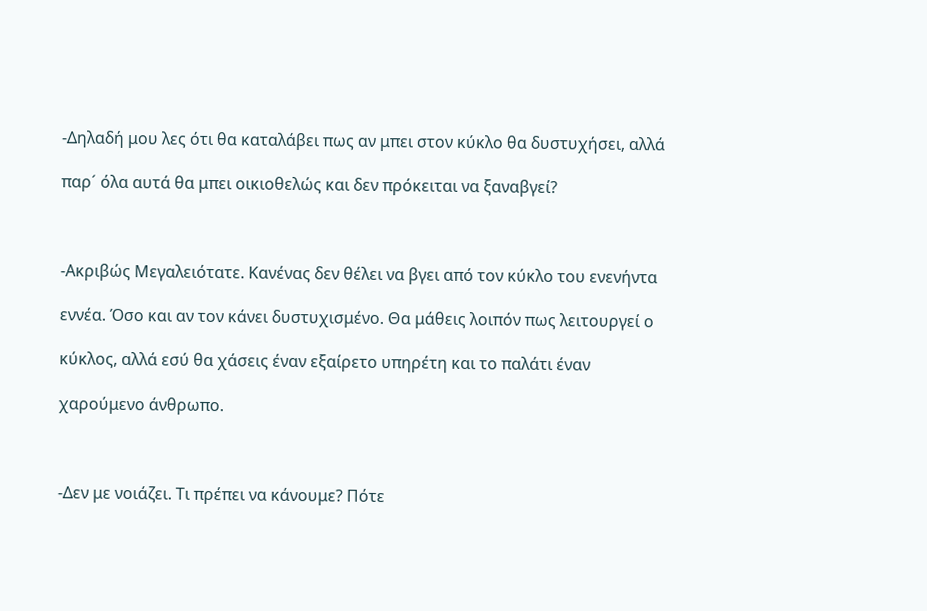-Δηλαδή μου λες ότι θα καταλάβει πως αν μπει στον κύκλο θα δυστυχήσει, αλλά

παρ´ όλα αυτά θα μπει οικιοθελώς και δεν πρόκειται να ξαναβγεί?



-Ακριβώς Μεγαλειότατε. Κανένας δεν θέλει να βγει από τον κύκλο του ενενήντα

εννέα. Όσο και αν τον κάνει δυστυχισμένο. Θα μάθεις λοιπόν πως λειτουργεί ο

κύκλος, αλλά εσύ θα χάσεις έναν εξαίρετο υπηρέτη και το παλάτι έναν

χαρούμενο άνθρωπο.



-Δεν με νοιάζει. Τι πρέπει να κάνουμε? Πότε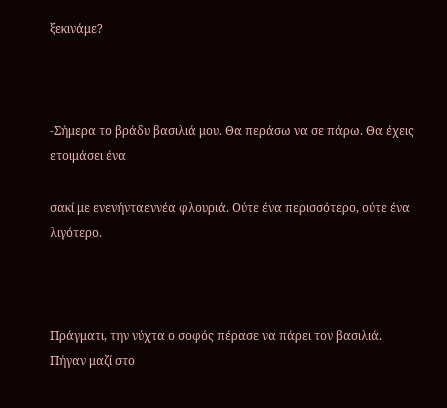ξεκινάμε?



-Σήμερα το βράδυ βασιλιά μου. Θα περάσω να σε πάρω. Θα έχεις ετοιμάσει ένα

σακί με ενενήνταεννέα φλουριά. Ούτε ένα περισσότερο, ούτε ένα λιγότερο.



Πράγματι, την νύχτα ο σοφός πέρασε να πάρει τον βασιλιά. Πήγαν μαζί στο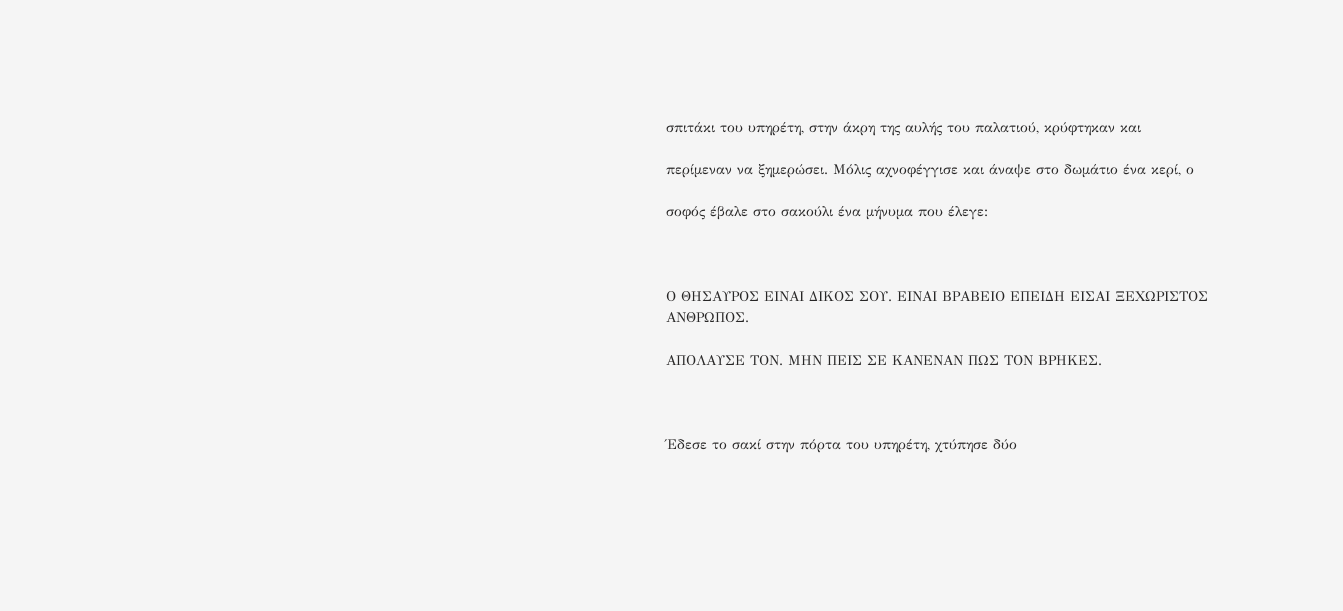σπιτάκι του υπηρέτη, στην άκρη της αυλής του παλατιού, κρύφτηκαν και

περίμεναν να ξημερώσει. Μόλις αχνοφέγγισε και άναψε στο δωμάτιο ένα κερί, ο

σοφός έβαλε στο σακούλι ένα μήνυμα που έλεγε:



Ο ΘΗΣΑΥΡΟΣ ΕΙΝΑΙ ΔΙΚΟΣ ΣΟΥ. ΕΙΝΑΙ ΒΡΑΒΕΙΟ ΕΠΕΙΔΗ ΕΙΣΑΙ ΞΕΧΩΡΙΣΤΟΣ ΑΝΘΡΩΠΟΣ.

ΑΠΟΛΑΥΣΕ ΤΟΝ. ΜΗΝ ΠΕΙΣ ΣΕ ΚΑΝΕΝΑΝ ΠΩΣ ΤΟΝ ΒΡΗΚΕΣ.



Έδεσε το σακί στην πόρτα του υπηρέτη, χτύπησε δύο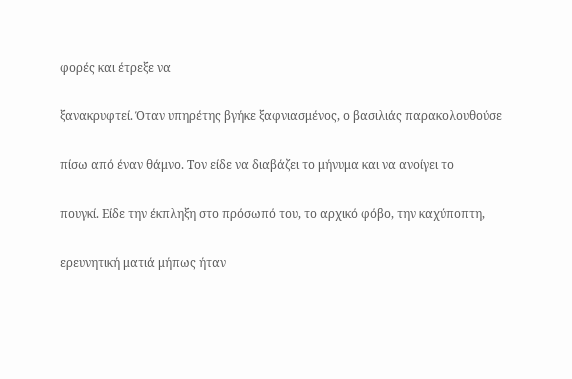φορές και έτρεξε να

ξανακρυφτεί. Όταν υπηρέτης βγήκε ξαφνιασμένος, ο βασιλιάς παρακολουθούσε

πίσω από έναν θάμνο. Τον είδε να διαβάζει το μήνυμα και να ανοίγει το

πουγκί. Είδε την έκπληξη στο πρόσωπό του, το αρχικό φόβο, την καχύποπτη,

ερευνητική ματιά μήπως ήταν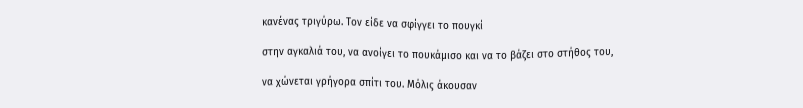κανένας τριγύρω. Τον είδε να σφίγγει το πουγκί

στην αγκαλιά του, να ανοίγει το πουκάμισο και να το βάζει στο στήθος του,

να χώνεται γρήγορα σπίτι του. Μόλις άκουσαν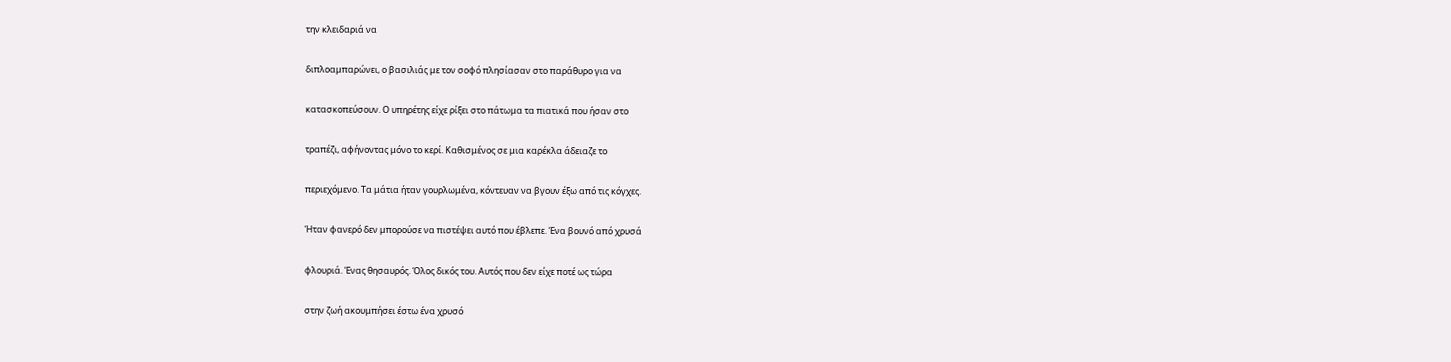την κλειδαριά να

διπλοαμπαρώνει, ο βασιλιάς με τον σοφό πλησίασαν στο παράθυρο για να

κατασκοπεύσουν. Ο υπηρέτης είχε ρίξει στο πάτωμα τα πιατικά που ήσαν στο

τραπέζι, αφήνοντας μόνο το κερί. Καθισμένος σε μια καρέκλα άδειαζε το

περιεχόμενο. Τα μάτια ήταν γουρλωμένα, κόντευαν να βγουν έξω από τις κόγχες.

Ήταν φανερό δεν μπορούσε να πιστέψει αυτό που έβλεπε. Ένα βουνό από χρυσά

φλουριά. Ένας θησαυρός. Όλος δικός του. Αυτός που δεν είχε ποτέ ως τώρα

στην ζωή ακουμπήσει έστω ένα χρυσό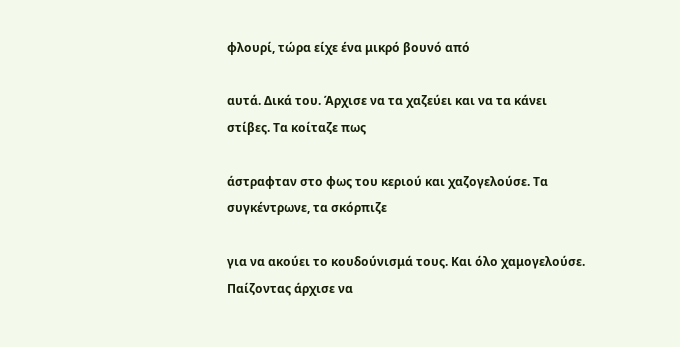φλουρί, τώρα είχε ένα μικρό βουνό από

αυτά. Δικά του. Άρχισε να τα χαζεύει και να τα κάνει στίβες. Τα κοίταζε πως

άστραφταν στο φως του κεριού και χαζογελούσε. Τα συγκέντρωνε, τα σκόρπιζε

για να ακούει το κουδούνισμά τους. Και όλο χαμογελούσε. Παίζοντας άρχισε να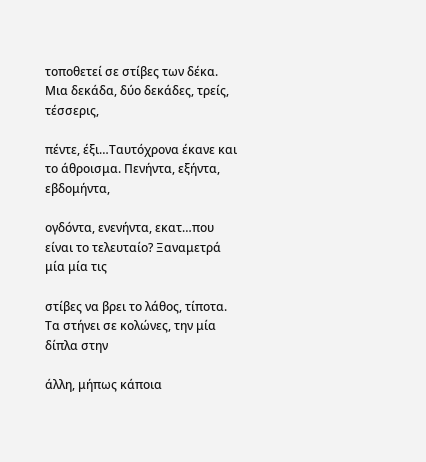τοποθετεί σε στίβες των δέκα. Μια δεκάδα, δύο δεκάδες, τρείς, τέσσερις,

πέντε, έξι…Ταυτόχρονα έκανε και το άθροισμα. Πενήντα, εξήντα, εβδομήντα,

ογδόντα, ενενήντα, εκατ…που είναι το τελευταίο? Ξαναμετρά μία μία τις

στίβες να βρει το λάθος, τίποτα. Τα στήνει σε κολώνες, την μία δίπλα στην

άλλη, μήπως κάποια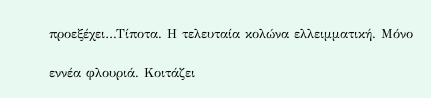προεξέχει…Τίποτα. Η τελευταία κολώνα ελλειμματική. Μόνο

εννέα φλουριά. Κοιτάζει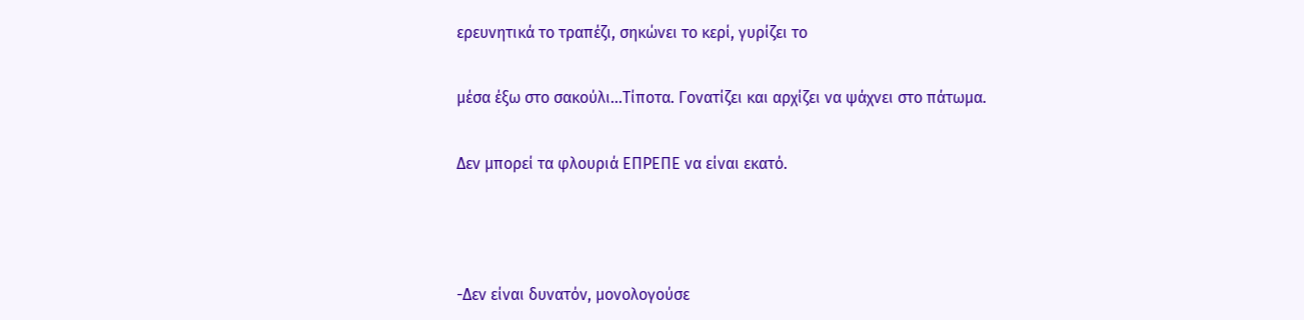ερευνητικά το τραπέζι, σηκώνει το κερί, γυρίζει το

μέσα έξω στο σακούλι…Τίποτα. Γονατίζει και αρχίζει να ψάχνει στο πάτωμα.

Δεν μπορεί τα φλουριά ΕΠΡΕΠΕ να είναι εκατό.



-Δεν είναι δυνατόν, μονολογούσε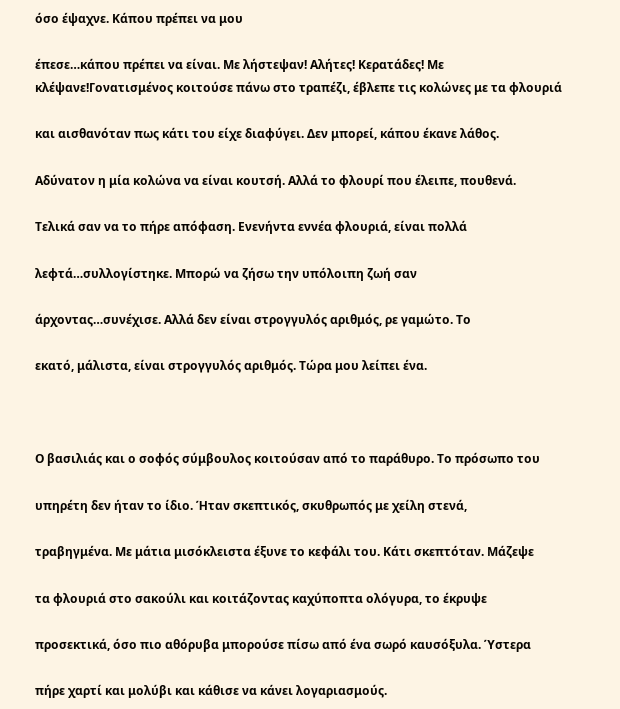όσο έψαχνε. Κάπου πρέπει να μου

έπεσε…κάπου πρέπει να είναι. Με λήστεψαν! Αλήτες! Κερατάδες! Με κλέψανε!Γονατισμένος κοιτούσε πάνω στο τραπέζι, έβλεπε τις κολώνες με τα φλουριά

και αισθανόταν πως κάτι του είχε διαφύγει. Δεν μπορεί, κάπου έκανε λάθος.

Αδύνατον η μία κολώνα να είναι κουτσή. Αλλά το φλουρί που έλειπε, πουθενά.

Τελικά σαν να το πήρε απόφαση. Ενενήντα εννέα φλουριά, είναι πολλά

λεφτά…συλλογίστηκε. Μπορώ να ζήσω την υπόλοιπη ζωή σαν

άρχοντας…συνέχισε. Αλλά δεν είναι στρογγυλός αριθμός, ρε γαμώτο. Το

εκατό, μάλιστα, είναι στρογγυλός αριθμός. Τώρα μου λείπει ένα.



Ο βασιλιάς και ο σοφός σύμβουλος κοιτούσαν από το παράθυρο. Το πρόσωπο του

υπηρέτη δεν ήταν το ίδιο. Ήταν σκεπτικός, σκυθρωπός με χείλη στενά,

τραβηγμένα. Με μάτια μισόκλειστα έξυνε το κεφάλι του. Κάτι σκεπτόταν. Μάζεψε

τα φλουριά στο σακούλι και κοιτάζοντας καχύποπτα ολόγυρα, το έκρυψε

προσεκτικά, όσο πιο αθόρυβα μπορούσε πίσω από ένα σωρό καυσόξυλα. Ύστερα

πήρε χαρτί και μολύβι και κάθισε να κάνει λογαριασμούς.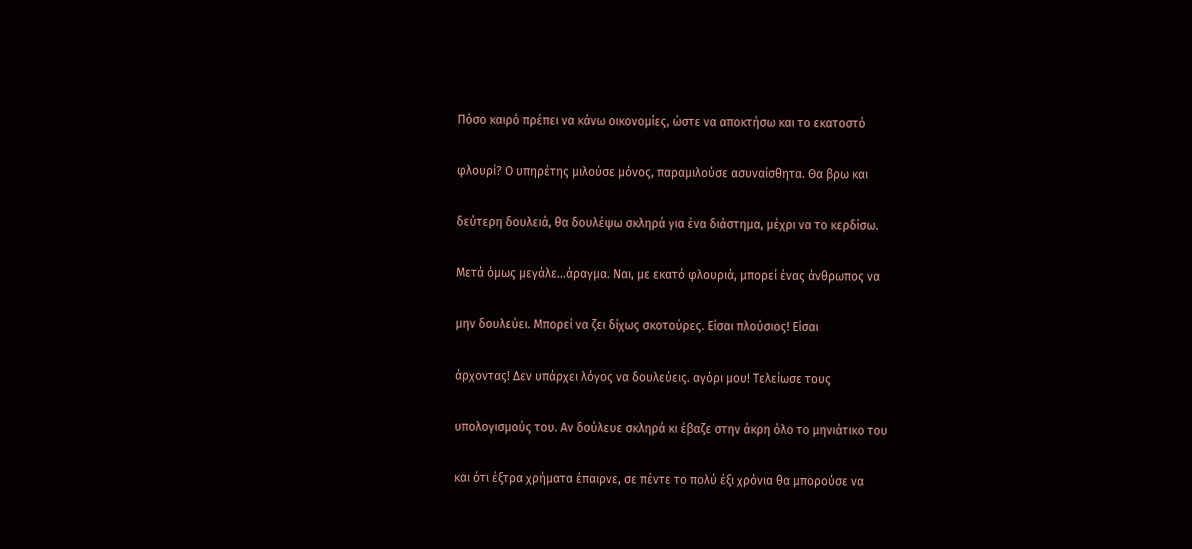Πόσο καιρό πρέπει να κάνω οικονομίες, ώστε να αποκτήσω και το εκατοστό

φλουρί? Ο υπηρέτης μιλούσε μόνος, παραμιλούσε ασυναίσθητα. Θα βρω και

δεύτερη δουλειά, θα δουλέψω σκληρά για ένα διάστημα, μέχρι να το κερδίσω.

Μετά όμως μεγάλε…άραγμα. Ναι, με εκατό φλουριά, μπορεί ένας άνθρωπος να

μην δουλεύει. Μπορεί να ζει δίχως σκοτούρες. Είσαι πλούσιος! Είσαι

άρχοντας! Δεν υπάρχει λόγος να δουλεύεις. αγόρι μου! Τελείωσε τους

υπολογισμούς του. Αν δούλευε σκληρά κι έβαζε στην άκρη όλο το μηνιάτικο του

και ότι έξτρα χρήματα έπαιρνε, σε πέντε το πολύ έξι χρόνια θα μπορούσε να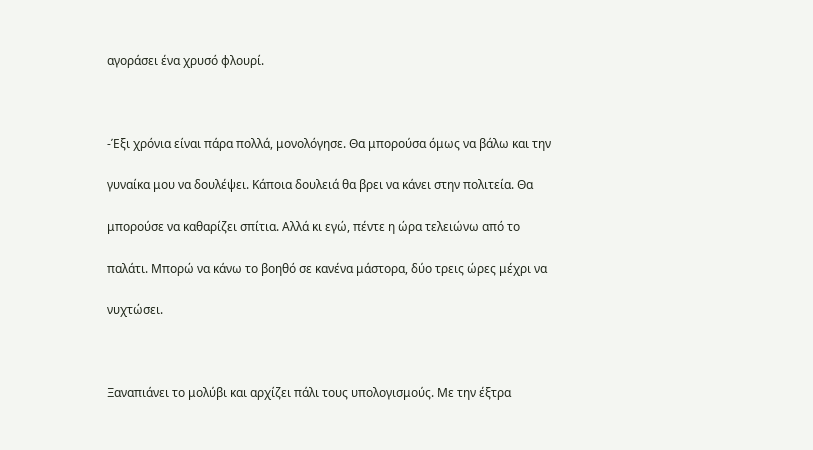αγοράσει ένα χρυσό φλουρί.



-Έξι χρόνια είναι πάρα πολλά, μονολόγησε. Θα μπορούσα όμως να βάλω και την

γυναίκα μου να δουλέψει. Κάποια δουλειά θα βρει να κάνει στην πολιτεία. Θα

μπορούσε να καθαρίζει σπίτια. Αλλά κι εγώ, πέντε η ώρα τελειώνω από το

παλάτι. Μπορώ να κάνω το βοηθό σε κανένα μάστορα, δύο τρεις ώρες μέχρι να

νυχτώσει.



Ξαναπιάνει το μολύβι και αρχίζει πάλι τους υπολογισμούς. Με την έξτρα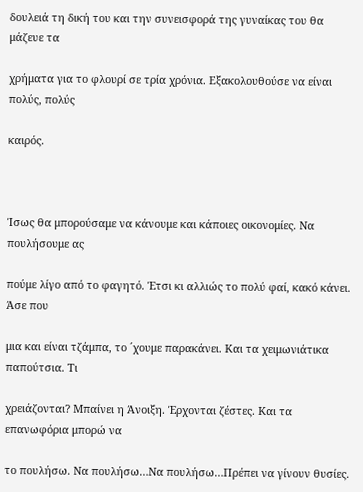δουλειά τη δική του και την συνεισφορά της γυναίκας του θα μάζευε τα

χρήματα για το φλουρί σε τρία χρόνια. Εξακολουθούσε να είναι πολύς, πολύς

καιρός.



Ίσως θα μπορούσαμε να κάνουμε και κάποιες οικονομίες. Να πουλήσουμε ας

πούμε λίγο από το φαγητό. Έτσι κι αλλιώς το πολύ φαί, κακό κάνει. Άσε που

μια και είναι τζάμπα, το ´χουμε παρακάνει. Και τα χειμωνιάτικα παπούτσια. Τι

χρειάζονται? Μπαίνει η Άνοιξη. Έρχονται ζέστες. Και τα επανωφόρια μπορώ να

το πουλήσω. Να πουλήσω…Να πουλήσω…Πρέπει να γίνουν θυσίες.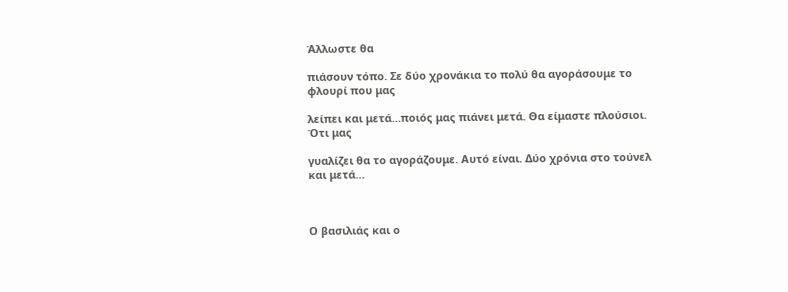Άλλωστε θα

πιάσουν τόπο. Σε δύο χρονάκια το πολύ θα αγοράσουμε το φλουρί που μας

λείπει και μετά…ποιός μας πιάνει μετά. Θα είμαστε πλούσιοι. Ότι μας

γυαλίζει θα το αγοράζουμε. Αυτό είναι. Δύο χρόνια στο τούνελ και μετά…



Ο βασιλιάς και ο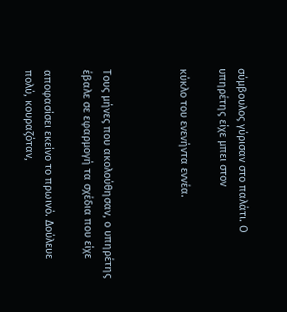σύμβουλος γύρισαν στο παλάτι. Ο υπηρέτης είχε μπει στον

κύκλο του ενενήντα εννέα.



Τους μήνες που ακολούθησαν, ο υπηρέτης έβαλε σε εφαρμογή τα σχέδια που είχε

αποφασίσει εκείνο το πρωινό. Δούλευε πολύ, κουραζόταν,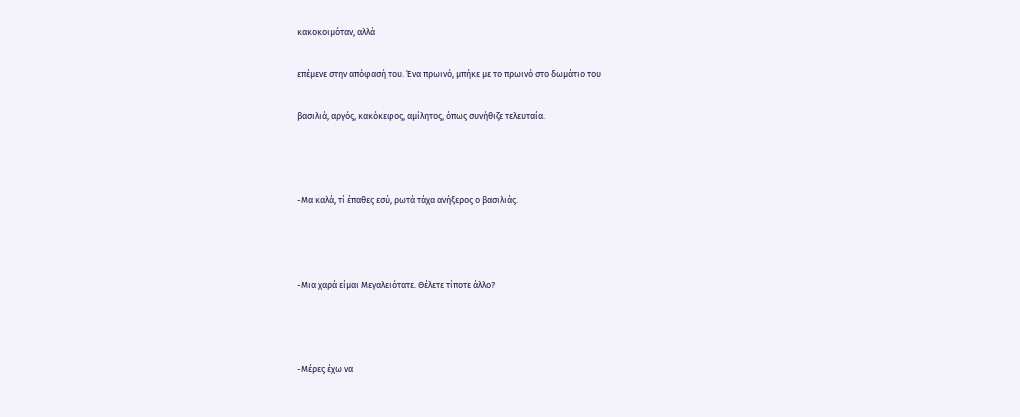κακοκοιμόταν, αλλά

επέμενε στην απόφασή του. Ένα πρωινό, μπήκε με το πρωινό στο δωμάτιο του

βασιλιά, αργός, κακόκεφος, αμίλητος, όπως συνήθιζε τελευταία.



-Μα καλά, τί έπαθες εσύ, ρωτά τάχα ανήξερος ο βασιλιάς.



-Μια χαρά είμαι Μεγαλειότατε. Θέλετε τίποτε άλλο?



-Μέρες έχω να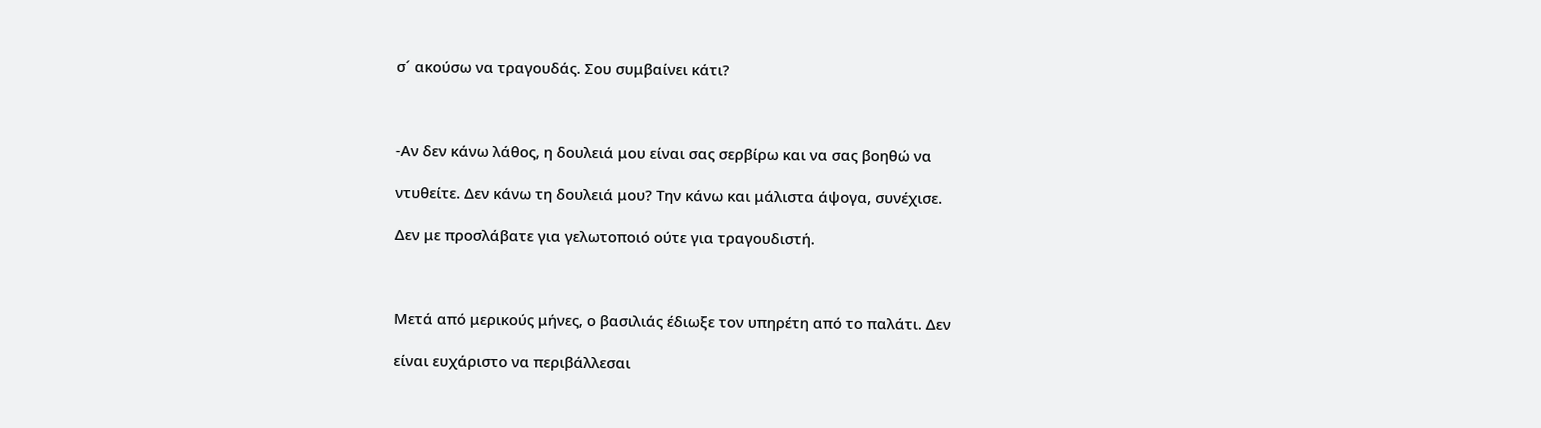σ´ ακούσω να τραγουδάς. Σου συμβαίνει κάτι?



-Αν δεν κάνω λάθος, η δουλειά μου είναι σας σερβίρω και να σας βοηθώ να

ντυθείτε. Δεν κάνω τη δουλειά μου? Την κάνω και μάλιστα άψογα, συνέχισε.

Δεν με προσλάβατε για γελωτοποιό ούτε για τραγουδιστή.



Μετά από μερικούς μήνες, ο βασιλιάς έδιωξε τον υπηρέτη από το παλάτι. Δεν

είναι ευχάριστο να περιβάλλεσαι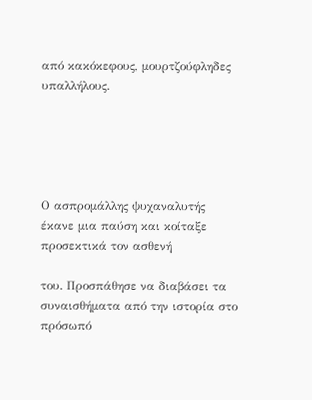από κακόκεφους, μουρτζούφληδες υπαλλήλους.





Ο ασπρομάλλης ψυχαναλυτής έκανε μια παύση και κοίταξε προσεκτικά τον ασθενή

του. Προσπάθησε να διαβάσει τα συναισθήματα από την ιστορία στο πρόσωπό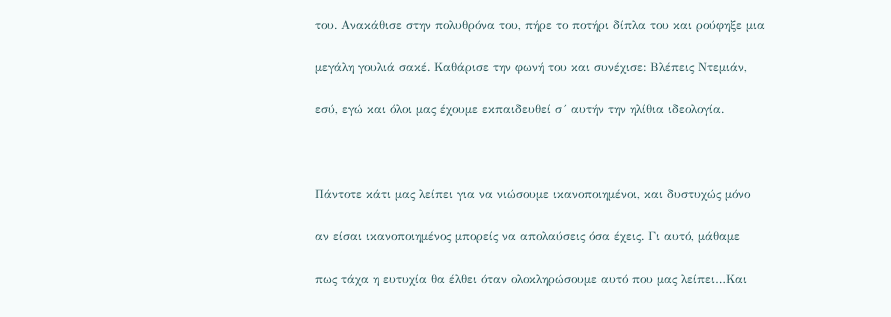του. Ανακάθισε στην πολυθρόνα του, πήρε το ποτήρι δίπλα του και ρούφηξε μια

μεγάλη γουλιά σακέ. Καθάρισε την φωνή του και συνέχισε: Βλέπεις Ντεμιάν,

εσύ, εγώ και όλοι μας έχουμε εκπαιδευθεί σ´ αυτήν την ηλίθια ιδεολογία.



Πάντοτε κάτι μας λείπει για να νιώσουμε ικανοποιημένοι, και δυστυχώς μόνο

αν είσαι ικανοποιημένος μπορείς να απολαύσεις όσα έχεις. Γι αυτό, μάθαμε

πως τάχα η ευτυχία θα έλθει όταν ολοκληρώσουμε αυτό που μας λείπει…Και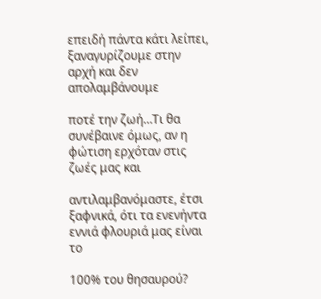επειδή πάντα κάτι λείπει, ξαναγυρίζουμε στην αρχή και δεν απολαμβάνουμε

ποτέ την ζωή…Τι θα συνέβαινε όμως, αν η φώτιση ερχόταν στις ζωές μας και

αντιλαμβανόμαστε, έτσι ξαφνικά, ότι τα ενενήντα εννιά φλουριά μας είναι το

100% του θησαυρού?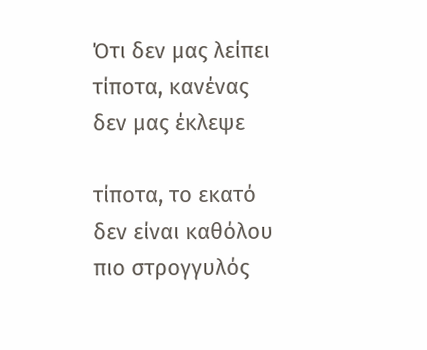Ότι δεν μας λείπει τίποτα, κανένας δεν μας έκλεψε

τίποτα, το εκατό δεν είναι καθόλου πιο στρογγυλός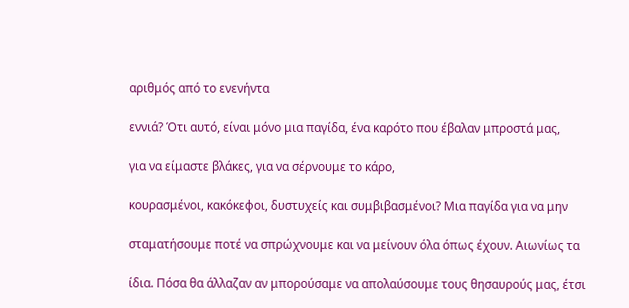αριθμός από το ενενήντα

εννιά? Ότι αυτό, είναι μόνο μια παγίδα, ένα καρότο που έβαλαν μπροστά μας,

για να είμαστε βλάκες, για να σέρνουμε το κάρο,

κουρασμένοι, κακόκεφοι, δυστυχείς και συμβιβασμένοι? Μια παγίδα για να μην

σταματήσουμε ποτέ να σπρώχνουμε και να μείνουν όλα όπως έχουν. Αιωνίως τα

ίδια. Πόσα θα άλλαζαν αν μπορούσαμε να απολαύσουμε τους θησαυρούς μας, έτσι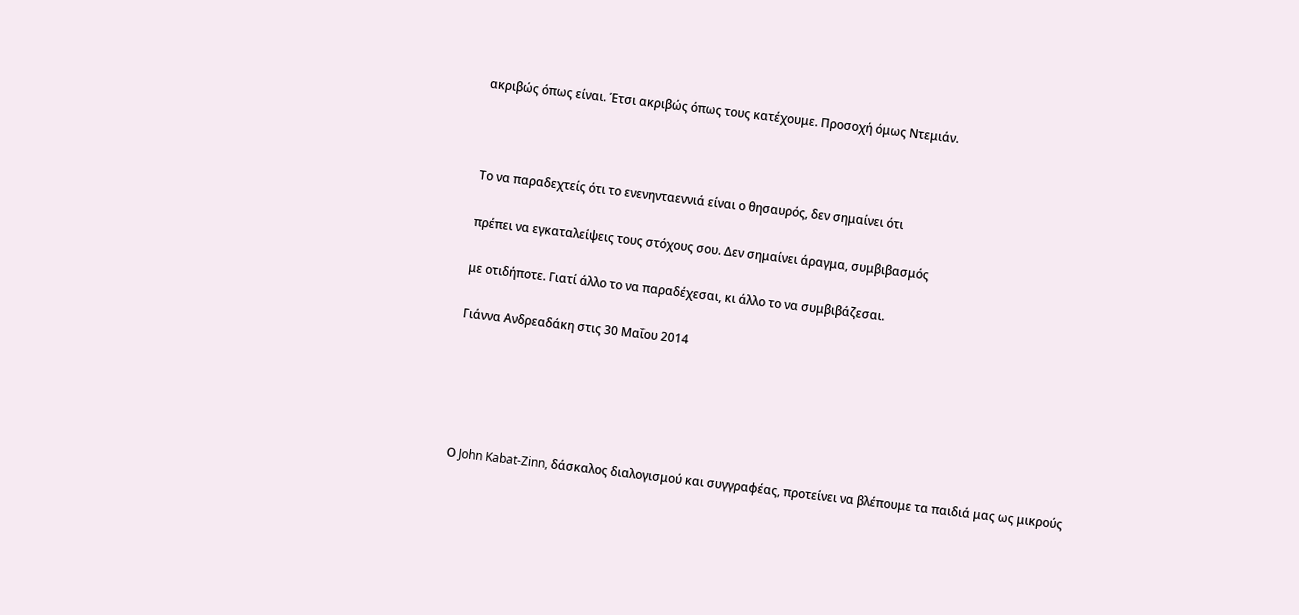ακριβώς όπως είναι. Έτσι ακριβώς όπως τους κατέχουμε. Προσοχή όμως Ντεμιάν.



Το να παραδεχτείς ότι το ενενηνταεννιά είναι ο θησαυρός, δεν σημαίνει ότι

πρέπει να εγκαταλείψεις τους στόχους σου. Δεν σημαίνει άραγμα, συμβιβασμός

με οτιδήποτε. Γιατί άλλο το να παραδέχεσαι, κι άλλο το να συμβιβάζεσαι.

Γιάννα Ανδρεαδάκη στις 30 Μαΐου 2014





Ο John Kabat-Zinn, δάσκαλος διαλογισμού και συγγραφέας, προτείνει να βλέπουμε τα παιδιά μας ως μικρούς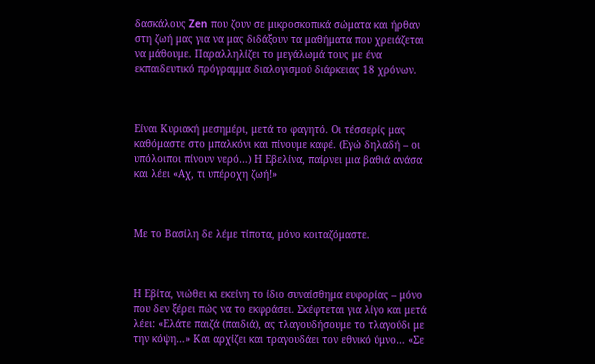δασκάλους Zen που ζουν σε μικροσκοπικά σώματα και ήρθαν στη ζωή μας για να μας διδάξουν τα μαθήματα που χρειάζεται να μάθουμε. Παραλληλίζει το μεγάλωμά τους με ένα εκπαιδευτικό πρόγραμμα διαλογισμού διάρκειας 18 χρόνων.



Είναι Κυριακή μεσημέρι, μετά το φαγητό. Οι τέσσερίς μας καθόμαστε στο μπαλκόνι και πίνουμε καφέ. (Εγώ δηλαδή – οι υπόλοιποι πίνουν νερό…) Η Εβελίνα, παίρνει μια βαθιά ανάσα και λέει «Αχ, τι υπέροχη ζωή!»



Με το Βασίλη δε λέμε τίποτα, μόνο κοιταζόμαστε.



Η Εβίτα, νιώθει κι εκείνη το ίδιο συναίσθημα ευφορίας – μόνο που δεν ξέρει πώς να το εκφράσει. Σκέφτεται για λίγο και μετά λέει: «Ελάτε παιζά (παιδιά), ας τλαγουδήσουμε το τλαγούδι με την κόψη…» Και αρχίζει και τραγουδάει τον εθνικό ύμνο… «Σε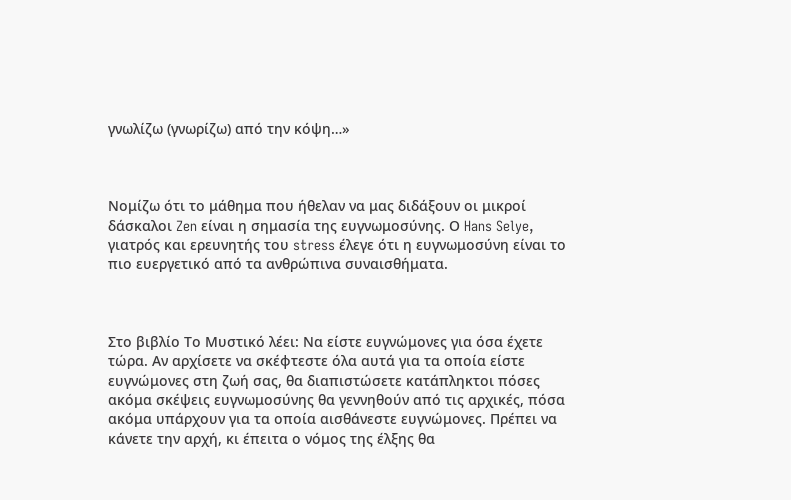γνωλίζω (γνωρίζω) από την κόψη…»



Νομίζω ότι το μάθημα που ήθελαν να μας διδάξουν οι μικροί δάσκαλοι Zen είναι η σημασία της ευγνωμοσύνης. Ο Hans Selye, γιατρός και ερευνητής του stress έλεγε ότι η ευγνωμοσύνη είναι το πιο ευεργετικό από τα ανθρώπινα συναισθήματα.



Στο βιβλίο Το Μυστικό λέει: Να είστε ευγνώμονες για όσα έχετε τώρα. Αν αρχίσετε να σκέφτεστε όλα αυτά για τα οποία είστε ευγνώμονες στη ζωή σας, θα διαπιστώσετε κατάπληκτοι πόσες ακόμα σκέψεις ευγνωμοσύνης θα γεννηθούν από τις αρχικές, πόσα ακόμα υπάρχουν για τα οποία αισθάνεστε ευγνώμονες. Πρέπει να κάνετε την αρχή, κι έπειτα ο νόμος της έλξης θα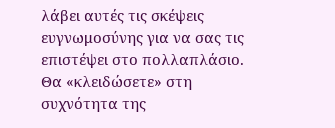λάβει αυτές τις σκέψεις ευγνωμοσύνης για να σας τις επιστέψει στο πολλαπλάσιο. Θα «κλειδώσετε» στη συχνότητα της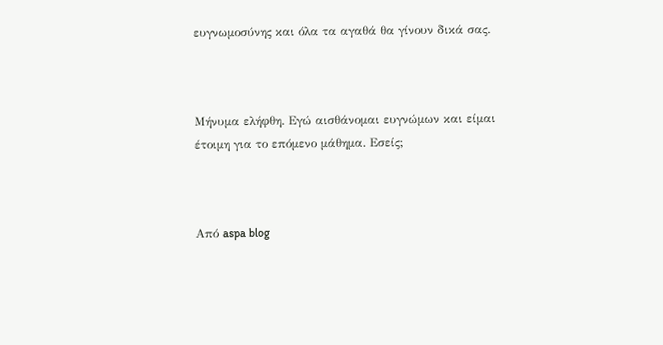ευγνωμοσύνης και όλα τα αγαθά θα γίνουν δικά σας.



Μήνυμα ελήφθη. Εγώ αισθάνομαι ευγνώμων και είμαι έτοιμη για το επόμενο μάθημα. Εσείς;



Από aspa blog